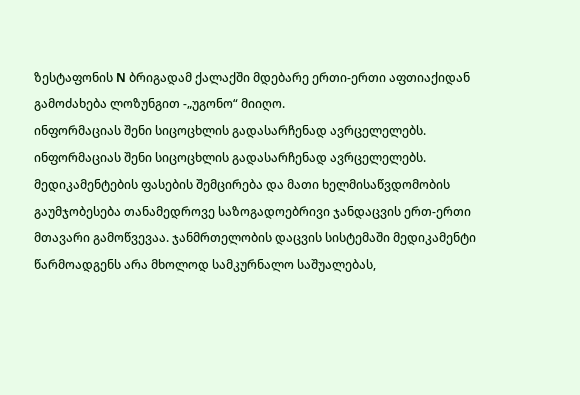ზესტაფონის N ბრიგადამ ქალაქში მდებარე ერთი-ერთი აფთიაქიდან გამოძახება ლოზუნგით -„უგონო“ მიიღო.
ინფორმაციას შენი სიცოცხლის გადასარჩენად ავრცელელებს.
ინფორმაციას შენი სიცოცხლის გადასარჩენად ავრცელელებს.
მედიკამენტების ფასების შემცირება და მათი ხელმისაწვდომობის გაუმჯობესება თანამედროვე საზოგადოებრივი ჯანდაცვის ერთ-ერთი მთავარი გამოწვევაა. ჯანმრთელობის დაცვის სისტემაში მედიკამენტი წარმოადგენს არა მხოლოდ სამკურნალო საშუალებას,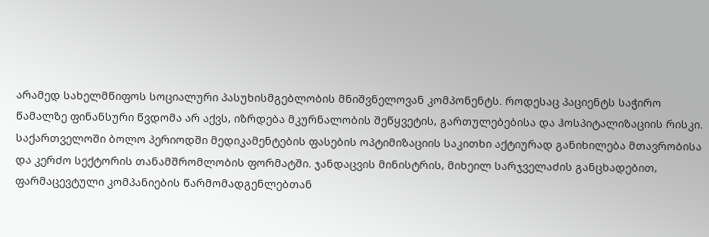არამედ სახელმწიფოს სოციალური პასუხისმგებლობის მნიშვნელოვან კომპონენტს. როდესაც პაციენტს საჭირო წამალზე ფინანსური წვდომა არ აქვს, იზრდება მკურნალობის შეწყვეტის, გართულებებისა და ჰოსპიტალიზაციის რისკი.
საქართველოში ბოლო პერიოდში მედიკამენტების ფასების ოპტიმიზაციის საკითხი აქტიურად განიხილება მთავრობისა და კერძო სექტორის თანამშრომლობის ფორმატში. ჯანდაცვის მინისტრის, მიხეილ სარჯველაძის განცხადებით, ფარმაცევტული კომპანიების წარმომადგენლებთან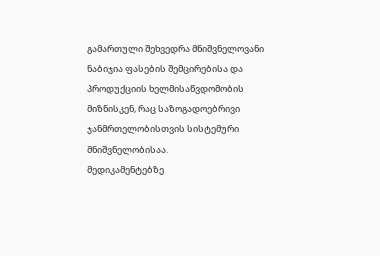გამართული შეხვედრა მნიშვნელოვანი ნაბიჯია ფასების შემცირებისა და პროდუქციის ხელმისაწვდომობის მიზნისკენ, რაც საზოგადოებრივი ჯანმრთელობისთვის სისტემური მნიშვნელობისაა.
მედიკამენტებზე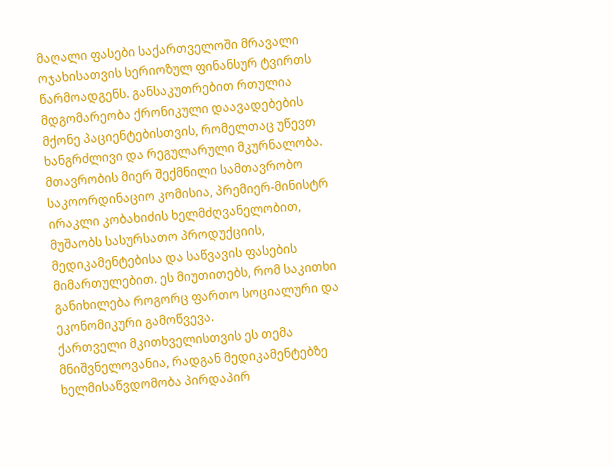მაღალი ფასები საქართველოში მრავალი ოჯახისათვის სერიოზულ ფინანსურ ტვირთს წარმოადგენს. განსაკუთრებით რთულია მდგომარეობა ქრონიკული დაავადებების მქონე პაციენტებისთვის, რომელთაც უწევთ ხანგრძლივი და რეგულარული მკურნალობა.
მთავრობის მიერ შექმნილი სამთავრობო საკოორდინაციო კომისია, პრემიერ-მინისტრ ირაკლი კობახიძის ხელმძღვანელობით, მუშაობს სასურსათო პროდუქციის, მედიკამენტებისა და საწვავის ფასების მიმართულებით. ეს მიუთითებს, რომ საკითხი განიხილება როგორც ფართო სოციალური და ეკონომიკური გამოწვევა.
ქართველი მკითხველისთვის ეს თემა მნიშვნელოვანია, რადგან მედიკამენტებზე ხელმისაწვდომობა პირდაპირ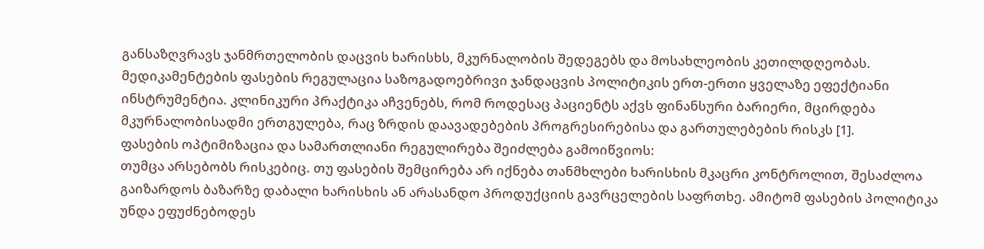განსაზღვრავს ჯანმრთელობის დაცვის ხარისხს, მკურნალობის შედეგებს და მოსახლეობის კეთილდღეობას.
მედიკამენტების ფასების რეგულაცია საზოგადოებრივი ჯანდაცვის პოლიტიკის ერთ-ერთი ყველაზე ეფექტიანი ინსტრუმენტია. კლინიკური პრაქტიკა აჩვენებს, რომ როდესაც პაციენტს აქვს ფინანსური ბარიერი, მცირდება მკურნალობისადმი ერთგულება, რაც ზრდის დაავადებების პროგრესირებისა და გართულებების რისკს [1].
ფასების ოპტიმიზაცია და სამართლიანი რეგულირება შეიძლება გამოიწვიოს:
თუმცა არსებობს რისკებიც. თუ ფასების შემცირება არ იქნება თანმხლები ხარისხის მკაცრი კონტროლით, შესაძლოა გაიზარდოს ბაზარზე დაბალი ხარისხის ან არასანდო პროდუქციის გავრცელების საფრთხე. ამიტომ ფასების პოლიტიკა უნდა ეფუძნებოდეს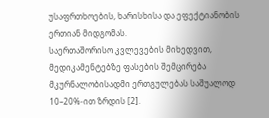უსაფრთხოების, ხარისხისა და ეფექტიანობის ერთიან მიდგომას.
საერთაშორისო კვლევების მიხედვით, მედიკამენტებზე ფასების შემცირება მკურნალობისადმი ერთგულებას საშუალოდ 10–20%-ით ზრდის [2].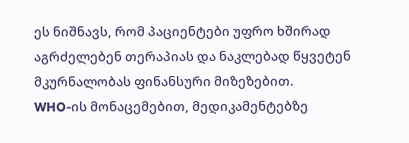ეს ნიშნავს, რომ პაციენტები უფრო ხშირად აგრძელებენ თერაპიას და ნაკლებად წყვეტენ მკურნალობას ფინანსური მიზეზებით.
WHO-ის მონაცემებით, მედიკამენტებზე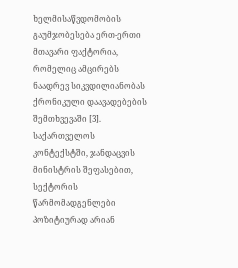ხელმისაწვდომობის გაუმჯობესება ერთ-ერთი მთავარი ფაქტორია, რომელიც ამცირებს ნაადრევ სიკვდილიანობას ქრონიკული დაავადებების შემთხვევაში [3].
საქართველოს კონტექსტში, ჯანდაცვის მინისტრის შეფასებით, სექტორის წარმომადგენლები პოზიტიურად არიან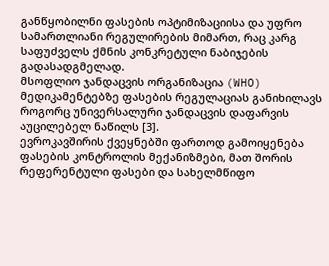განწყობილნი ფასების ოპტიმიზაციისა და უფრო სამართლიანი რეგულირების მიმართ, რაც კარგ საფუძველს ქმნის კონკრეტული ნაბიჯების გადასადგმელად.
მსოფლიო ჯანდაცვის ორგანიზაცია (WHO) მედიკამენტებზე ფასების რეგულაციას განიხილავს როგორც უნივერსალური ჯანდაცვის დაფარვის აუცილებელ ნაწილს [3].
ევროკავშირის ქვეყნებში ფართოდ გამოიყენება ფასების კონტროლის მექანიზმები, მათ შორის რეფერენტული ფასები და სახელმწიფო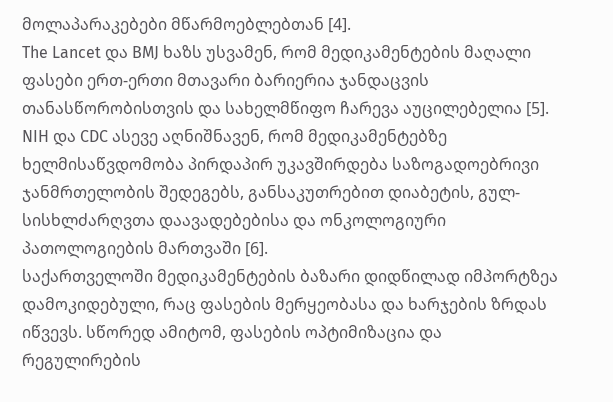მოლაპარაკებები მწარმოებლებთან [4].
The Lancet და BMJ ხაზს უსვამენ, რომ მედიკამენტების მაღალი ფასები ერთ-ერთი მთავარი ბარიერია ჯანდაცვის თანასწორობისთვის და სახელმწიფო ჩარევა აუცილებელია [5].
NIH და CDC ასევე აღნიშნავენ, რომ მედიკამენტებზე ხელმისაწვდომობა პირდაპირ უკავშირდება საზოგადოებრივი ჯანმრთელობის შედეგებს, განსაკუთრებით დიაბეტის, გულ-სისხლძარღვთა დაავადებებისა და ონკოლოგიური პათოლოგიების მართვაში [6].
საქართველოში მედიკამენტების ბაზარი დიდწილად იმპორტზეა დამოკიდებული, რაც ფასების მერყეობასა და ხარჯების ზრდას იწვევს. სწორედ ამიტომ, ფასების ოპტიმიზაცია და რეგულირების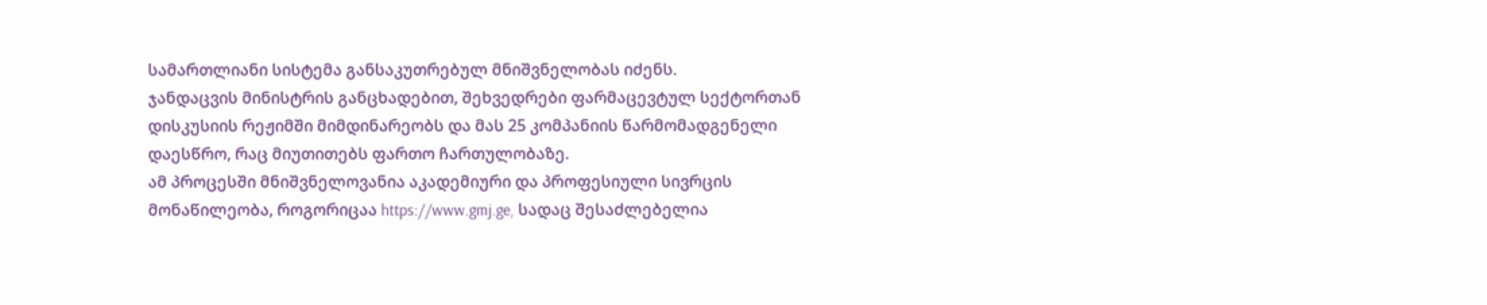სამართლიანი სისტემა განსაკუთრებულ მნიშვნელობას იძენს.
ჯანდაცვის მინისტრის განცხადებით, შეხვედრები ფარმაცევტულ სექტორთან დისკუსიის რეჟიმში მიმდინარეობს და მას 25 კომპანიის წარმომადგენელი დაესწრო, რაც მიუთითებს ფართო ჩართულობაზე.
ამ პროცესში მნიშვნელოვანია აკადემიური და პროფესიული სივრცის მონაწილეობა, როგორიცაა https://www.gmj.ge, სადაც შესაძლებელია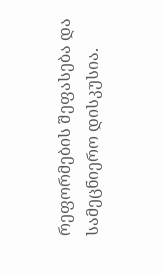რეფორმების შეფასება და სამეცნიერო დისკუსია.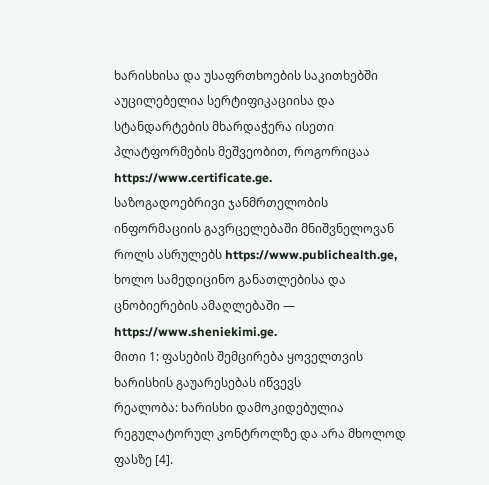ხარისხისა და უსაფრთხოების საკითხებში აუცილებელია სერტიფიკაციისა და სტანდარტების მხარდაჭერა ისეთი პლატფორმების მეშვეობით, როგორიცაა https://www.certificate.ge.
საზოგადოებრივი ჯანმრთელობის ინფორმაციის გავრცელებაში მნიშვნელოვან როლს ასრულებს https://www.publichealth.ge, ხოლო სამედიცინო განათლებისა და ცნობიერების ამაღლებაში — https://www.sheniekimi.ge.
მითი 1: ფასების შემცირება ყოველთვის ხარისხის გაუარესებას იწვევს
რეალობა: ხარისხი დამოკიდებულია რეგულატორულ კონტროლზე და არა მხოლოდ ფასზე [4].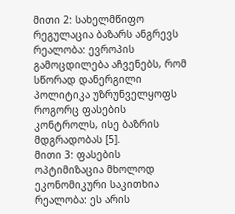მითი 2: სახელმწიფო რეგულაცია ბაზარს ანგრევს
რეალობა: ევროპის გამოცდილება აჩვენებს, რომ სწორად დანერგილი პოლიტიკა უზრუნველყოფს როგორც ფასების კონტროლს, ისე ბაზრის მდგრადობას [5].
მითი 3: ფასების ოპტიმიზაცია მხოლოდ ეკონომიკური საკითხია
რეალობა: ეს არის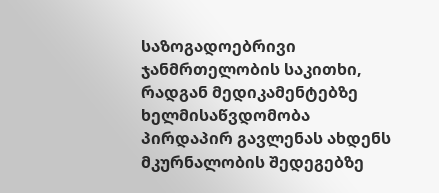საზოგადოებრივი ჯანმრთელობის საკითხი, რადგან მედიკამენტებზე ხელმისაწვდომობა პირდაპირ გავლენას ახდენს მკურნალობის შედეგებზე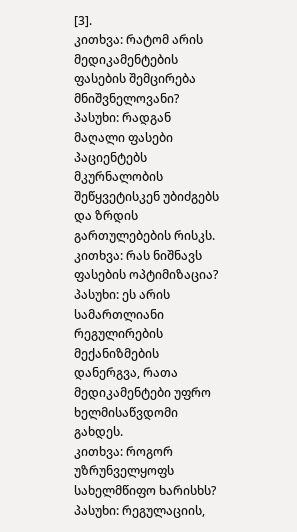[3].
კითხვა: რატომ არის მედიკამენტების ფასების შემცირება მნიშვნელოვანი?
პასუხი: რადგან მაღალი ფასები პაციენტებს მკურნალობის შეწყვეტისკენ უბიძგებს და ზრდის გართულებების რისკს.
კითხვა: რას ნიშნავს ფასების ოპტიმიზაცია?
პასუხი: ეს არის სამართლიანი რეგულირების მექანიზმების დანერგვა, რათა მედიკამენტები უფრო ხელმისაწვდომი გახდეს.
კითხვა: როგორ უზრუნველყოფს სახელმწიფო ხარისხს?
პასუხი: რეგულაციის,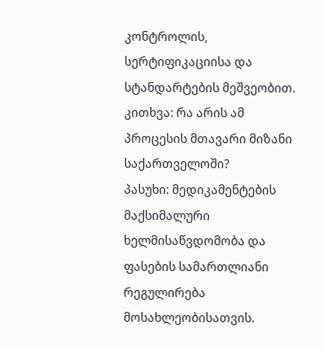კონტროლის, სერტიფიკაციისა და სტანდარტების მეშვეობით.
კითხვა: რა არის ამ პროცესის მთავარი მიზანი საქართველოში?
პასუხი: მედიკამენტების მაქსიმალური ხელმისაწვდომობა და ფასების სამართლიანი რეგულირება მოსახლეობისათვის.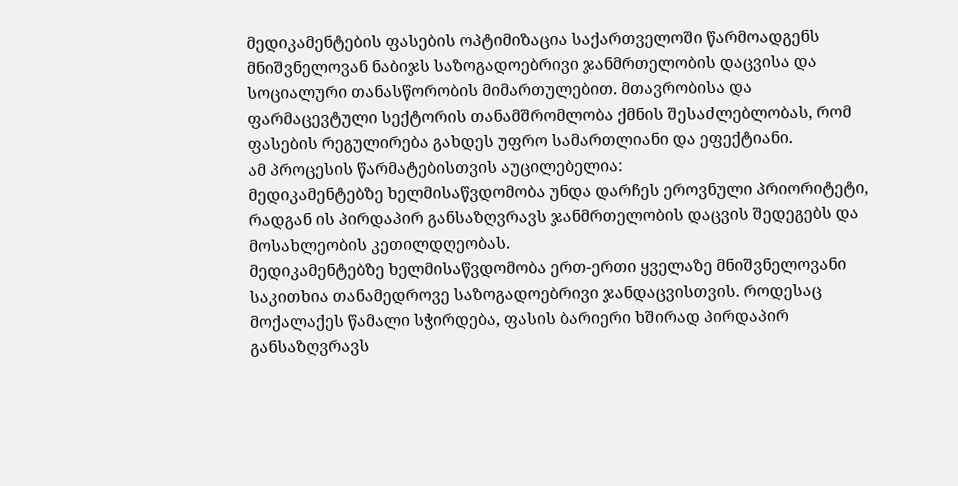მედიკამენტების ფასების ოპტიმიზაცია საქართველოში წარმოადგენს მნიშვნელოვან ნაბიჯს საზოგადოებრივი ჯანმრთელობის დაცვისა და სოციალური თანასწორობის მიმართულებით. მთავრობისა და ფარმაცევტული სექტორის თანამშრომლობა ქმნის შესაძლებლობას, რომ ფასების რეგულირება გახდეს უფრო სამართლიანი და ეფექტიანი.
ამ პროცესის წარმატებისთვის აუცილებელია:
მედიკამენტებზე ხელმისაწვდომობა უნდა დარჩეს ეროვნული პრიორიტეტი, რადგან ის პირდაპირ განსაზღვრავს ჯანმრთელობის დაცვის შედეგებს და მოსახლეობის კეთილდღეობას.
მედიკამენტებზე ხელმისაწვდომობა ერთ-ერთი ყველაზე მნიშვნელოვანი საკითხია თანამედროვე საზოგადოებრივი ჯანდაცვისთვის. როდესაც მოქალაქეს წამალი სჭირდება, ფასის ბარიერი ხშირად პირდაპირ განსაზღვრავს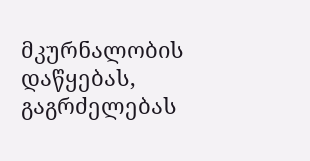მკურნალობის დაწყებას, გაგრძელებას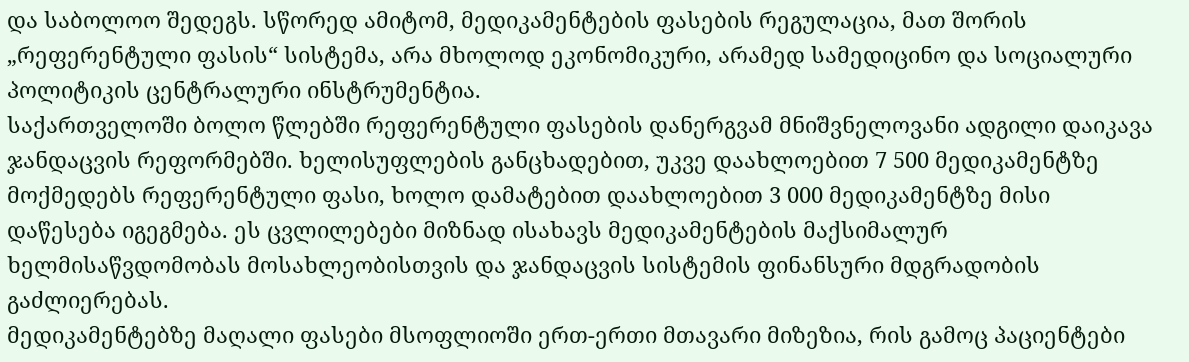და საბოლოო შედეგს. სწორედ ამიტომ, მედიკამენტების ფასების რეგულაცია, მათ შორის „რეფერენტული ფასის“ სისტემა, არა მხოლოდ ეკონომიკური, არამედ სამედიცინო და სოციალური პოლიტიკის ცენტრალური ინსტრუმენტია.
საქართველოში ბოლო წლებში რეფერენტული ფასების დანერგვამ მნიშვნელოვანი ადგილი დაიკავა ჯანდაცვის რეფორმებში. ხელისუფლების განცხადებით, უკვე დაახლოებით 7 500 მედიკამენტზე მოქმედებს რეფერენტული ფასი, ხოლო დამატებით დაახლოებით 3 000 მედიკამენტზე მისი დაწესება იგეგმება. ეს ცვლილებები მიზნად ისახავს მედიკამენტების მაქსიმალურ ხელმისაწვდომობას მოსახლეობისთვის და ჯანდაცვის სისტემის ფინანსური მდგრადობის გაძლიერებას.
მედიკამენტებზე მაღალი ფასები მსოფლიოში ერთ-ერთი მთავარი მიზეზია, რის გამოც პაციენტები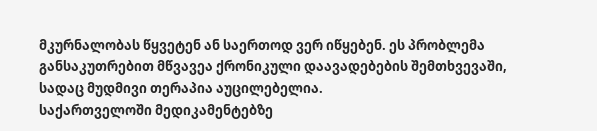მკურნალობას წყვეტენ ან საერთოდ ვერ იწყებენ. ეს პრობლემა განსაკუთრებით მწვავეა ქრონიკული დაავადებების შემთხვევაში, სადაც მუდმივი თერაპია აუცილებელია.
საქართველოში მედიკამენტებზე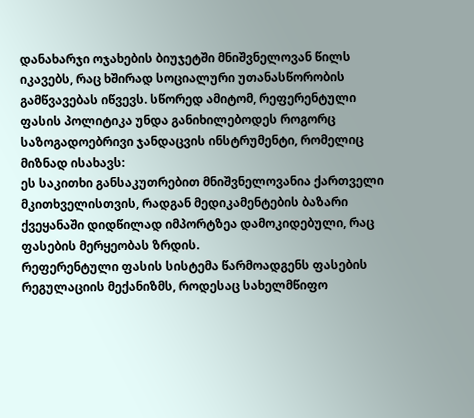დანახარჯი ოჯახების ბიუჯეტში მნიშვნელოვან წილს იკავებს, რაც ხშირად სოციალური უთანასწორობის გამწვავებას იწვევს. სწორედ ამიტომ, რეფერენტული ფასის პოლიტიკა უნდა განიხილებოდეს როგორც საზოგადოებრივი ჯანდაცვის ინსტრუმენტი, რომელიც მიზნად ისახავს:
ეს საკითხი განსაკუთრებით მნიშვნელოვანია ქართველი მკითხველისთვის, რადგან მედიკამენტების ბაზარი ქვეყანაში დიდწილად იმპორტზეა დამოკიდებული, რაც ფასების მერყეობას ზრდის.
რეფერენტული ფასის სისტემა წარმოადგენს ფასების რეგულაციის მექანიზმს, როდესაც სახელმწიფო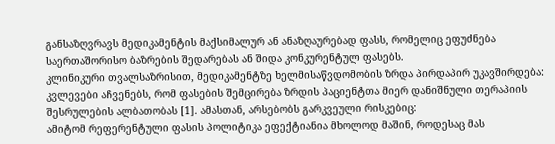განსაზღვრავს მედიკამენტის მაქსიმალურ ან ანაზღაურებად ფასს, რომელიც ეფუძნება საერთაშორისო ბაზრების შედარებას ან შიდა კონკურენტულ ფასებს.
კლინიკური თვალსაზრისით, მედიკამენტზე ხელმისაწვდომობის ზრდა პირდაპირ უკავშირდება:
კვლევები აჩვენებს, რომ ფასების შემცირება ზრდის პაციენტთა მიერ დანიშნული თერაპიის შესრულების ალბათობას [1]. ამასთან, არსებობს გარკვეული რისკებიც:
ამიტომ რეფერენტული ფასის პოლიტიკა ეფექტიანია მხოლოდ მაშინ, როდესაც მას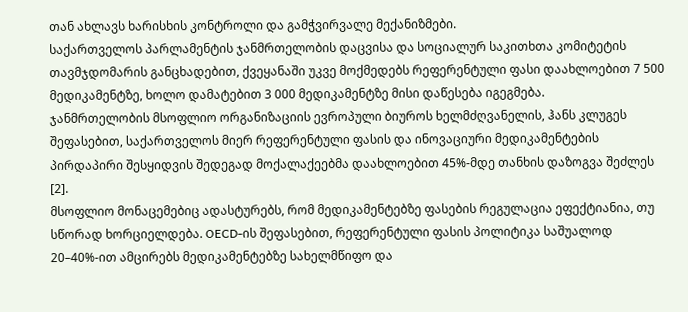თან ახლავს ხარისხის კონტროლი და გამჭვირვალე მექანიზმები.
საქართველოს პარლამენტის ჯანმრთელობის დაცვისა და სოციალურ საკითხთა კომიტეტის თავმჯდომარის განცხადებით, ქვეყანაში უკვე მოქმედებს რეფერენტული ფასი დაახლოებით 7 500 მედიკამენტზე, ხოლო დამატებით 3 000 მედიკამენტზე მისი დაწესება იგეგმება.
ჯანმრთელობის მსოფლიო ორგანიზაციის ევროპული ბიუროს ხელმძღვანელის, ჰანს კლუგეს შეფასებით, საქართველოს მიერ რეფერენტული ფასის და ინოვაციური მედიკამენტების პირდაპირი შესყიდვის შედეგად მოქალაქეებმა დაახლოებით 45%-მდე თანხის დაზოგვა შეძლეს [2].
მსოფლიო მონაცემებიც ადასტურებს, რომ მედიკამენტებზე ფასების რეგულაცია ეფექტიანია, თუ სწორად ხორციელდება. OECD-ის შეფასებით, რეფერენტული ფასის პოლიტიკა საშუალოდ 20–40%-ით ამცირებს მედიკამენტებზე სახელმწიფო და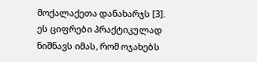მოქალაქეთა დანახარჯს [3].
ეს ციფრები პრაქტიკულად ნიშნავს იმას, რომ ოჯახებს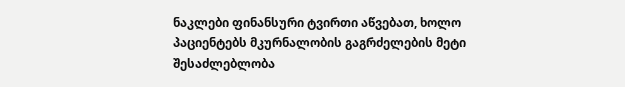ნაკლები ფინანსური ტვირთი აწვებათ, ხოლო პაციენტებს მკურნალობის გაგრძელების მეტი შესაძლებლობა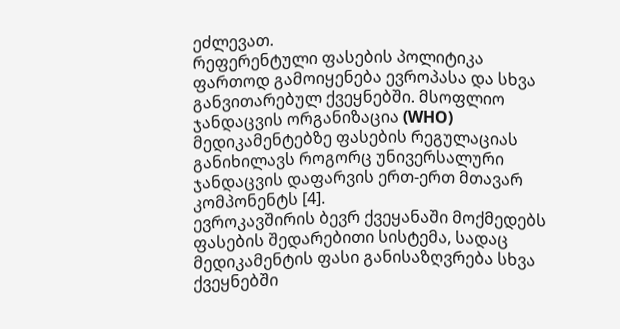ეძლევათ.
რეფერენტული ფასების პოლიტიკა ფართოდ გამოიყენება ევროპასა და სხვა განვითარებულ ქვეყნებში. მსოფლიო ჯანდაცვის ორგანიზაცია (WHO) მედიკამენტებზე ფასების რეგულაციას განიხილავს როგორც უნივერსალური ჯანდაცვის დაფარვის ერთ-ერთ მთავარ კომპონენტს [4].
ევროკავშირის ბევრ ქვეყანაში მოქმედებს ფასების შედარებითი სისტემა, სადაც მედიკამენტის ფასი განისაზღვრება სხვა ქვეყნებში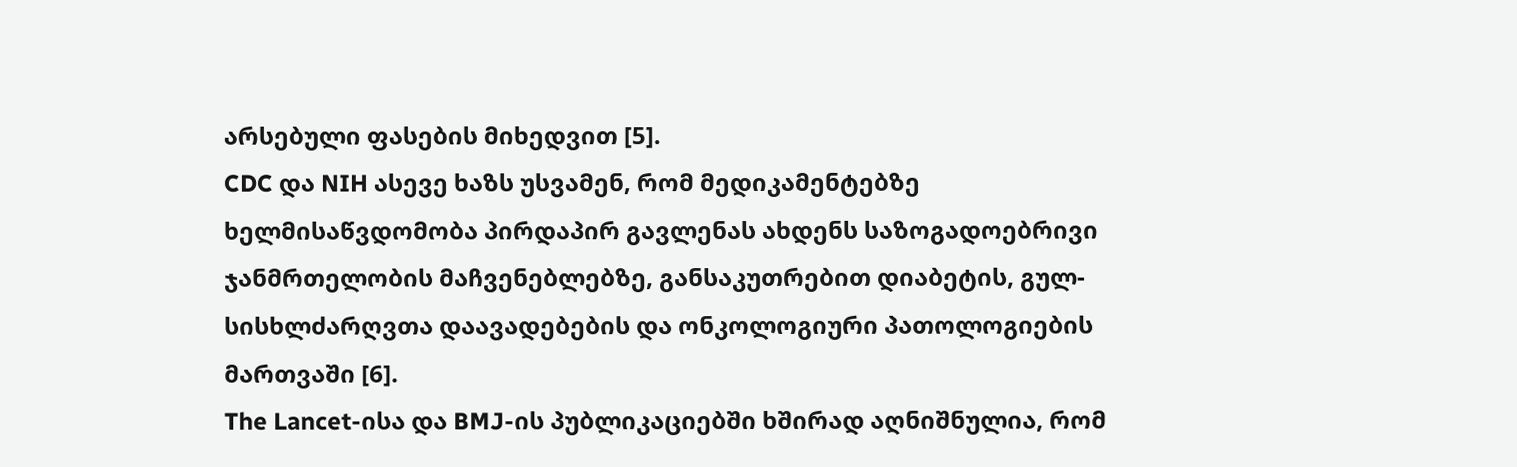არსებული ფასების მიხედვით [5].
CDC და NIH ასევე ხაზს უსვამენ, რომ მედიკამენტებზე ხელმისაწვდომობა პირდაპირ გავლენას ახდენს საზოგადოებრივი ჯანმრთელობის მაჩვენებლებზე, განსაკუთრებით დიაბეტის, გულ-სისხლძარღვთა დაავადებების და ონკოლოგიური პათოლოგიების მართვაში [6].
The Lancet-ისა და BMJ-ის პუბლიკაციებში ხშირად აღნიშნულია, რომ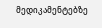მედიკამენტებზე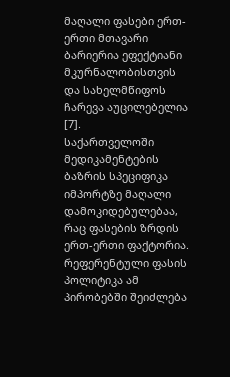მაღალი ფასები ერთ-ერთი მთავარი ბარიერია ეფექტიანი მკურნალობისთვის და სახელმწიფოს ჩარევა აუცილებელია [7].
საქართველოში მედიკამენტების ბაზრის სპეციფიკა იმპორტზე მაღალი დამოკიდებულებაა, რაც ფასების ზრდის ერთ-ერთი ფაქტორია. რეფერენტული ფასის პოლიტიკა ამ პირობებში შეიძლება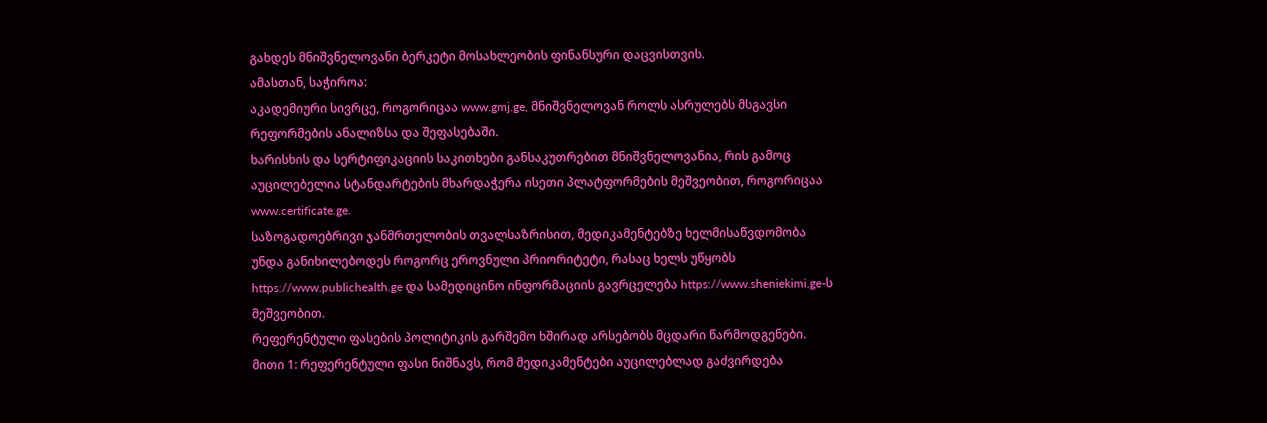გახდეს მნიშვნელოვანი ბერკეტი მოსახლეობის ფინანსური დაცვისთვის.
ამასთან, საჭიროა:
აკადემიური სივრცე, როგორიცაა www.gmj.ge, მნიშვნელოვან როლს ასრულებს მსგავსი რეფორმების ანალიზსა და შეფასებაში.
ხარისხის და სერტიფიკაციის საკითხები განსაკუთრებით მნიშვნელოვანია, რის გამოც აუცილებელია სტანდარტების მხარდაჭერა ისეთი პლატფორმების მეშვეობით, როგორიცაა www.certificate.ge.
საზოგადოებრივი ჯანმრთელობის თვალსაზრისით, მედიკამენტებზე ხელმისაწვდომობა უნდა განიხილებოდეს როგორც ეროვნული პრიორიტეტი, რასაც ხელს უწყობს https://www.publichealth.ge და სამედიცინო ინფორმაციის გავრცელება https://www.sheniekimi.ge-ს მეშვეობით.
რეფერენტული ფასების პოლიტიკის გარშემო ხშირად არსებობს მცდარი წარმოდგენები.
მითი 1: რეფერენტული ფასი ნიშნავს, რომ მედიკამენტები აუცილებლად გაძვირდება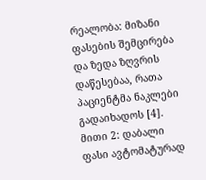რეალობა: მიზანი ფასების შემცირება და ზედა ზღვრის დაწესებაა, რათა პაციენტმა ნაკლები გადაიხადოს [4].
მითი 2: დაბალი ფასი ავტომატურად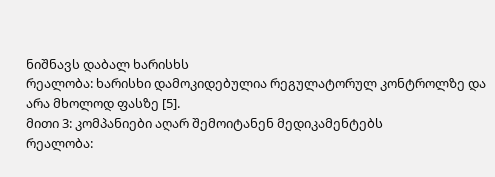ნიშნავს დაბალ ხარისხს
რეალობა: ხარისხი დამოკიდებულია რეგულატორულ კონტროლზე და არა მხოლოდ ფასზე [5].
მითი 3: კომპანიები აღარ შემოიტანენ მედიკამენტებს
რეალობა: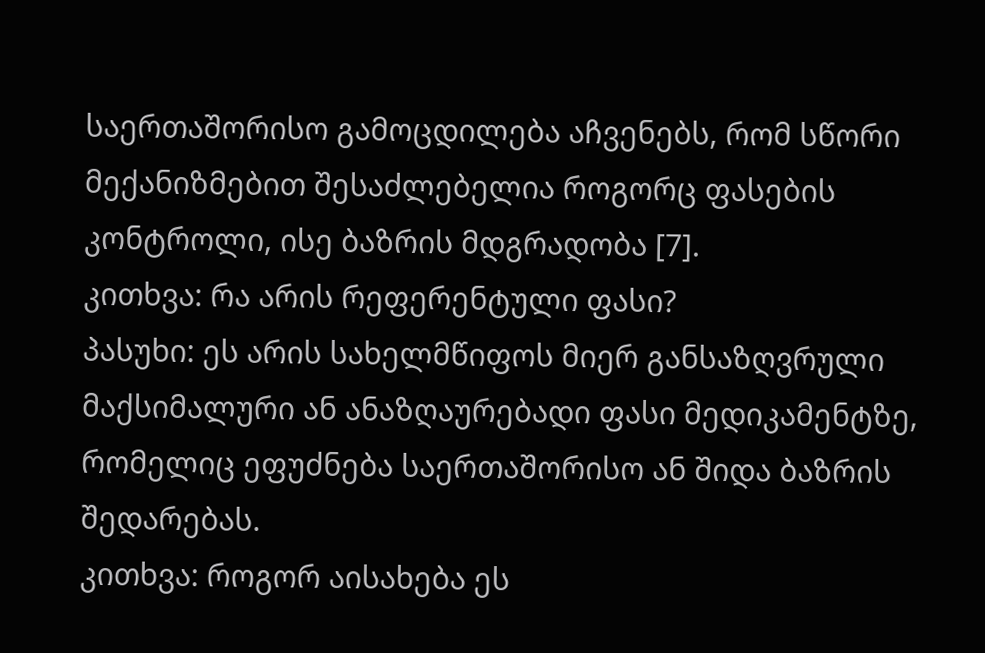საერთაშორისო გამოცდილება აჩვენებს, რომ სწორი მექანიზმებით შესაძლებელია როგორც ფასების კონტროლი, ისე ბაზრის მდგრადობა [7].
კითხვა: რა არის რეფერენტული ფასი?
პასუხი: ეს არის სახელმწიფოს მიერ განსაზღვრული მაქსიმალური ან ანაზღაურებადი ფასი მედიკამენტზე, რომელიც ეფუძნება საერთაშორისო ან შიდა ბაზრის შედარებას.
კითხვა: როგორ აისახება ეს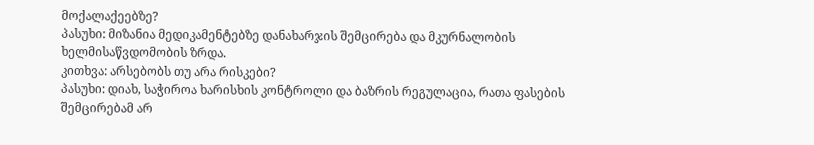მოქალაქეებზე?
პასუხი: მიზანია მედიკამენტებზე დანახარჯის შემცირება და მკურნალობის ხელმისაწვდომობის ზრდა.
კითხვა: არსებობს თუ არა რისკები?
პასუხი: დიახ, საჭიროა ხარისხის კონტროლი და ბაზრის რეგულაცია, რათა ფასების შემცირებამ არ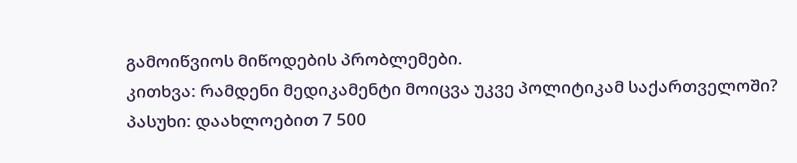გამოიწვიოს მიწოდების პრობლემები.
კითხვა: რამდენი მედიკამენტი მოიცვა უკვე პოლიტიკამ საქართველოში?
პასუხი: დაახლოებით 7 500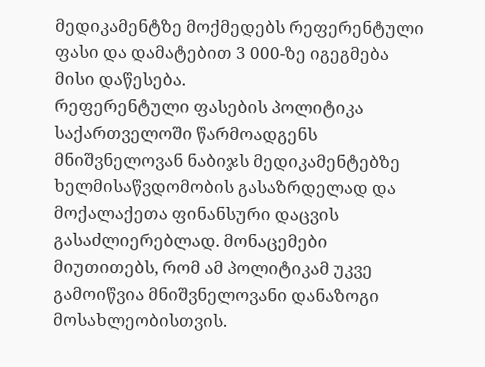მედიკამენტზე მოქმედებს რეფერენტული ფასი და დამატებით 3 000-ზე იგეგმება მისი დაწესება.
რეფერენტული ფასების პოლიტიკა საქართველოში წარმოადგენს მნიშვნელოვან ნაბიჯს მედიკამენტებზე ხელმისაწვდომობის გასაზრდელად და მოქალაქეთა ფინანსური დაცვის გასაძლიერებლად. მონაცემები მიუთითებს, რომ ამ პოლიტიკამ უკვე გამოიწვია მნიშვნელოვანი დანაზოგი მოსახლეობისთვის.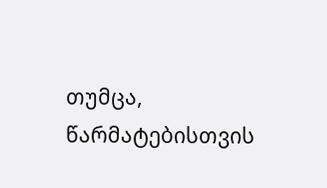თუმცა, წარმატებისთვის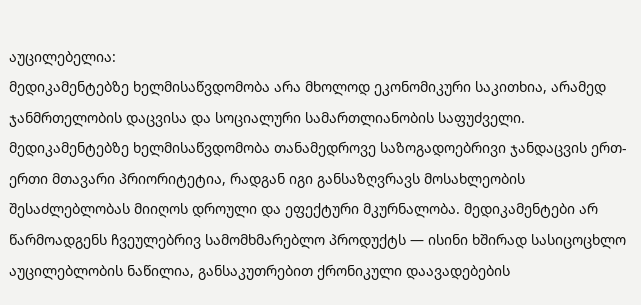აუცილებელია:
მედიკამენტებზე ხელმისაწვდომობა არა მხოლოდ ეკონომიკური საკითხია, არამედ ჯანმრთელობის დაცვისა და სოციალური სამართლიანობის საფუძველი.
მედიკამენტებზე ხელმისაწვდომობა თანამედროვე საზოგადოებრივი ჯანდაცვის ერთ-ერთი მთავარი პრიორიტეტია, რადგან იგი განსაზღვრავს მოსახლეობის შესაძლებლობას მიიღოს დროული და ეფექტური მკურნალობა. მედიკამენტები არ წარმოადგენს ჩვეულებრივ სამომხმარებლო პროდუქტს — ისინი ხშირად სასიცოცხლო აუცილებლობის ნაწილია, განსაკუთრებით ქრონიკული დაავადებების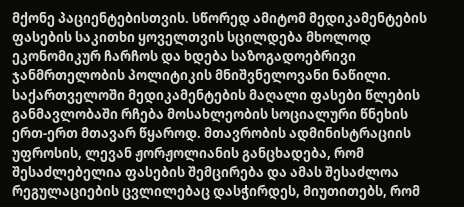მქონე პაციენტებისთვის. სწორედ ამიტომ მედიკამენტების ფასების საკითხი ყოველთვის სცილდება მხოლოდ ეკონომიკურ ჩარჩოს და ხდება საზოგადოებრივი ჯანმრთელობის პოლიტიკის მნიშვნელოვანი ნაწილი.
საქართველოში მედიკამენტების მაღალი ფასები წლების განმავლობაში რჩება მოსახლეობის სოციალური წნეხის ერთ-ერთ მთავარ წყაროდ. მთავრობის ადმინისტრაციის უფროსის, ლევან ჟორჟოლიანის განცხადება, რომ შესაძლებელია ფასების შემცირება და ამას შესაძლოა რეგულაციების ცვლილებაც დასჭირდეს, მიუთითებს, რომ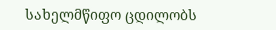სახელმწიფო ცდილობს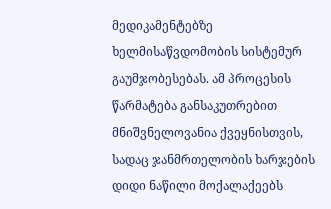მედიკამენტებზე ხელმისაწვდომობის სისტემურ გაუმჯობესებას. ამ პროცესის წარმატება განსაკუთრებით მნიშვნელოვანია ქვეყნისთვის, სადაც ჯანმრთელობის ხარჯების დიდი ნაწილი მოქალაქეებს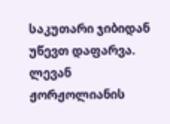საკუთარი ჯიბიდან უწევთ დაფარვა.
ლევან ჟორჟოლიანის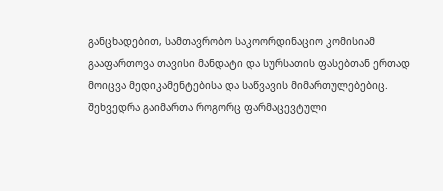განცხადებით, სამთავრობო საკოორდინაციო კომისიამ გააფართოვა თავისი მანდატი და სურსათის ფასებთან ერთად მოიცვა მედიკამენტებისა და საწვავის მიმართულებებიც. შეხვედრა გაიმართა როგორც ფარმაცევტული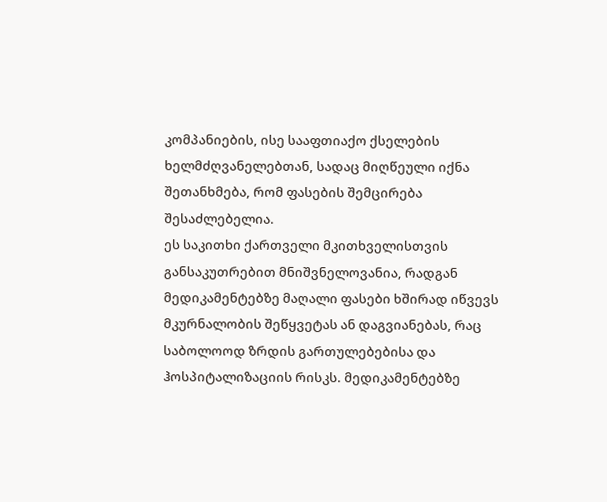კომპანიების, ისე სააფთიაქო ქსელების ხელმძღვანელებთან, სადაც მიღწეული იქნა შეთანხმება, რომ ფასების შემცირება შესაძლებელია.
ეს საკითხი ქართველი მკითხველისთვის განსაკუთრებით მნიშვნელოვანია, რადგან მედიკამენტებზე მაღალი ფასები ხშირად იწვევს მკურნალობის შეწყვეტას ან დაგვიანებას, რაც საბოლოოდ ზრდის გართულებებისა და ჰოსპიტალიზაციის რისკს. მედიკამენტებზე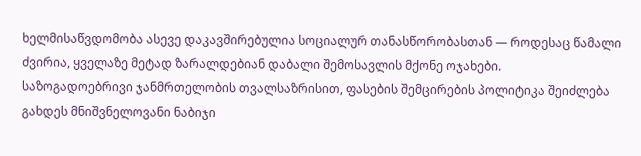ხელმისაწვდომობა ასევე დაკავშირებულია სოციალურ თანასწორობასთან — როდესაც წამალი ძვირია, ყველაზე მეტად ზარალდებიან დაბალი შემოსავლის მქონე ოჯახები.
საზოგადოებრივი ჯანმრთელობის თვალსაზრისით, ფასების შემცირების პოლიტიკა შეიძლება გახდეს მნიშვნელოვანი ნაბიჯი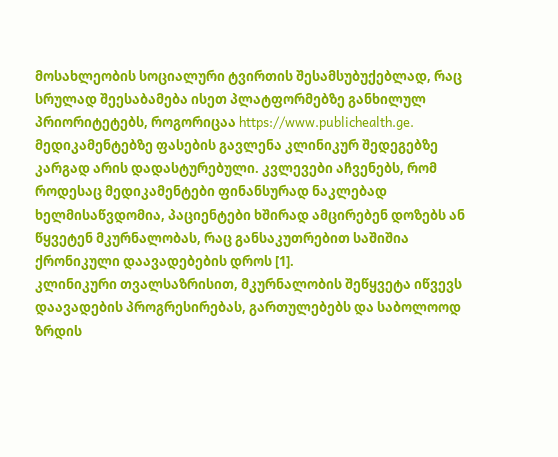მოსახლეობის სოციალური ტვირთის შესამსუბუქებლად, რაც სრულად შეესაბამება ისეთ პლატფორმებზე განხილულ პრიორიტეტებს, როგორიცაა https://www.publichealth.ge.
მედიკამენტებზე ფასების გავლენა კლინიკურ შედეგებზე კარგად არის დადასტურებული. კვლევები აჩვენებს, რომ როდესაც მედიკამენტები ფინანსურად ნაკლებად ხელმისაწვდომია, პაციენტები ხშირად ამცირებენ დოზებს ან წყვეტენ მკურნალობას, რაც განსაკუთრებით საშიშია ქრონიკული დაავადებების დროს [1].
კლინიკური თვალსაზრისით, მკურნალობის შეწყვეტა იწვევს დაავადების პროგრესირებას, გართულებებს და საბოლოოდ ზრდის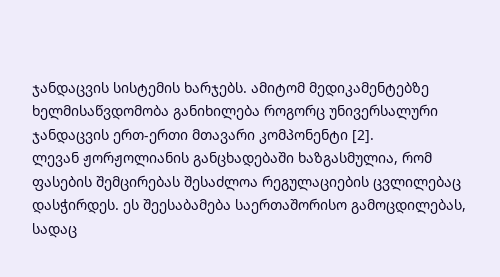ჯანდაცვის სისტემის ხარჯებს. ამიტომ მედიკამენტებზე ხელმისაწვდომობა განიხილება როგორც უნივერსალური ჯანდაცვის ერთ-ერთი მთავარი კომპონენტი [2].
ლევან ჟორჟოლიანის განცხადებაში ხაზგასმულია, რომ ფასების შემცირებას შესაძლოა რეგულაციების ცვლილებაც დასჭირდეს. ეს შეესაბამება საერთაშორისო გამოცდილებას, სადაც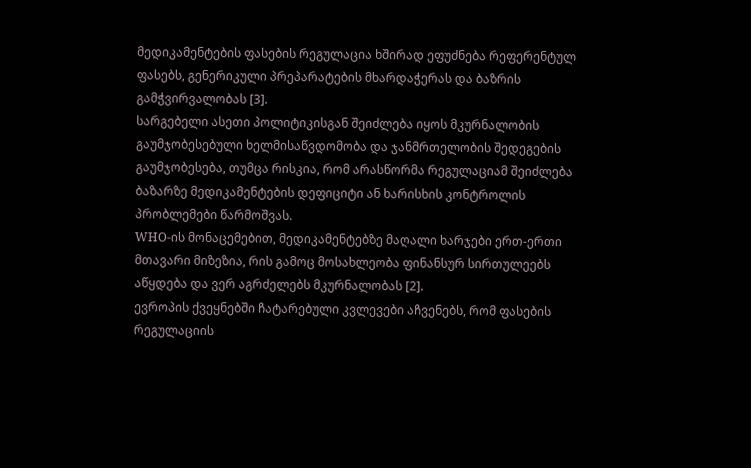მედიკამენტების ფასების რეგულაცია ხშირად ეფუძნება რეფერენტულ ფასებს, გენერიკული პრეპარატების მხარდაჭერას და ბაზრის გამჭვირვალობას [3].
სარგებელი ასეთი პოლიტიკისგან შეიძლება იყოს მკურნალობის გაუმჯობესებული ხელმისაწვდომობა და ჯანმრთელობის შედეგების გაუმჯობესება, თუმცა რისკია, რომ არასწორმა რეგულაციამ შეიძლება ბაზარზე მედიკამენტების დეფიციტი ან ხარისხის კონტროლის პრობლემები წარმოშვას.
WHO-ის მონაცემებით, მედიკამენტებზე მაღალი ხარჯები ერთ-ერთი მთავარი მიზეზია, რის გამოც მოსახლეობა ფინანსურ სირთულეებს აწყდება და ვერ აგრძელებს მკურნალობას [2].
ევროპის ქვეყნებში ჩატარებული კვლევები აჩვენებს, რომ ფასების რეგულაციის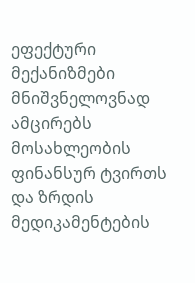ეფექტური მექანიზმები მნიშვნელოვნად ამცირებს მოსახლეობის ფინანსურ ტვირთს და ზრდის მედიკამენტების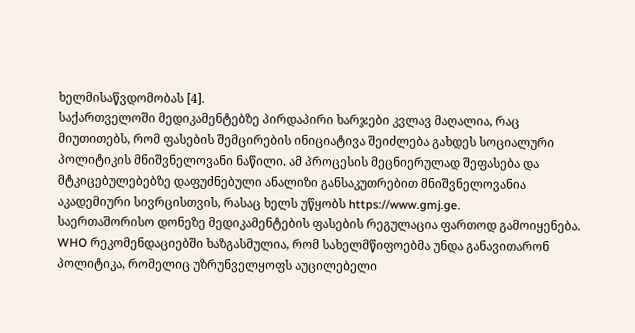ხელმისაწვდომობას [4].
საქართველოში მედიკამენტებზე პირდაპირი ხარჯები კვლავ მაღალია, რაც მიუთითებს, რომ ფასების შემცირების ინიციატივა შეიძლება გახდეს სოციალური პოლიტიკის მნიშვნელოვანი ნაწილი. ამ პროცესის მეცნიერულად შეფასება და მტკიცებულებებზე დაფუძნებული ანალიზი განსაკუთრებით მნიშვნელოვანია აკადემიური სივრცისთვის, რასაც ხელს უწყობს https://www.gmj.ge.
საერთაშორისო დონეზე მედიკამენტების ფასების რეგულაცია ფართოდ გამოიყენება. WHO რეკომენდაციებში ხაზგასმულია, რომ სახელმწიფოებმა უნდა განავითარონ პოლიტიკა, რომელიც უზრუნველყოფს აუცილებელი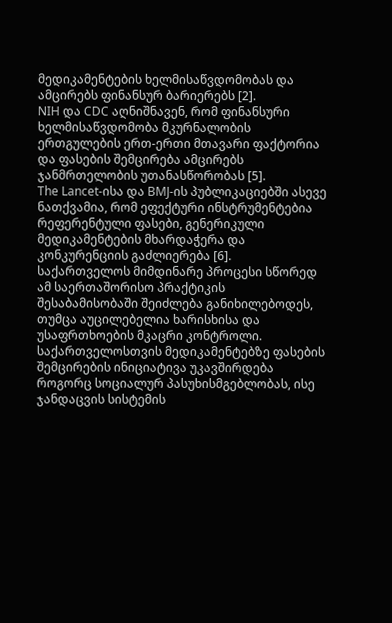მედიკამენტების ხელმისაწვდომობას და ამცირებს ფინანსურ ბარიერებს [2].
NIH და CDC აღნიშნავენ, რომ ფინანსური ხელმისაწვდომობა მკურნალობის ერთგულების ერთ-ერთი მთავარი ფაქტორია და ფასების შემცირება ამცირებს ჯანმრთელობის უთანასწორობას [5].
The Lancet-ისა და BMJ-ის პუბლიკაციებში ასევე ნათქვამია, რომ ეფექტური ინსტრუმენტებია რეფერენტული ფასები, გენერიკული მედიკამენტების მხარდაჭერა და კონკურენციის გაძლიერება [6].
საქართველოს მიმდინარე პროცესი სწორედ ამ საერთაშორისო პრაქტიკის შესაბამისობაში შეიძლება განიხილებოდეს, თუმცა აუცილებელია ხარისხისა და უსაფრთხოების მკაცრი კონტროლი.
საქართველოსთვის მედიკამენტებზე ფასების შემცირების ინიციატივა უკავშირდება როგორც სოციალურ პასუხისმგებლობას, ისე ჯანდაცვის სისტემის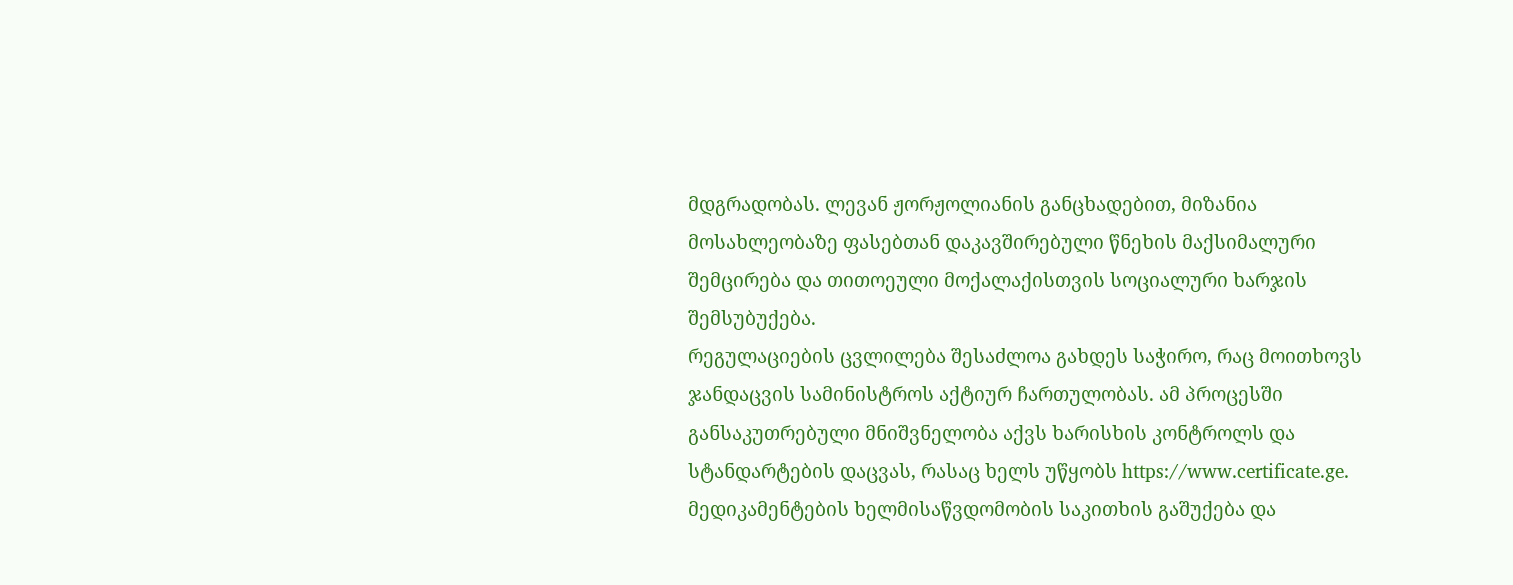მდგრადობას. ლევან ჟორჟოლიანის განცხადებით, მიზანია მოსახლეობაზე ფასებთან დაკავშირებული წნეხის მაქსიმალური შემცირება და თითოეული მოქალაქისთვის სოციალური ხარჯის შემსუბუქება.
რეგულაციების ცვლილება შესაძლოა გახდეს საჭირო, რაც მოითხოვს ჯანდაცვის სამინისტროს აქტიურ ჩართულობას. ამ პროცესში განსაკუთრებული მნიშვნელობა აქვს ხარისხის კონტროლს და სტანდარტების დაცვას, რასაც ხელს უწყობს https://www.certificate.ge.
მედიკამენტების ხელმისაწვდომობის საკითხის გაშუქება და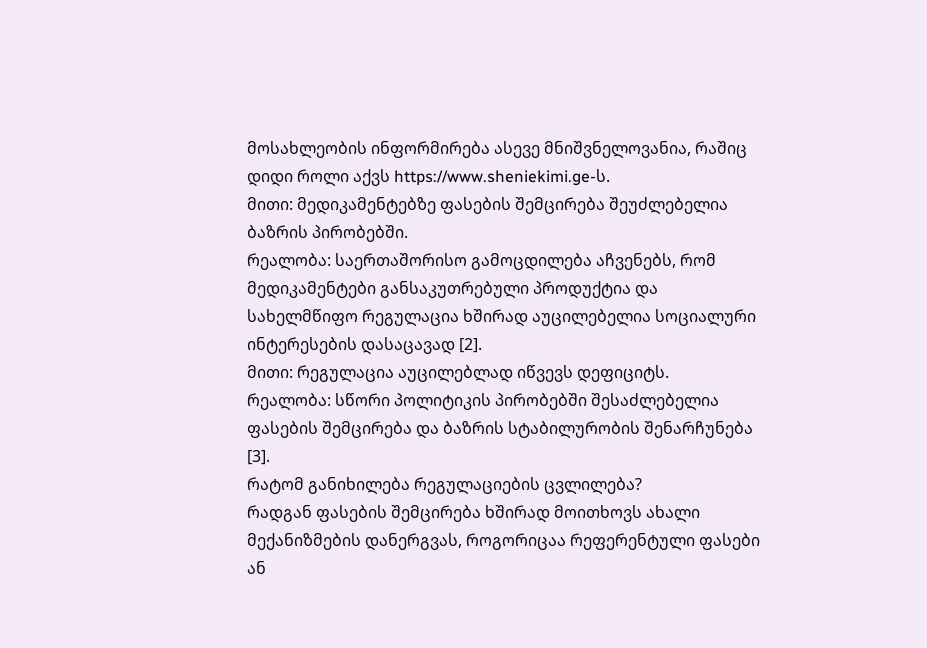მოსახლეობის ინფორმირება ასევე მნიშვნელოვანია, რაშიც დიდი როლი აქვს https://www.sheniekimi.ge-ს.
მითი: მედიკამენტებზე ფასების შემცირება შეუძლებელია ბაზრის პირობებში.
რეალობა: საერთაშორისო გამოცდილება აჩვენებს, რომ მედიკამენტები განსაკუთრებული პროდუქტია და სახელმწიფო რეგულაცია ხშირად აუცილებელია სოციალური ინტერესების დასაცავად [2].
მითი: რეგულაცია აუცილებლად იწვევს დეფიციტს.
რეალობა: სწორი პოლიტიკის პირობებში შესაძლებელია ფასების შემცირება და ბაზრის სტაბილურობის შენარჩუნება [3].
რატომ განიხილება რეგულაციების ცვლილება?
რადგან ფასების შემცირება ხშირად მოითხოვს ახალი მექანიზმების დანერგვას, როგორიცაა რეფერენტული ფასები ან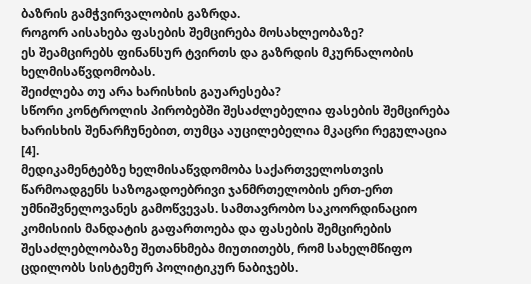ბაზრის გამჭვირვალობის გაზრდა.
როგორ აისახება ფასების შემცირება მოსახლეობაზე?
ეს შეამცირებს ფინანსურ ტვირთს და გაზრდის მკურნალობის ხელმისაწვდომობას.
შეიძლება თუ არა ხარისხის გაუარესება?
სწორი კონტროლის პირობებში შესაძლებელია ფასების შემცირება ხარისხის შენარჩუნებით, თუმცა აუცილებელია მკაცრი რეგულაცია [4].
მედიკამენტებზე ხელმისაწვდომობა საქართველოსთვის წარმოადგენს საზოგადოებრივი ჯანმრთელობის ერთ-ერთ უმნიშვნელოვანეს გამოწვევას. სამთავრობო საკოორდინაციო კომისიის მანდატის გაფართოება და ფასების შემცირების შესაძლებლობაზე შეთანხმება მიუთითებს, რომ სახელმწიფო ცდილობს სისტემურ პოლიტიკურ ნაბიჯებს.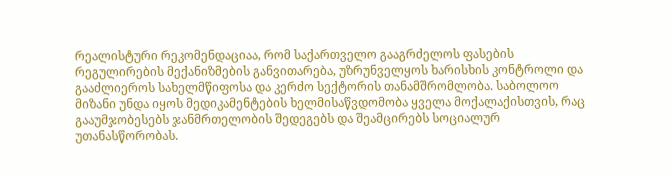რეალისტური რეკომენდაციაა, რომ საქართველო გააგრძელოს ფასების რეგულირების მექანიზმების განვითარება, უზრუნველყოს ხარისხის კონტროლი და გააძლიეროს სახელმწიფოსა და კერძო სექტორის თანამშრომლობა. საბოლოო მიზანი უნდა იყოს მედიკამენტების ხელმისაწვდომობა ყველა მოქალაქისთვის, რაც გააუმჯობესებს ჯანმრთელობის შედეგებს და შეამცირებს სოციალურ უთანასწორობას.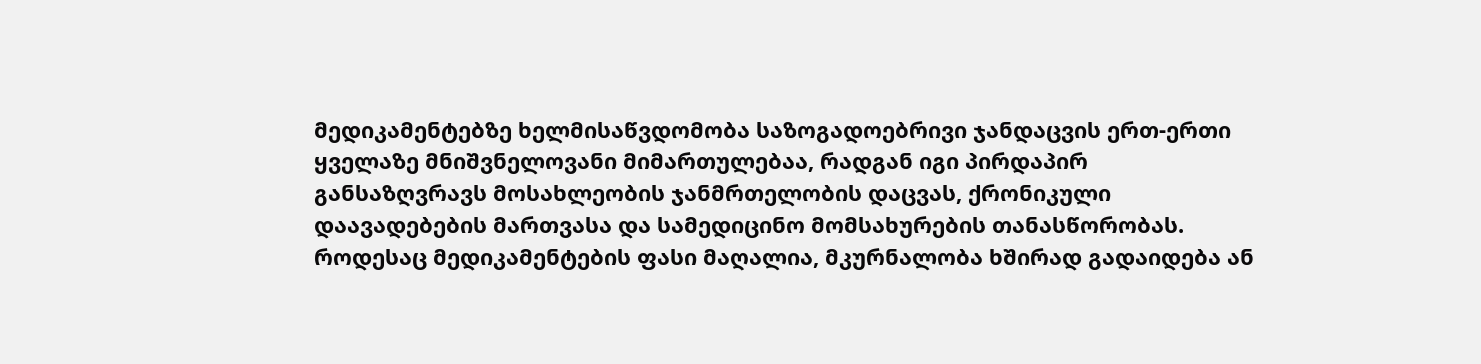მედიკამენტებზე ხელმისაწვდომობა საზოგადოებრივი ჯანდაცვის ერთ-ერთი ყველაზე მნიშვნელოვანი მიმართულებაა, რადგან იგი პირდაპირ განსაზღვრავს მოსახლეობის ჯანმრთელობის დაცვას, ქრონიკული დაავადებების მართვასა და სამედიცინო მომსახურების თანასწორობას. როდესაც მედიკამენტების ფასი მაღალია, მკურნალობა ხშირად გადაიდება ან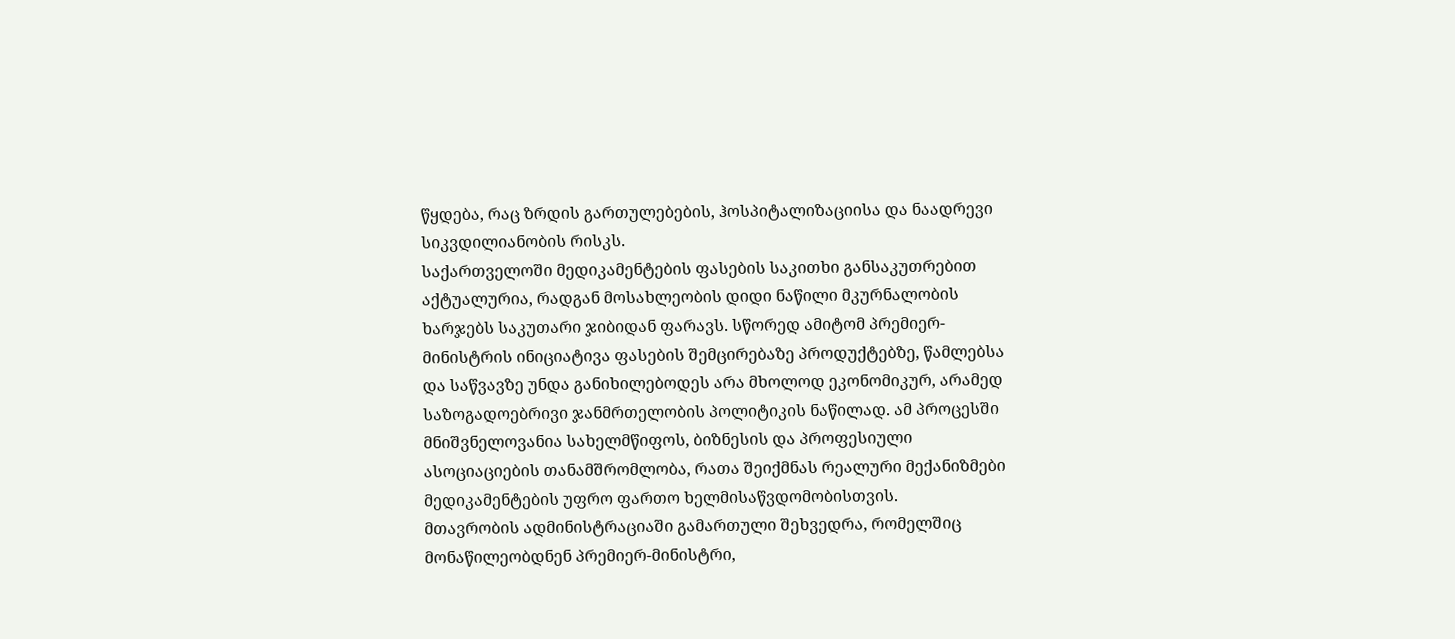წყდება, რაც ზრდის გართულებების, ჰოსპიტალიზაციისა და ნაადრევი სიკვდილიანობის რისკს.
საქართველოში მედიკამენტების ფასების საკითხი განსაკუთრებით აქტუალურია, რადგან მოსახლეობის დიდი ნაწილი მკურნალობის ხარჯებს საკუთარი ჯიბიდან ფარავს. სწორედ ამიტომ პრემიერ-მინისტრის ინიციატივა ფასების შემცირებაზე პროდუქტებზე, წამლებსა და საწვავზე უნდა განიხილებოდეს არა მხოლოდ ეკონომიკურ, არამედ საზოგადოებრივი ჯანმრთელობის პოლიტიკის ნაწილად. ამ პროცესში მნიშვნელოვანია სახელმწიფოს, ბიზნესის და პროფესიული ასოციაციების თანამშრომლობა, რათა შეიქმნას რეალური მექანიზმები მედიკამენტების უფრო ფართო ხელმისაწვდომობისთვის.
მთავრობის ადმინისტრაციაში გამართული შეხვედრა, რომელშიც მონაწილეობდნენ პრემიერ-მინისტრი,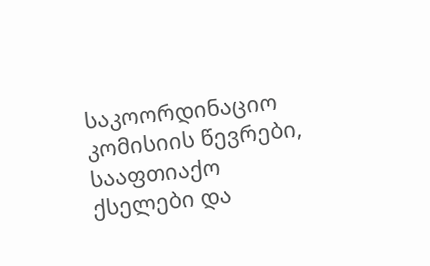საკოორდინაციო კომისიის წევრები, სააფთიაქო ქსელები და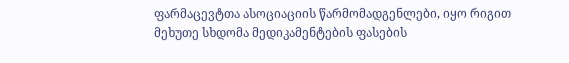ფარმაცევტთა ასოციაციის წარმომადგენლები, იყო რიგით მეხუთე სხდომა მედიკამენტების ფასების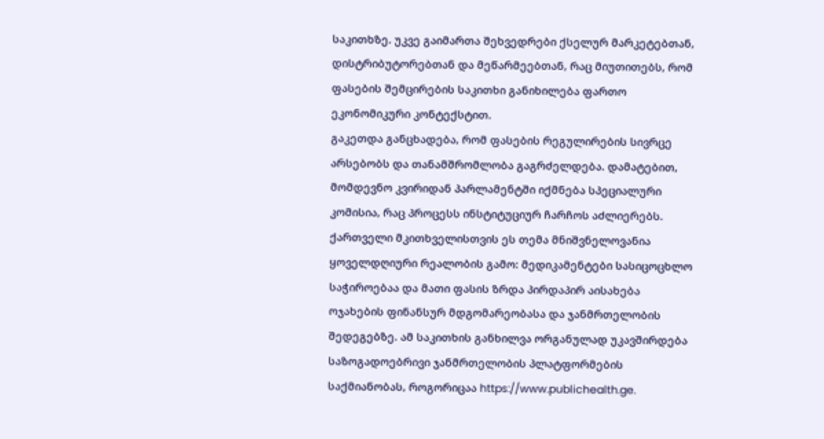საკითხზე. უკვე გაიმართა შეხვედრები ქსელურ მარკეტებთან, დისტრიბუტორებთან და მეწარმეებთან, რაც მიუთითებს, რომ ფასების შემცირების საკითხი განიხილება ფართო ეკონომიკური კონტექსტით.
გაკეთდა განცხადება, რომ ფასების რეგულირების სივრცე არსებობს და თანამშრომლობა გაგრძელდება. დამატებით, მომდევნო კვირიდან პარლამენტში იქმნება სპეციალური კომისია, რაც პროცესს ინსტიტუციურ ჩარჩოს აძლიერებს.
ქართველი მკითხველისთვის ეს თემა მნიშვნელოვანია ყოველდღიური რეალობის გამო: მედიკამენტები სასიცოცხლო საჭიროებაა და მათი ფასის ზრდა პირდაპირ აისახება ოჯახების ფინანსურ მდგომარეობასა და ჯანმრთელობის შედეგებზე. ამ საკითხის განხილვა ორგანულად უკავშირდება საზოგადოებრივი ჯანმრთელობის პლატფორმების საქმიანობას, როგორიცაა https://www.publichealth.ge.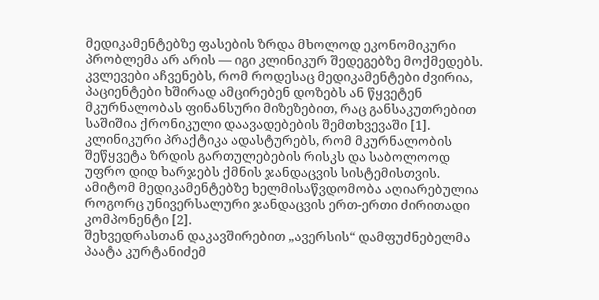მედიკამენტებზე ფასების ზრდა მხოლოდ ეკონომიკური პრობლემა არ არის — იგი კლინიკურ შედეგებზე მოქმედებს. კვლევები აჩვენებს, რომ როდესაც მედიკამენტები ძვირია, პაციენტები ხშირად ამცირებენ დოზებს ან წყვეტენ მკურნალობას ფინანსური მიზეზებით, რაც განსაკუთრებით საშიშია ქრონიკული დაავადებების შემთხვევაში [1].
კლინიკური პრაქტიკა ადასტურებს, რომ მკურნალობის შეწყვეტა ზრდის გართულებების რისკს და საბოლოოდ უფრო დიდ ხარჯებს ქმნის ჯანდაცვის სისტემისთვის. ამიტომ მედიკამენტებზე ხელმისაწვდომობა აღიარებულია როგორც უნივერსალური ჯანდაცვის ერთ-ერთი ძირითადი კომპონენტი [2].
შეხვედრასთან დაკავშირებით „ავერსის“ დამფუძნებელმა პაატა კურტანიძემ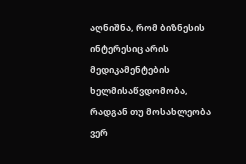აღნიშნა, რომ ბიზნესის ინტერესიც არის მედიკამენტების ხელმისაწვდომობა, რადგან თუ მოსახლეობა ვერ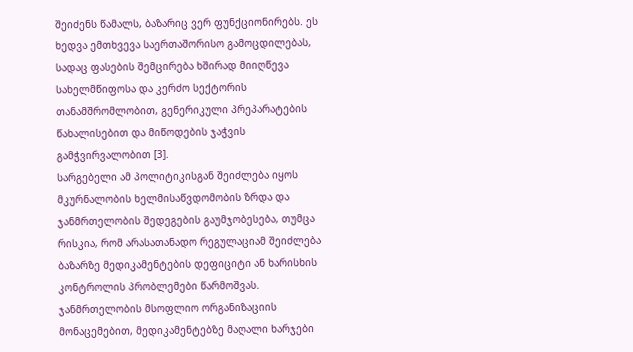შეიძენს წამალს, ბაზარიც ვერ ფუნქციონირებს. ეს ხედვა ემთხვევა საერთაშორისო გამოცდილებას, სადაც ფასების შემცირება ხშირად მიიღწევა სახელმწიფოსა და კერძო სექტორის თანამშრომლობით, გენერიკული პრეპარატების წახალისებით და მიწოდების ჯაჭვის გამჭვირვალობით [3].
სარგებელი ამ პოლიტიკისგან შეიძლება იყოს მკურნალობის ხელმისაწვდომობის ზრდა და ჯანმრთელობის შედეგების გაუმჯობესება, თუმცა რისკია, რომ არასათანადო რეგულაციამ შეიძლება ბაზარზე მედიკამენტების დეფიციტი ან ხარისხის კონტროლის პრობლემები წარმოშვას.
ჯანმრთელობის მსოფლიო ორგანიზაციის მონაცემებით, მედიკამენტებზე მაღალი ხარჯები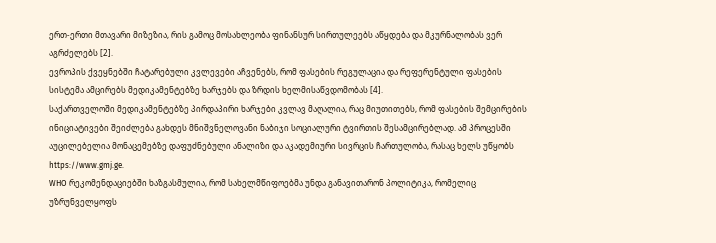ერთ-ერთი მთავარი მიზეზია, რის გამოც მოსახლეობა ფინანსურ სირთულეებს აწყდება და მკურნალობას ვერ აგრძელებს [2].
ევროპის ქვეყნებში ჩატარებული კვლევები აჩვენებს, რომ ფასების რეგულაცია და რეფერენტული ფასების სისტემა ამცირებს მედიკამენტებზე ხარჯებს და ზრდის ხელმისაწვდომობას [4].
საქართველოში მედიკამენტებზე პირდაპირი ხარჯები კვლავ მაღალია, რაც მიუთითებს, რომ ფასების შემცირების ინიციატივები შეიძლება გახდეს მნიშვნელოვანი ნაბიჯი სოციალური ტვირთის შესამცირებლად. ამ პროცესში აუცილებელია მონაცემებზე დაფუძნებული ანალიზი და აკადემიური სივრცის ჩართულობა, რასაც ხელს უწყობს https://www.gmj.ge.
WHO რეკომენდაციებში ხაზგასმულია, რომ სახელმწიფოებმა უნდა განავითარონ პოლიტიკა, რომელიც უზრუნველყოფს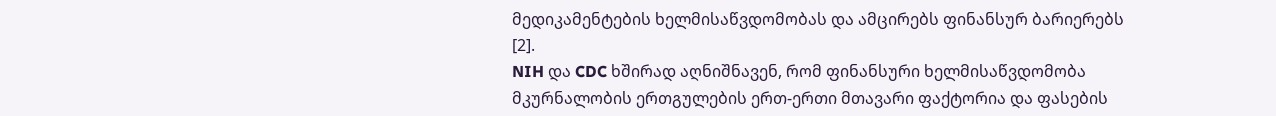მედიკამენტების ხელმისაწვდომობას და ამცირებს ფინანსურ ბარიერებს [2].
NIH და CDC ხშირად აღნიშნავენ, რომ ფინანსური ხელმისაწვდომობა მკურნალობის ერთგულების ერთ-ერთი მთავარი ფაქტორია და ფასების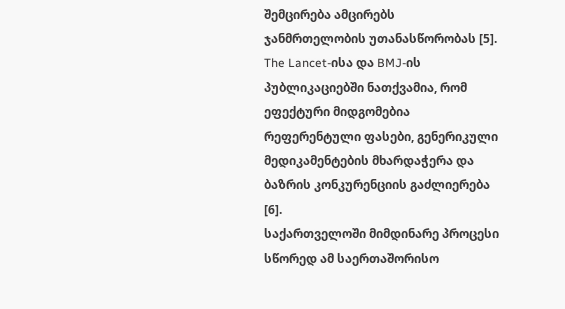შემცირება ამცირებს ჯანმრთელობის უთანასწორობას [5].
The Lancet-ისა და BMJ-ის პუბლიკაციებში ნათქვამია, რომ ეფექტური მიდგომებია რეფერენტული ფასები, გენერიკული მედიკამენტების მხარდაჭერა და ბაზრის კონკურენციის გაძლიერება [6].
საქართველოში მიმდინარე პროცესი სწორედ ამ საერთაშორისო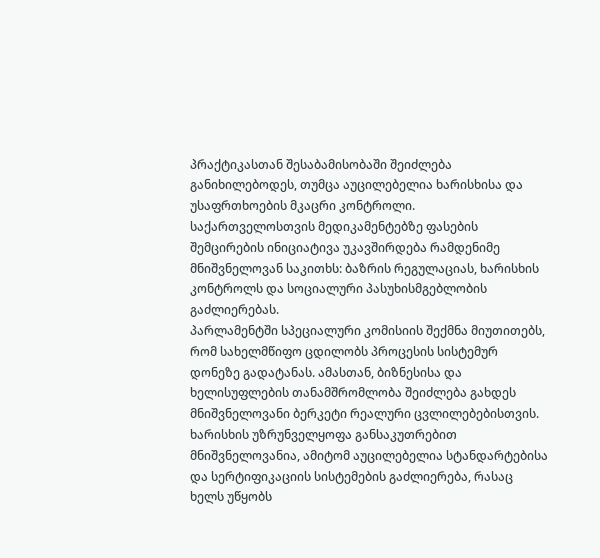პრაქტიკასთან შესაბამისობაში შეიძლება განიხილებოდეს, თუმცა აუცილებელია ხარისხისა და უსაფრთხოების მკაცრი კონტროლი.
საქართველოსთვის მედიკამენტებზე ფასების შემცირების ინიციატივა უკავშირდება რამდენიმე მნიშვნელოვან საკითხს: ბაზრის რეგულაციას, ხარისხის კონტროლს და სოციალური პასუხისმგებლობის გაძლიერებას.
პარლამენტში სპეციალური კომისიის შექმნა მიუთითებს, რომ სახელმწიფო ცდილობს პროცესის სისტემურ დონეზე გადატანას. ამასთან, ბიზნესისა და ხელისუფლების თანამშრომლობა შეიძლება გახდეს მნიშვნელოვანი ბერკეტი რეალური ცვლილებებისთვის.
ხარისხის უზრუნველყოფა განსაკუთრებით მნიშვნელოვანია, ამიტომ აუცილებელია სტანდარტებისა და სერტიფიკაციის სისტემების გაძლიერება, რასაც ხელს უწყობს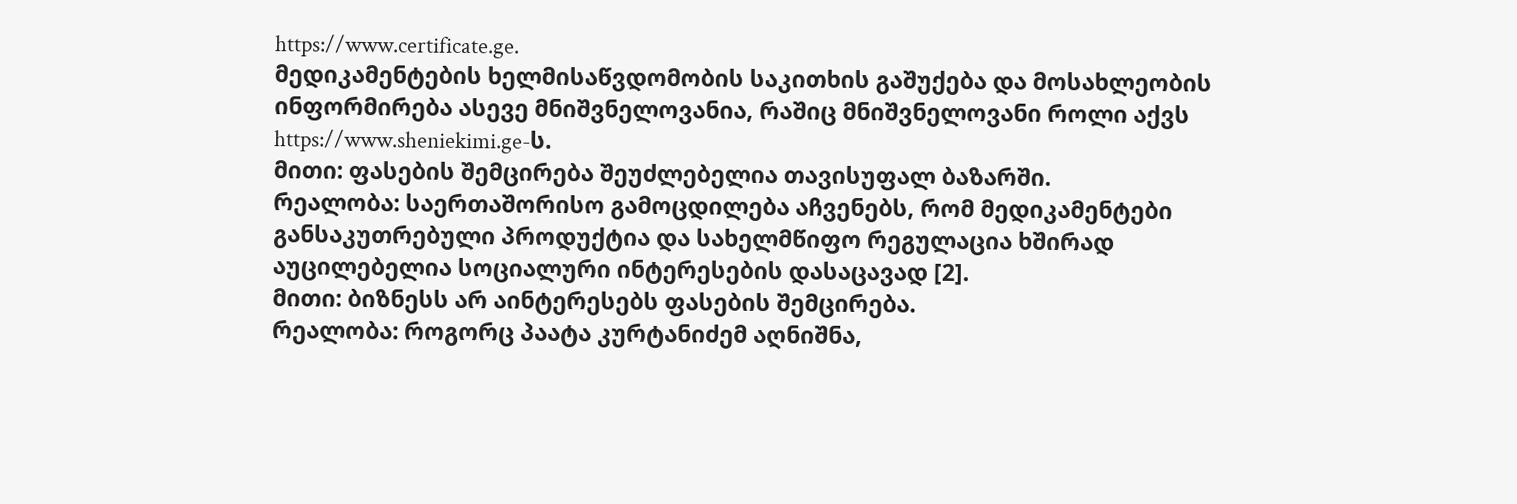https://www.certificate.ge.
მედიკამენტების ხელმისაწვდომობის საკითხის გაშუქება და მოსახლეობის ინფორმირება ასევე მნიშვნელოვანია, რაშიც მნიშვნელოვანი როლი აქვს https://www.sheniekimi.ge-ს.
მითი: ფასების შემცირება შეუძლებელია თავისუფალ ბაზარში.
რეალობა: საერთაშორისო გამოცდილება აჩვენებს, რომ მედიკამენტები განსაკუთრებული პროდუქტია და სახელმწიფო რეგულაცია ხშირად აუცილებელია სოციალური ინტერესების დასაცავად [2].
მითი: ბიზნესს არ აინტერესებს ფასების შემცირება.
რეალობა: როგორც პაატა კურტანიძემ აღნიშნა,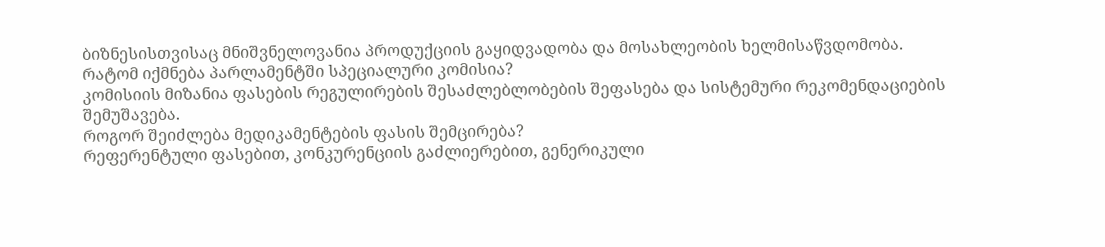ბიზნესისთვისაც მნიშვნელოვანია პროდუქციის გაყიდვადობა და მოსახლეობის ხელმისაწვდომობა.
რატომ იქმნება პარლამენტში სპეციალური კომისია?
კომისიის მიზანია ფასების რეგულირების შესაძლებლობების შეფასება და სისტემური რეკომენდაციების შემუშავება.
როგორ შეიძლება მედიკამენტების ფასის შემცირება?
რეფერენტული ფასებით, კონკურენციის გაძლიერებით, გენერიკული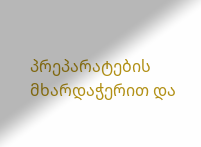პრეპარატების მხარდაჭერით და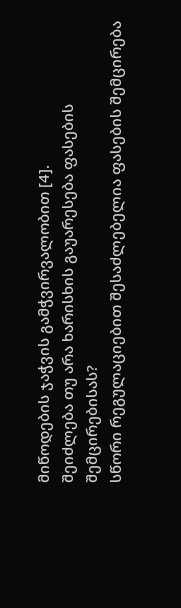მიწოდების ჯაჭვის გამჭვირვალობით [4].
შეიძლება თუ არა ხარისხის გაუარესება ფასების შემცირებისას?
სწორი რეგულაციებით შესაძლებელია ფასების შემცირება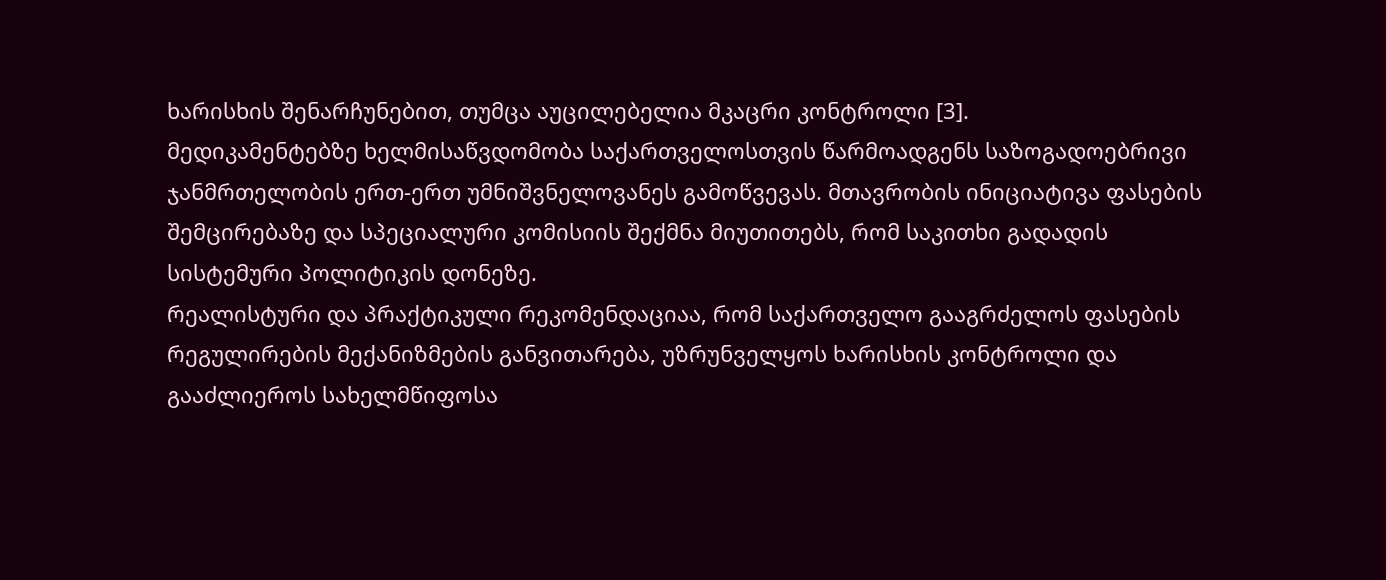ხარისხის შენარჩუნებით, თუმცა აუცილებელია მკაცრი კონტროლი [3].
მედიკამენტებზე ხელმისაწვდომობა საქართველოსთვის წარმოადგენს საზოგადოებრივი ჯანმრთელობის ერთ-ერთ უმნიშვნელოვანეს გამოწვევას. მთავრობის ინიციატივა ფასების შემცირებაზე და სპეციალური კომისიის შექმნა მიუთითებს, რომ საკითხი გადადის სისტემური პოლიტიკის დონეზე.
რეალისტური და პრაქტიკული რეკომენდაციაა, რომ საქართველო გააგრძელოს ფასების რეგულირების მექანიზმების განვითარება, უზრუნველყოს ხარისხის კონტროლი და გააძლიეროს სახელმწიფოსა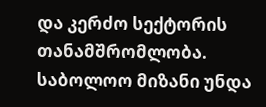და კერძო სექტორის თანამშრომლობა. საბოლოო მიზანი უნდა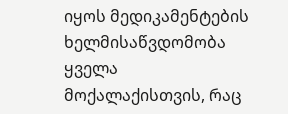იყოს მედიკამენტების ხელმისაწვდომობა ყველა მოქალაქისთვის, რაც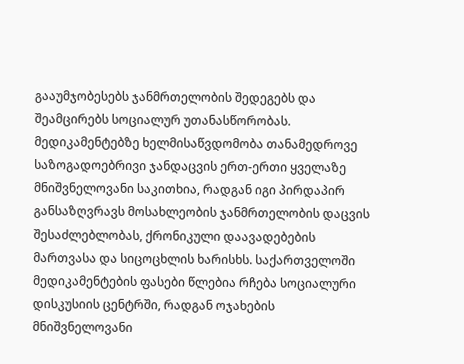გააუმჯობესებს ჯანმრთელობის შედეგებს და შეამცირებს სოციალურ უთანასწორობას.
მედიკამენტებზე ხელმისაწვდომობა თანამედროვე საზოგადოებრივი ჯანდაცვის ერთ-ერთი ყველაზე მნიშვნელოვანი საკითხია, რადგან იგი პირდაპირ განსაზღვრავს მოსახლეობის ჯანმრთელობის დაცვის შესაძლებლობას, ქრონიკული დაავადებების მართვასა და სიცოცხლის ხარისხს. საქართველოში მედიკამენტების ფასები წლებია რჩება სოციალური დისკუსიის ცენტრში, რადგან ოჯახების მნიშვნელოვანი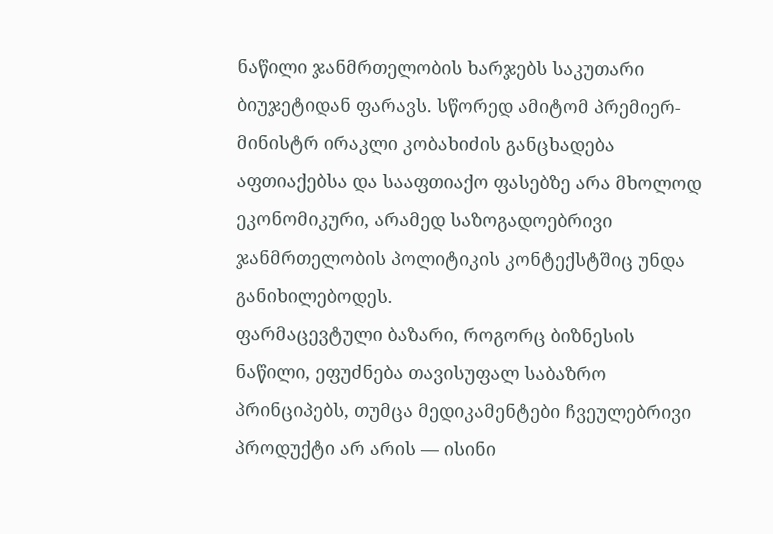ნაწილი ჯანმრთელობის ხარჯებს საკუთარი ბიუჯეტიდან ფარავს. სწორედ ამიტომ პრემიერ-მინისტრ ირაკლი კობახიძის განცხადება აფთიაქებსა და სააფთიაქო ფასებზე არა მხოლოდ ეკონომიკური, არამედ საზოგადოებრივი ჯანმრთელობის პოლიტიკის კონტექსტშიც უნდა განიხილებოდეს.
ფარმაცევტული ბაზარი, როგორც ბიზნესის ნაწილი, ეფუძნება თავისუფალ საბაზრო პრინციპებს, თუმცა მედიკამენტები ჩვეულებრივი პროდუქტი არ არის — ისინი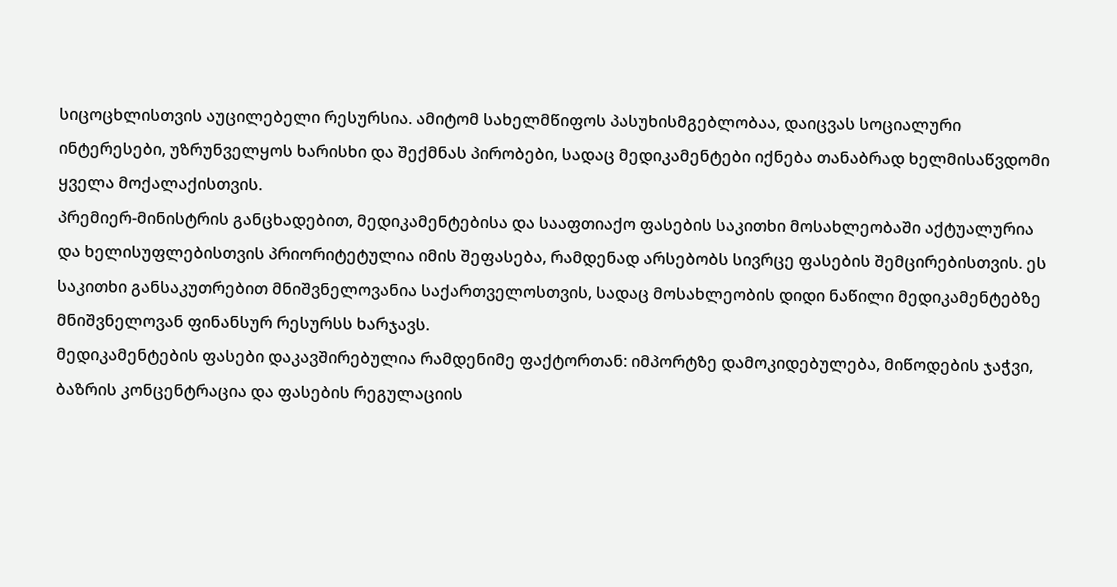სიცოცხლისთვის აუცილებელი რესურსია. ამიტომ სახელმწიფოს პასუხისმგებლობაა, დაიცვას სოციალური ინტერესები, უზრუნველყოს ხარისხი და შექმნას პირობები, სადაც მედიკამენტები იქნება თანაბრად ხელმისაწვდომი ყველა მოქალაქისთვის.
პრემიერ-მინისტრის განცხადებით, მედიკამენტებისა და სააფთიაქო ფასების საკითხი მოსახლეობაში აქტუალურია და ხელისუფლებისთვის პრიორიტეტულია იმის შეფასება, რამდენად არსებობს სივრცე ფასების შემცირებისთვის. ეს საკითხი განსაკუთრებით მნიშვნელოვანია საქართველოსთვის, სადაც მოსახლეობის დიდი ნაწილი მედიკამენტებზე მნიშვნელოვან ფინანსურ რესურსს ხარჯავს.
მედიკამენტების ფასები დაკავშირებულია რამდენიმე ფაქტორთან: იმპორტზე დამოკიდებულება, მიწოდების ჯაჭვი, ბაზრის კონცენტრაცია და ფასების რეგულაციის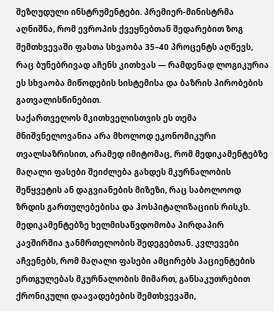შეზღუდული ინსტრუმენტები. პრემიერ-მინისტრმა აღნიშნა, რომ ევროპის ქვეყნებთან შედარებით ზოგ შემთხვევაში ფასთა სხვაობა 35–40 პროცენტს აღწევს, რაც ბუნებრივად აჩენს კითხვას — რამდენად ლოგიკურია ეს სხვაობა მიწოდების სისტემისა და ბაზრის პირობების გათვალისწინებით.
საქართველოს მკითხველისთვის ეს თემა მნიშვნელოვანია არა მხოლოდ ეკონომიკური თვალსაზრისით, არამედ იმიტომაც, რომ მედიკამენტებზე მაღალი ფასები შეიძლება გახდეს მკურნალობის შეწყვეტის ან დაგვიანების მიზეზი, რაც საბოლოოდ ზრდის გართულებებისა და ჰოსპიტალიზაციის რისკს.
მედიკამენტებზე ხელმისაწვდომობა პირდაპირ კავშირშია ჯანმრთელობის შედეგებთან. კვლევები აჩვენებს, რომ მაღალი ფასები ამცირებს პაციენტების ერთგულებას მკურნალობის მიმართ, განსაკუთრებით ქრონიკული დაავადებების შემთხვევაში,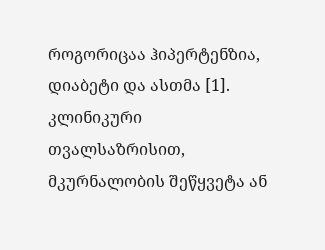როგორიცაა ჰიპერტენზია, დიაბეტი და ასთმა [1].
კლინიკური თვალსაზრისით, მკურნალობის შეწყვეტა ან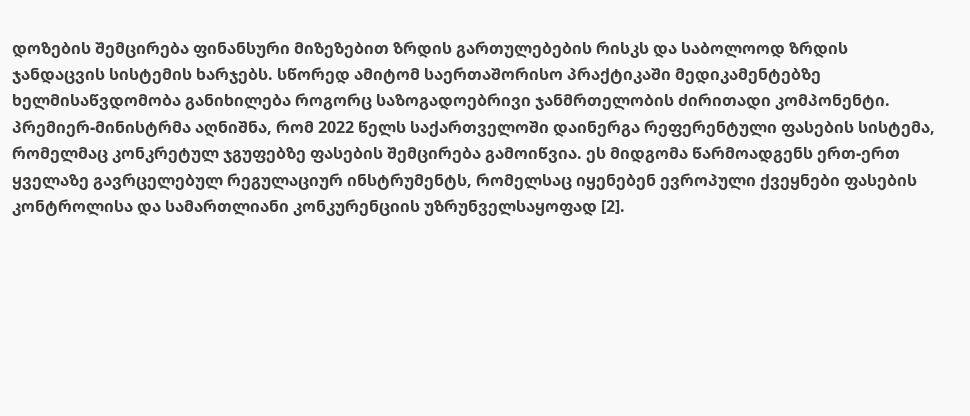დოზების შემცირება ფინანსური მიზეზებით ზრდის გართულებების რისკს და საბოლოოდ ზრდის ჯანდაცვის სისტემის ხარჯებს. სწორედ ამიტომ საერთაშორისო პრაქტიკაში მედიკამენტებზე ხელმისაწვდომობა განიხილება როგორც საზოგადოებრივი ჯანმრთელობის ძირითადი კომპონენტი.
პრემიერ-მინისტრმა აღნიშნა, რომ 2022 წელს საქართველოში დაინერგა რეფერენტული ფასების სისტემა, რომელმაც კონკრეტულ ჯგუფებზე ფასების შემცირება გამოიწვია. ეს მიდგომა წარმოადგენს ერთ-ერთ ყველაზე გავრცელებულ რეგულაციურ ინსტრუმენტს, რომელსაც იყენებენ ევროპული ქვეყნები ფასების კონტროლისა და სამართლიანი კონკურენციის უზრუნველსაყოფად [2].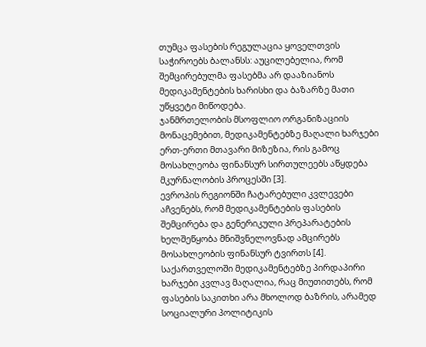თუმცა ფასების რეგულაცია ყოველთვის საჭიროებს ბალანსს: აუცილებელია, რომ შემცირებულმა ფასებმა არ დააზიანოს მედიკამენტების ხარისხი და ბაზარზე მათი უწყვეტი მიწოდება.
ჯანმრთელობის მსოფლიო ორგანიზაციის მონაცემებით, მედიკამენტებზე მაღალი ხარჯები ერთ-ერთი მთავარი მიზეზია, რის გამოც მოსახლეობა ფინანსურ სირთულეებს აწყდება მკურნალობის პროცესში [3].
ევროპის რეგიონში ჩატარებული კვლევები აჩვენებს, რომ მედიკამენტების ფასების შემცირება და გენერიკული პრეპარატების ხელშეწყობა მნიშვნელოვნად ამცირებს მოსახლეობის ფინანსურ ტვირთს [4].
საქართველოში მედიკამენტებზე პირდაპირი ხარჯები კვლავ მაღალია, რაც მიუთითებს, რომ ფასების საკითხი არა მხოლოდ ბაზრის, არამედ სოციალური პოლიტიკის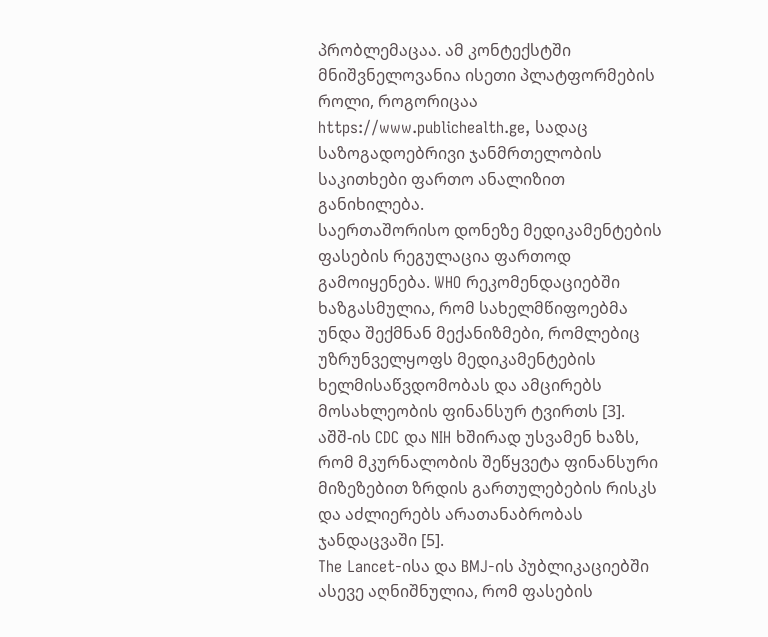პრობლემაცაა. ამ კონტექსტში მნიშვნელოვანია ისეთი პლატფორმების როლი, როგორიცაა https://www.publichealth.ge, სადაც საზოგადოებრივი ჯანმრთელობის საკითხები ფართო ანალიზით განიხილება.
საერთაშორისო დონეზე მედიკამენტების ფასების რეგულაცია ფართოდ გამოიყენება. WHO რეკომენდაციებში ხაზგასმულია, რომ სახელმწიფოებმა უნდა შექმნან მექანიზმები, რომლებიც უზრუნველყოფს მედიკამენტების ხელმისაწვდომობას და ამცირებს მოსახლეობის ფინანსურ ტვირთს [3].
აშშ-ის CDC და NIH ხშირად უსვამენ ხაზს, რომ მკურნალობის შეწყვეტა ფინანსური მიზეზებით ზრდის გართულებების რისკს და აძლიერებს არათანაბრობას ჯანდაცვაში [5].
The Lancet-ისა და BMJ-ის პუბლიკაციებში ასევე აღნიშნულია, რომ ფასების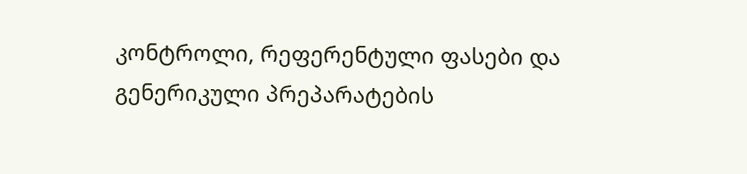კონტროლი, რეფერენტული ფასები და გენერიკული პრეპარატების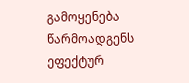გამოყენება წარმოადგენს ეფექტურ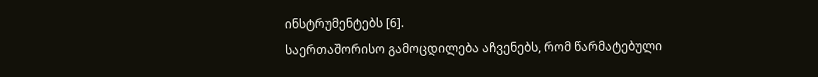ინსტრუმენტებს [6].
საერთაშორისო გამოცდილება აჩვენებს, რომ წარმატებული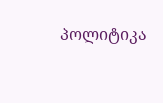პოლიტიკა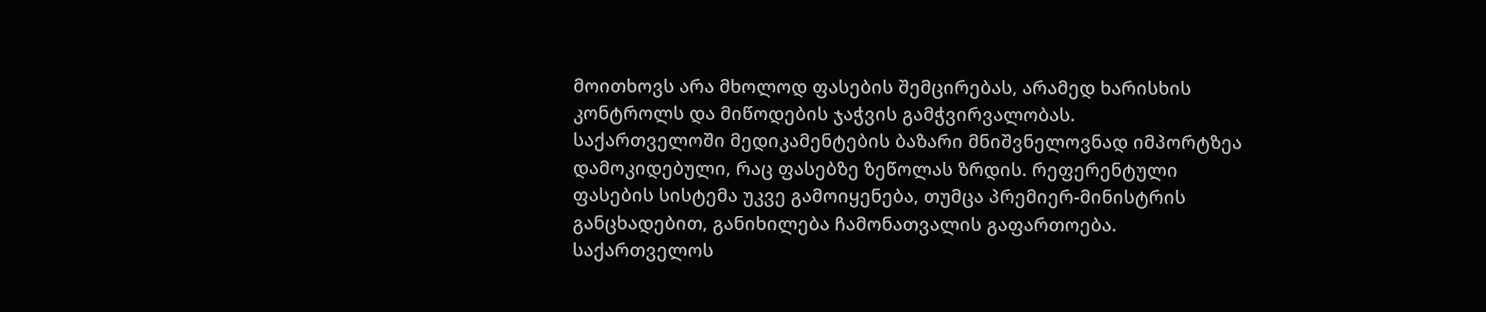მოითხოვს არა მხოლოდ ფასების შემცირებას, არამედ ხარისხის კონტროლს და მიწოდების ჯაჭვის გამჭვირვალობას.
საქართველოში მედიკამენტების ბაზარი მნიშვნელოვნად იმპორტზეა დამოკიდებული, რაც ფასებზე ზეწოლას ზრდის. რეფერენტული ფასების სისტემა უკვე გამოიყენება, თუმცა პრემიერ-მინისტრის განცხადებით, განიხილება ჩამონათვალის გაფართოება.
საქართველოს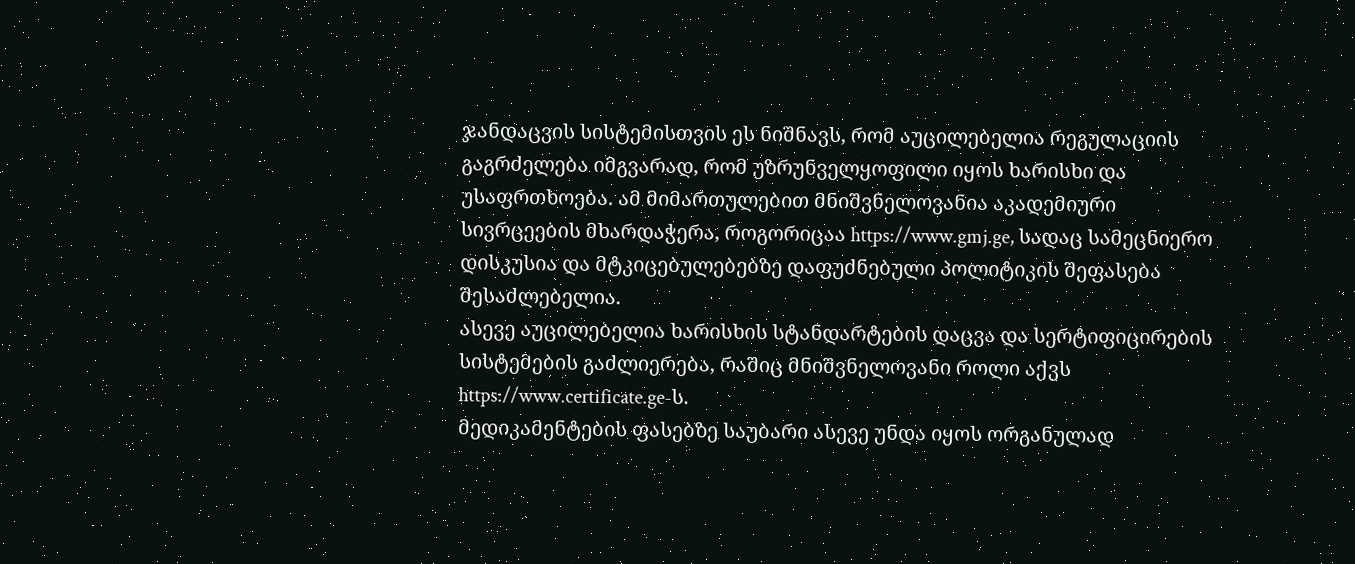ჯანდაცვის სისტემისთვის ეს ნიშნავს, რომ აუცილებელია რეგულაციის გაგრძელება იმგვარად, რომ უზრუნველყოფილი იყოს ხარისხი და უსაფრთხოება. ამ მიმართულებით მნიშვნელოვანია აკადემიური სივრცეების მხარდაჭერა, როგორიცაა https://www.gmj.ge, სადაც სამეცნიერო დისკუსია და მტკიცებულებებზე დაფუძნებული პოლიტიკის შეფასება შესაძლებელია.
ასევე აუცილებელია ხარისხის სტანდარტების დაცვა და სერტიფიცირების სისტემების გაძლიერება, რაშიც მნიშვნელოვანი როლი აქვს https://www.certificate.ge-ს.
მედიკამენტების ფასებზე საუბარი ასევე უნდა იყოს ორგანულად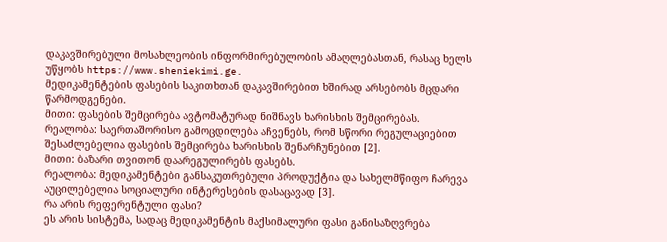დაკავშირებული მოსახლეობის ინფორმირებულობის ამაღლებასთან, რასაც ხელს უწყობს https://www.sheniekimi.ge.
მედიკამენტების ფასების საკითხთან დაკავშირებით ხშირად არსებობს მცდარი წარმოდგენები.
მითი: ფასების შემცირება ავტომატურად ნიშნავს ხარისხის შემცირებას.
რეალობა: საერთაშორისო გამოცდილება აჩვენებს, რომ სწორი რეგულაციებით შესაძლებელია ფასების შემცირება ხარისხის შენარჩუნებით [2].
მითი: ბაზარი თვითონ დაარეგულირებს ფასებს.
რეალობა: მედიკამენტები განსაკუთრებული პროდუქტია და სახელმწიფო ჩარევა აუცილებელია სოციალური ინტერესების დასაცავად [3].
რა არის რეფერენტული ფასი?
ეს არის სისტემა, სადაც მედიკამენტის მაქსიმალური ფასი განისაზღვრება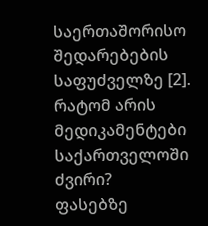საერთაშორისო შედარებების საფუძველზე [2].
რატომ არის მედიკამენტები საქართველოში ძვირი?
ფასებზე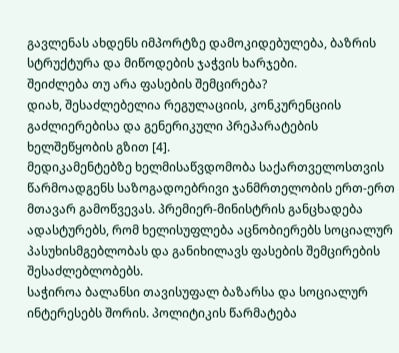გავლენას ახდენს იმპორტზე დამოკიდებულება, ბაზრის სტრუქტურა და მიწოდების ჯაჭვის ხარჯები.
შეიძლება თუ არა ფასების შემცირება?
დიახ, შესაძლებელია რეგულაციის, კონკურენციის გაძლიერებისა და გენერიკული პრეპარატების ხელშეწყობის გზით [4].
მედიკამენტებზე ხელმისაწვდომობა საქართველოსთვის წარმოადგენს საზოგადოებრივი ჯანმრთელობის ერთ-ერთ მთავარ გამოწვევას. პრემიერ-მინისტრის განცხადება ადასტურებს, რომ ხელისუფლება აცნობიერებს სოციალურ პასუხისმგებლობას და განიხილავს ფასების შემცირების შესაძლებლობებს.
საჭიროა ბალანსი თავისუფალ ბაზარსა და სოციალურ ინტერესებს შორის. პოლიტიკის წარმატება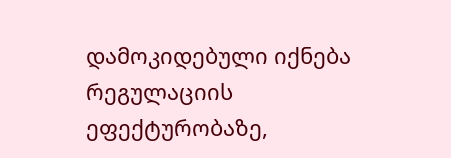დამოკიდებული იქნება რეგულაციის ეფექტურობაზე,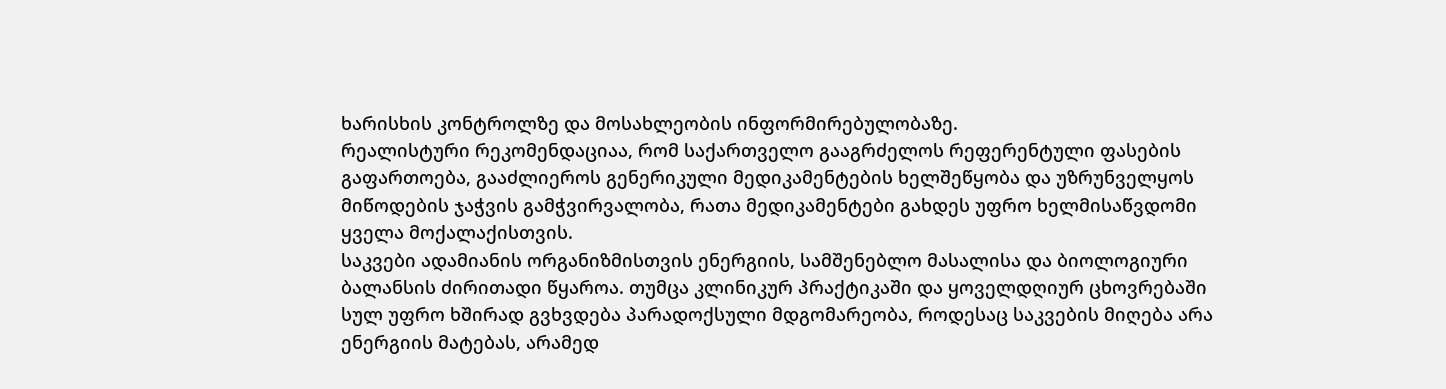ხარისხის კონტროლზე და მოსახლეობის ინფორმირებულობაზე.
რეალისტური რეკომენდაციაა, რომ საქართველო გააგრძელოს რეფერენტული ფასების გაფართოება, გააძლიეროს გენერიკული მედიკამენტების ხელშეწყობა და უზრუნველყოს მიწოდების ჯაჭვის გამჭვირვალობა, რათა მედიკამენტები გახდეს უფრო ხელმისაწვდომი ყველა მოქალაქისთვის.
საკვები ადამიანის ორგანიზმისთვის ენერგიის, სამშენებლო მასალისა და ბიოლოგიური ბალანსის ძირითადი წყაროა. თუმცა კლინიკურ პრაქტიკაში და ყოველდღიურ ცხოვრებაში სულ უფრო ხშირად გვხვდება პარადოქსული მდგომარეობა, როდესაც საკვების მიღება არა ენერგიის მატებას, არამედ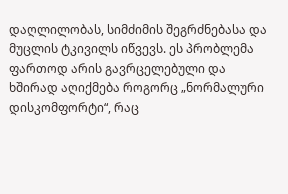დაღლილობას, სიმძიმის შეგრძნებასა და მუცლის ტკივილს იწვევს. ეს პრობლემა ფართოდ არის გავრცელებული და ხშირად აღიქმება როგორც „ნორმალური დისკომფორტი“, რაც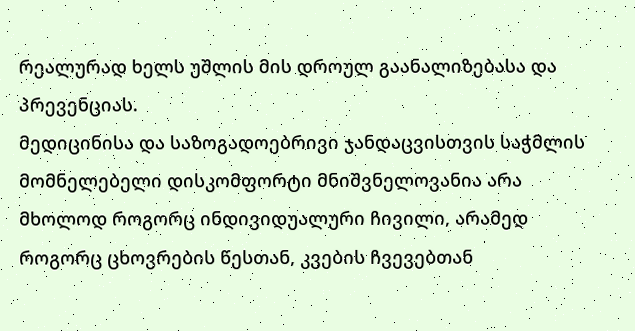რეალურად ხელს უშლის მის დროულ გაანალიზებასა და პრევენციას.
მედიცინისა და საზოგადოებრივი ჯანდაცვისთვის საჭმლის მომნელებელი დისკომფორტი მნიშვნელოვანია არა მხოლოდ როგორც ინდივიდუალური ჩივილი, არამედ როგორც ცხოვრების წესთან, კვების ჩვევებთან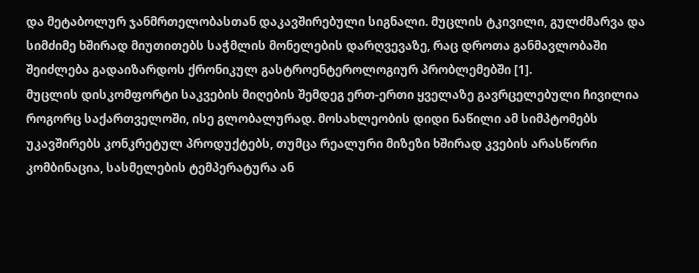და მეტაბოლურ ჯანმრთელობასთან დაკავშირებული სიგნალი. მუცლის ტკივილი, გულძმარვა და სიმძიმე ხშირად მიუთითებს საჭმლის მონელების დარღვევაზე, რაც დროთა განმავლობაში შეიძლება გადაიზარდოს ქრონიკულ გასტროენტეროლოგიურ პრობლემებში [1].
მუცლის დისკომფორტი საკვების მიღების შემდეგ ერთ-ერთი ყველაზე გავრცელებული ჩივილია როგორც საქართველოში, ისე გლობალურად. მოსახლეობის დიდი ნაწილი ამ სიმპტომებს უკავშირებს კონკრეტულ პროდუქტებს, თუმცა რეალური მიზეზი ხშირად კვების არასწორი კომბინაცია, სასმელების ტემპერატურა ან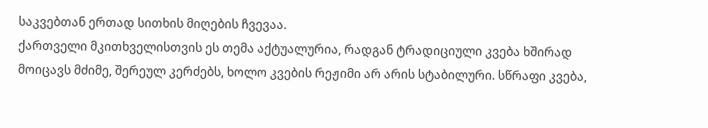საკვებთან ერთად სითხის მიღების ჩვევაა.
ქართველი მკითხველისთვის ეს თემა აქტუალურია, რადგან ტრადიციული კვება ხშირად მოიცავს მძიმე, შერეულ კერძებს, ხოლო კვების რეჟიმი არ არის სტაბილური. სწრაფი კვება,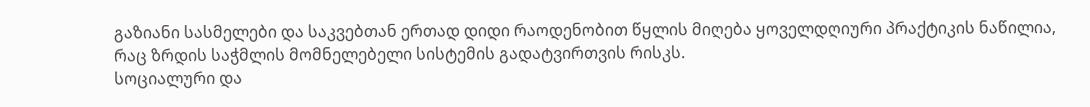გაზიანი სასმელები და საკვებთან ერთად დიდი რაოდენობით წყლის მიღება ყოველდღიური პრაქტიკის ნაწილია, რაც ზრდის საჭმლის მომნელებელი სისტემის გადატვირთვის რისკს.
სოციალური და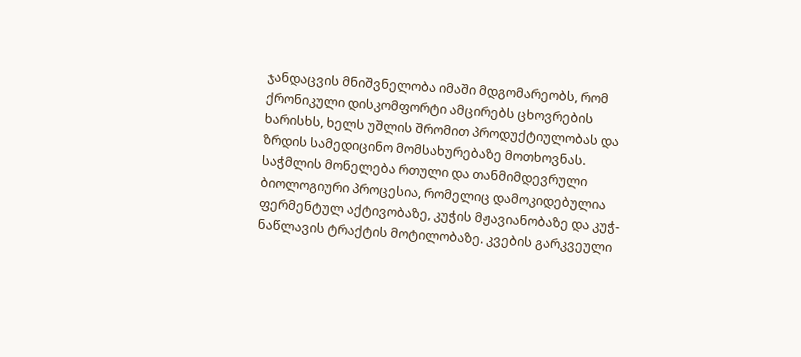ჯანდაცვის მნიშვნელობა იმაში მდგომარეობს, რომ ქრონიკული დისკომფორტი ამცირებს ცხოვრების ხარისხს, ხელს უშლის შრომით პროდუქტიულობას და ზრდის სამედიცინო მომსახურებაზე მოთხოვნას.
საჭმლის მონელება რთული და თანმიმდევრული ბიოლოგიური პროცესია, რომელიც დამოკიდებულია ფერმენტულ აქტივობაზე, კუჭის მჟავიანობაზე და კუჭ-ნაწლავის ტრაქტის მოტილობაზე. კვების გარკვეული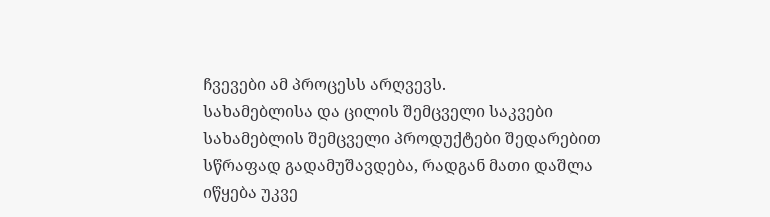ჩვევები ამ პროცესს არღვევს.
სახამებლისა და ცილის შემცველი საკვები
სახამებლის შემცველი პროდუქტები შედარებით სწრაფად გადამუშავდება, რადგან მათი დაშლა იწყება უკვე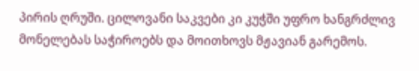პირის ღრუში. ცილოვანი საკვები კი კუჭში უფრო ხანგრძლივ მონელებას საჭიროებს და მოითხოვს მჟავიან გარემოს.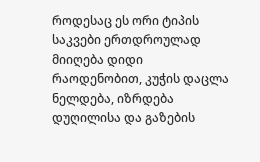როდესაც ეს ორი ტიპის საკვები ერთდროულად მიიღება დიდი რაოდენობით, კუჭის დაცლა ნელდება, იზრდება დუღილისა და გაზების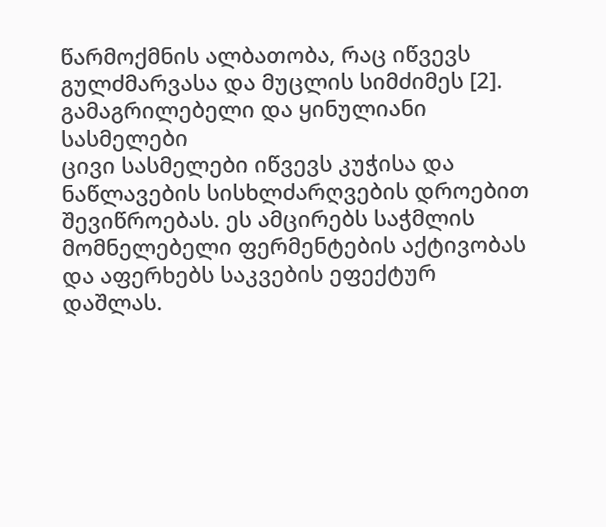წარმოქმნის ალბათობა, რაც იწვევს გულძმარვასა და მუცლის სიმძიმეს [2].
გამაგრილებელი და ყინულიანი სასმელები
ცივი სასმელები იწვევს კუჭისა და ნაწლავების სისხლძარღვების დროებით შევიწროებას. ეს ამცირებს საჭმლის მომნელებელი ფერმენტების აქტივობას და აფერხებს საკვების ეფექტურ დაშლას.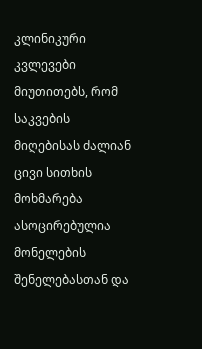კლინიკური კვლევები მიუთითებს, რომ საკვების მიღებისას ძალიან ცივი სითხის მოხმარება ასოცირებულია მონელების შენელებასთან და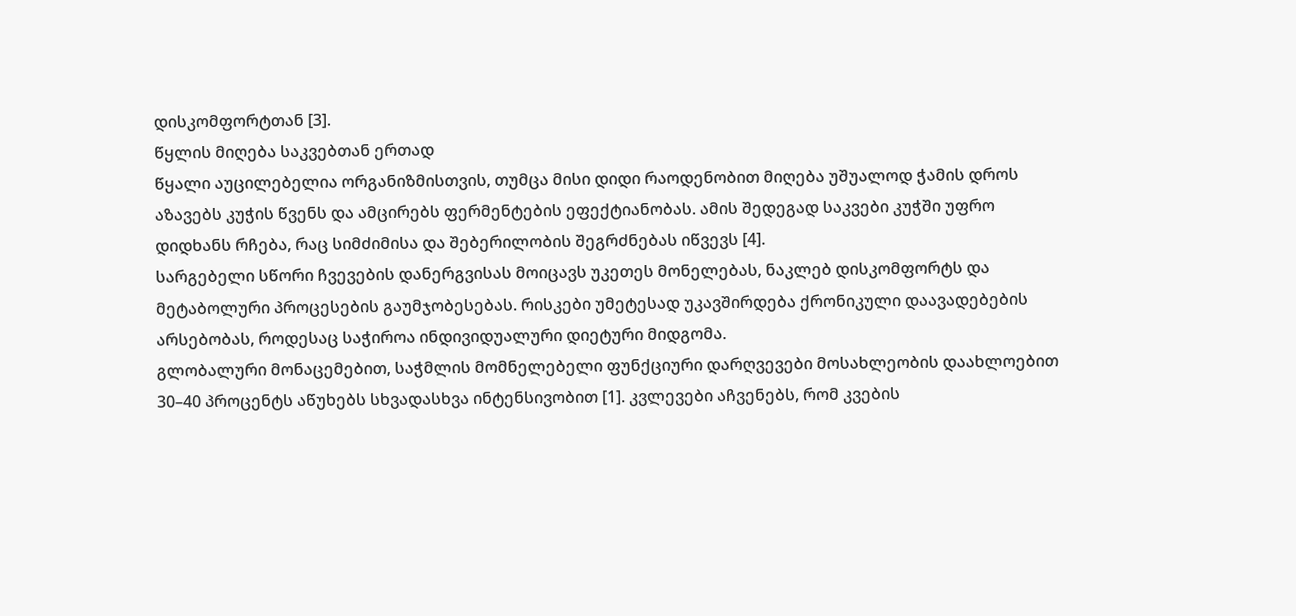დისკომფორტთან [3].
წყლის მიღება საკვებთან ერთად
წყალი აუცილებელია ორგანიზმისთვის, თუმცა მისი დიდი რაოდენობით მიღება უშუალოდ ჭამის დროს აზავებს კუჭის წვენს და ამცირებს ფერმენტების ეფექტიანობას. ამის შედეგად საკვები კუჭში უფრო დიდხანს რჩება, რაც სიმძიმისა და შებერილობის შეგრძნებას იწვევს [4].
სარგებელი სწორი ჩვევების დანერგვისას მოიცავს უკეთეს მონელებას, ნაკლებ დისკომფორტს და მეტაბოლური პროცესების გაუმჯობესებას. რისკები უმეტესად უკავშირდება ქრონიკული დაავადებების არსებობას, როდესაც საჭიროა ინდივიდუალური დიეტური მიდგომა.
გლობალური მონაცემებით, საჭმლის მომნელებელი ფუნქციური დარღვევები მოსახლეობის დაახლოებით 30–40 პროცენტს აწუხებს სხვადასხვა ინტენსივობით [1]. კვლევები აჩვენებს, რომ კვების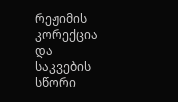რეჟიმის კორექცია და საკვების სწორი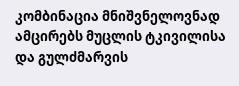კომბინაცია მნიშვნელოვნად ამცირებს მუცლის ტკივილისა და გულძმარვის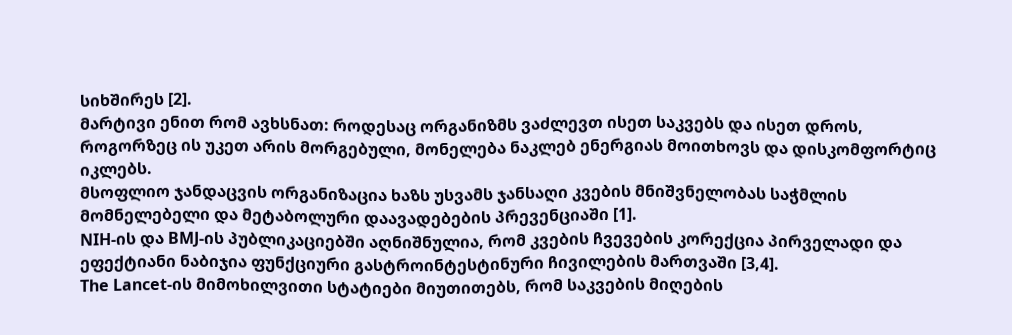სიხშირეს [2].
მარტივი ენით რომ ავხსნათ: როდესაც ორგანიზმს ვაძლევთ ისეთ საკვებს და ისეთ დროს, როგორზეც ის უკეთ არის მორგებული, მონელება ნაკლებ ენერგიას მოითხოვს და დისკომფორტიც იკლებს.
მსოფლიო ჯანდაცვის ორგანიზაცია ხაზს უსვამს ჯანსაღი კვების მნიშვნელობას საჭმლის მომნელებელი და მეტაბოლური დაავადებების პრევენციაში [1].
NIH-ის და BMJ-ის პუბლიკაციებში აღნიშნულია, რომ კვების ჩვევების კორექცია პირველადი და ეფექტიანი ნაბიჯია ფუნქციური გასტროინტესტინური ჩივილების მართვაში [3,4].
The Lancet-ის მიმოხილვითი სტატიები მიუთითებს, რომ საკვების მიღების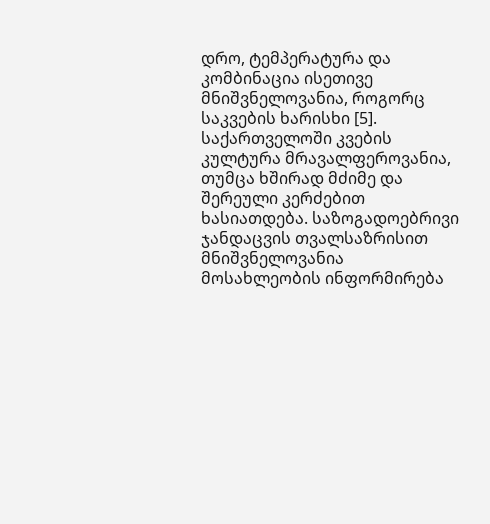დრო, ტემპერატურა და კომბინაცია ისეთივე მნიშვნელოვანია, როგორც საკვების ხარისხი [5].
საქართველოში კვების კულტურა მრავალფეროვანია, თუმცა ხშირად მძიმე და შერეული კერძებით ხასიათდება. საზოგადოებრივი ჯანდაცვის თვალსაზრისით მნიშვნელოვანია მოსახლეობის ინფორმირება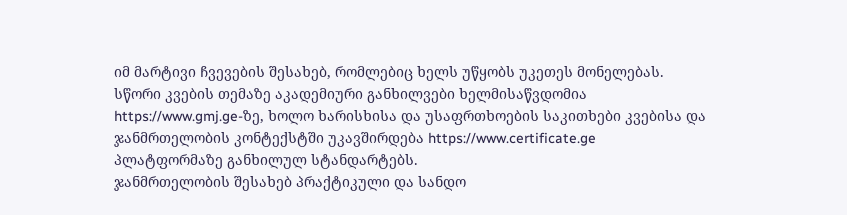იმ მარტივი ჩვევების შესახებ, რომლებიც ხელს უწყობს უკეთეს მონელებას.
სწორი კვების თემაზე აკადემიური განხილვები ხელმისაწვდომია https://www.gmj.ge-ზე, ხოლო ხარისხისა და უსაფრთხოების საკითხები კვებისა და ჯანმრთელობის კონტექსტში უკავშირდება https://www.certificate.ge პლატფორმაზე განხილულ სტანდარტებს.
ჯანმრთელობის შესახებ პრაქტიკული და სანდო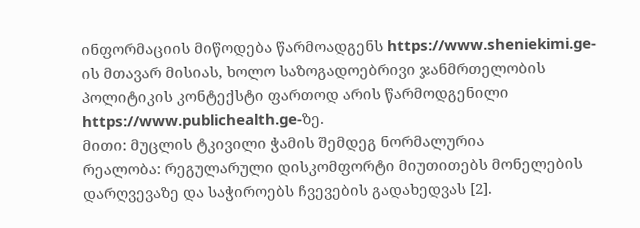ინფორმაციის მიწოდება წარმოადგენს https://www.sheniekimi.ge-ის მთავარ მისიას, ხოლო საზოგადოებრივი ჯანმრთელობის პოლიტიკის კონტექსტი ფართოდ არის წარმოდგენილი https://www.publichealth.ge-ზე.
მითი: მუცლის ტკივილი ჭამის შემდეგ ნორმალურია
რეალობა: რეგულარული დისკომფორტი მიუთითებს მონელების დარღვევაზე და საჭიროებს ჩვევების გადახედვას [2].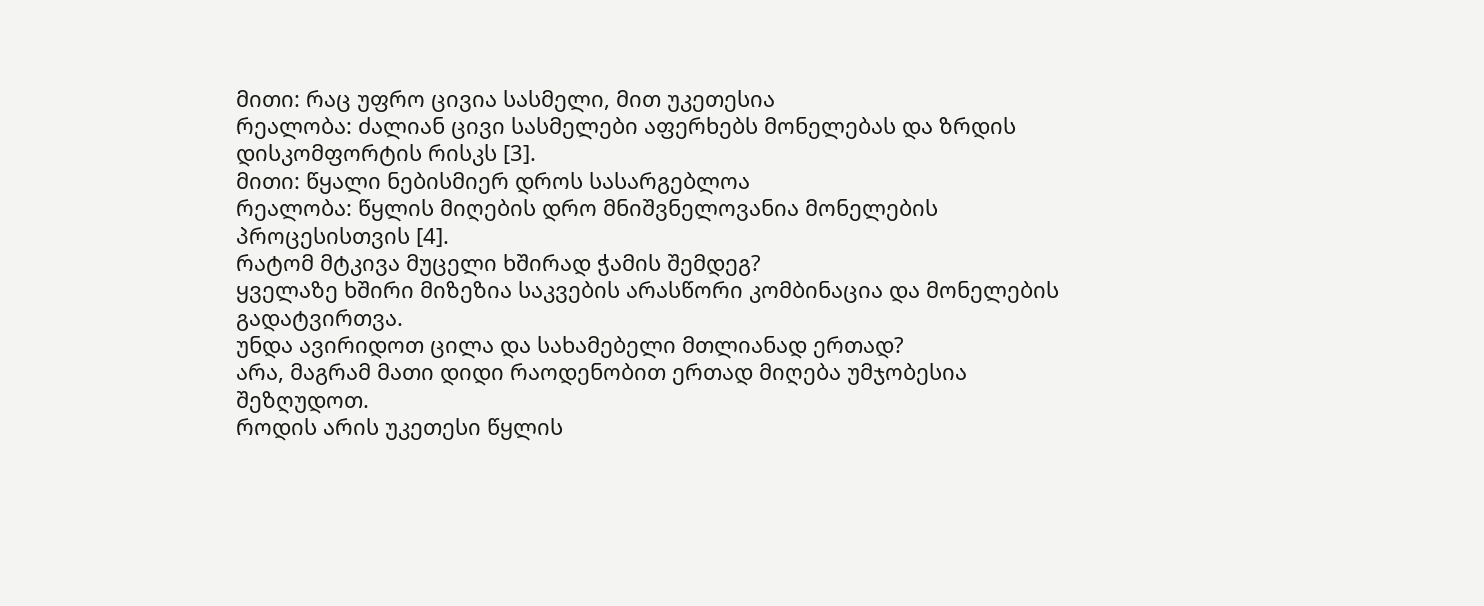მითი: რაც უფრო ცივია სასმელი, მით უკეთესია
რეალობა: ძალიან ცივი სასმელები აფერხებს მონელებას და ზრდის დისკომფორტის რისკს [3].
მითი: წყალი ნებისმიერ დროს სასარგებლოა
რეალობა: წყლის მიღების დრო მნიშვნელოვანია მონელების პროცესისთვის [4].
რატომ მტკივა მუცელი ხშირად ჭამის შემდეგ?
ყველაზე ხშირი მიზეზია საკვების არასწორი კომბინაცია და მონელების გადატვირთვა.
უნდა ავირიდოთ ცილა და სახამებელი მთლიანად ერთად?
არა, მაგრამ მათი დიდი რაოდენობით ერთად მიღება უმჯობესია შეზღუდოთ.
როდის არის უკეთესი წყლის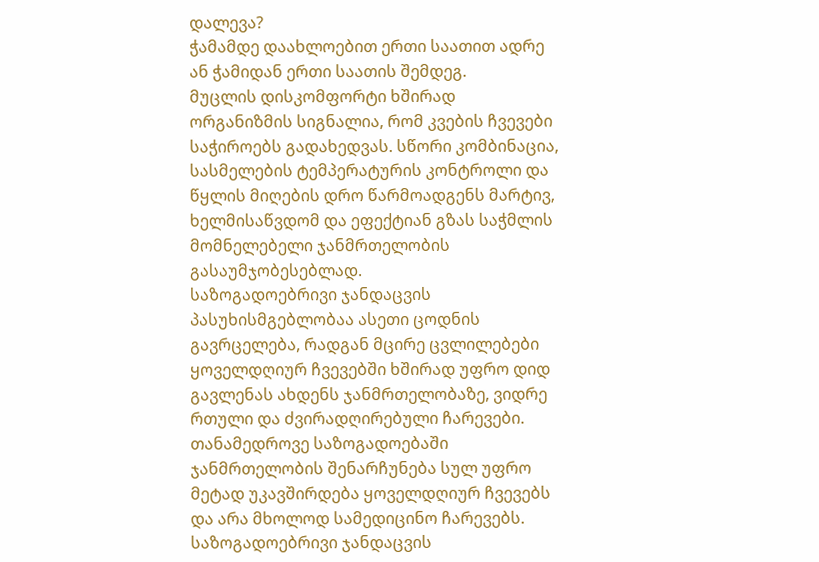დალევა?
ჭამამდე დაახლოებით ერთი საათით ადრე ან ჭამიდან ერთი საათის შემდეგ.
მუცლის დისკომფორტი ხშირად ორგანიზმის სიგნალია, რომ კვების ჩვევები საჭიროებს გადახედვას. სწორი კომბინაცია, სასმელების ტემპერატურის კონტროლი და წყლის მიღების დრო წარმოადგენს მარტივ, ხელმისაწვდომ და ეფექტიან გზას საჭმლის მომნელებელი ჯანმრთელობის გასაუმჯობესებლად.
საზოგადოებრივი ჯანდაცვის პასუხისმგებლობაა ასეთი ცოდნის გავრცელება, რადგან მცირე ცვლილებები ყოველდღიურ ჩვევებში ხშირად უფრო დიდ გავლენას ახდენს ჯანმრთელობაზე, ვიდრე რთული და ძვირადღირებული ჩარევები.
თანამედროვე საზოგადოებაში ჯანმრთელობის შენარჩუნება სულ უფრო მეტად უკავშირდება ყოველდღიურ ჩვევებს და არა მხოლოდ სამედიცინო ჩარევებს. საზოგადოებრივი ჯანდაცვის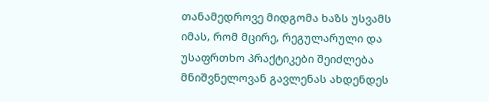თანამედროვე მიდგომა ხაზს უსვამს იმას, რომ მცირე, რეგულარული და უსაფრთხო პრაქტიკები შეიძლება მნიშვნელოვან გავლენას ახდენდეს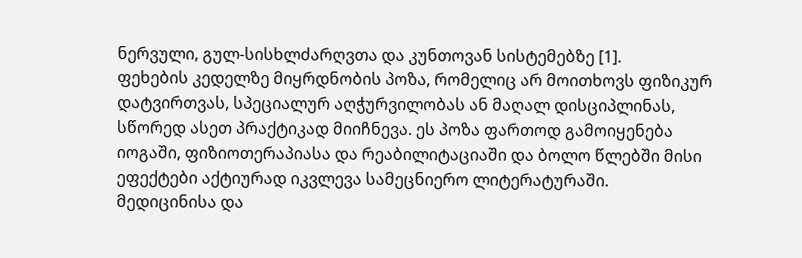ნერვული, გულ-სისხლძარღვთა და კუნთოვან სისტემებზე [1].
ფეხების კედელზე მიყრდნობის პოზა, რომელიც არ მოითხოვს ფიზიკურ დატვირთვას, სპეციალურ აღჭურვილობას ან მაღალ დისციპლინას, სწორედ ასეთ პრაქტიკად მიიჩნევა. ეს პოზა ფართოდ გამოიყენება იოგაში, ფიზიოთერაპიასა და რეაბილიტაციაში და ბოლო წლებში მისი ეფექტები აქტიურად იკვლევა სამეცნიერო ლიტერატურაში.
მედიცინისა და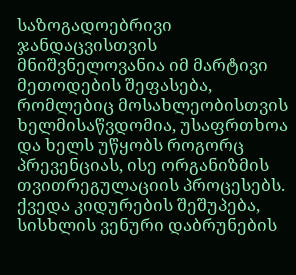საზოგადოებრივი ჯანდაცვისთვის მნიშვნელოვანია იმ მარტივი მეთოდების შეფასება, რომლებიც მოსახლეობისთვის ხელმისაწვდომია, უსაფრთხოა და ხელს უწყობს როგორც პრევენციას, ისე ორგანიზმის თვითრეგულაციის პროცესებს.
ქვედა კიდურების შეშუპება, სისხლის ვენური დაბრუნების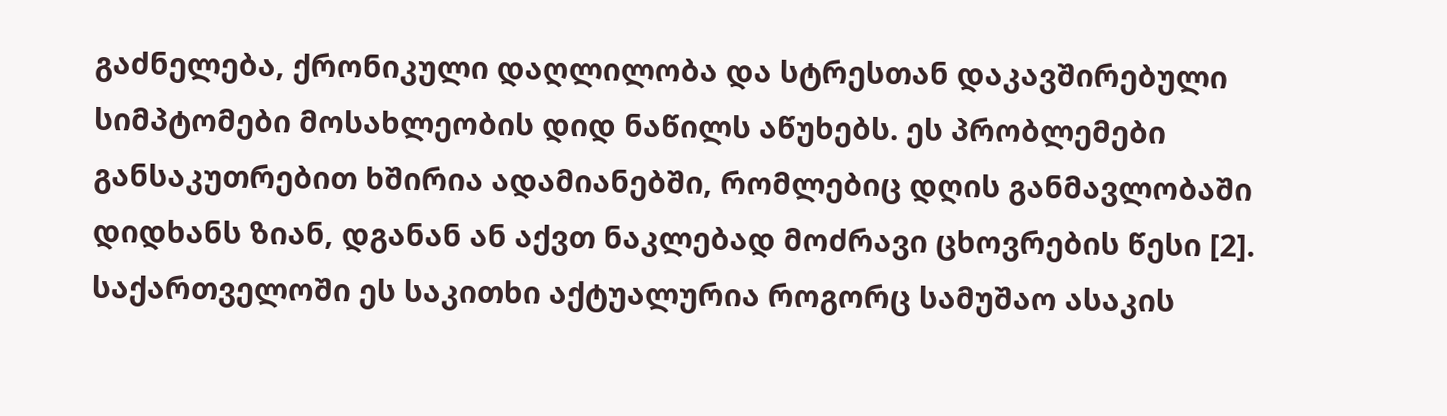გაძნელება, ქრონიკული დაღლილობა და სტრესთან დაკავშირებული სიმპტომები მოსახლეობის დიდ ნაწილს აწუხებს. ეს პრობლემები განსაკუთრებით ხშირია ადამიანებში, რომლებიც დღის განმავლობაში დიდხანს ზიან, დგანან ან აქვთ ნაკლებად მოძრავი ცხოვრების წესი [2].
საქართველოში ეს საკითხი აქტუალურია როგორც სამუშაო ასაკის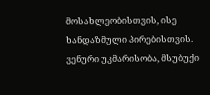მოსახლეობისთვის, ისე ხანდაზმული პირებისთვის. ვენური უკმარისობა, მსუბუქი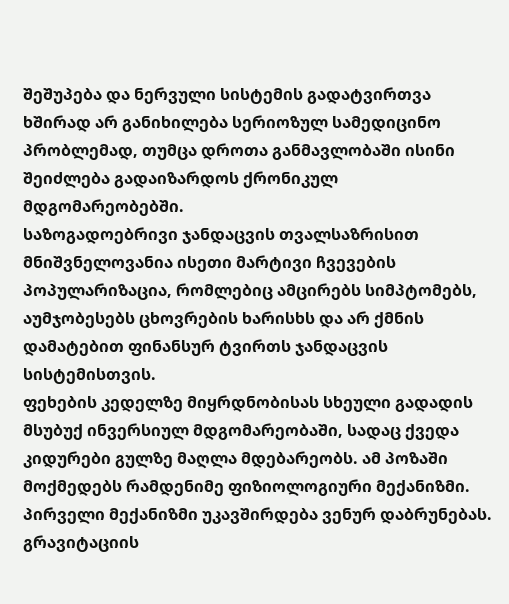შეშუპება და ნერვული სისტემის გადატვირთვა ხშირად არ განიხილება სერიოზულ სამედიცინო პრობლემად, თუმცა დროთა განმავლობაში ისინი შეიძლება გადაიზარდოს ქრონიკულ მდგომარეობებში.
საზოგადოებრივი ჯანდაცვის თვალსაზრისით მნიშვნელოვანია ისეთი მარტივი ჩვევების პოპულარიზაცია, რომლებიც ამცირებს სიმპტომებს, აუმჯობესებს ცხოვრების ხარისხს და არ ქმნის დამატებით ფინანსურ ტვირთს ჯანდაცვის სისტემისთვის.
ფეხების კედელზე მიყრდნობისას სხეული გადადის მსუბუქ ინვერსიულ მდგომარეობაში, სადაც ქვედა კიდურები გულზე მაღლა მდებარეობს. ამ პოზაში მოქმედებს რამდენიმე ფიზიოლოგიური მექანიზმი.
პირველი მექანიზმი უკავშირდება ვენურ დაბრუნებას. გრავიტაციის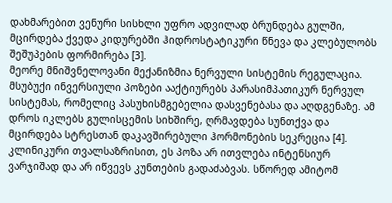დახმარებით ვენური სისხლი უფრო ადვილად ბრუნდება გულში, მცირდება ქვედა კიდურებში ჰიდროსტატიკური წნევა და კლებულობს შეშუპების ფორმირება [3].
მეორე მნიშვნელოვანი მექანიზმია ნერვული სისტემის რეგულაცია. მსუბუქი ინვერსიული პოზები ააქტიურებს პარასიმპათიკურ ნერვულ სისტემას, რომელიც პასუხისმგებელია დასვენებასა და აღდგენაზე. ამ დროს იკლებს გულისცემის სიხშირე, ღრმავდება სუნთქვა და მცირდება სტრესთან დაკავშირებული ჰორმონების სეკრეცია [4].
კლინიკური თვალსაზრისით, ეს პოზა არ ითვლება ინტენსიურ ვარჯიშად და არ იწვევს კუნთების გადაძაბვას. სწორედ ამიტომ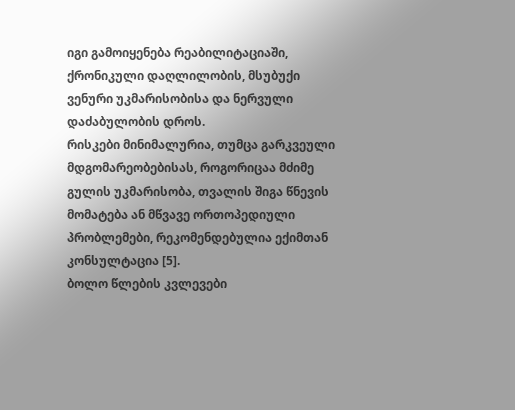იგი გამოიყენება რეაბილიტაციაში, ქრონიკული დაღლილობის, მსუბუქი ვენური უკმარისობისა და ნერვული დაძაბულობის დროს.
რისკები მინიმალურია, თუმცა გარკვეული მდგომარეობებისას, როგორიცაა მძიმე გულის უკმარისობა, თვალის შიგა წნევის მომატება ან მწვავე ორთოპედიული პრობლემები, რეკომენდებულია ექიმთან კონსულტაცია [5].
ბოლო წლების კვლევები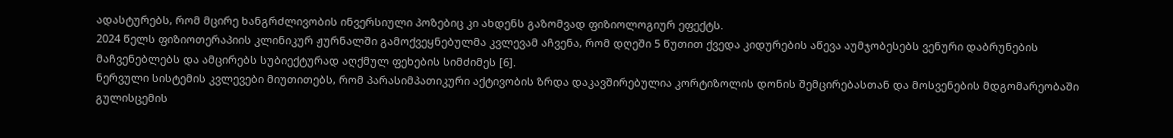ადასტურებს, რომ მცირე ხანგრძლივობის ინვერსიული პოზებიც კი ახდენს გაზომვად ფიზიოლოგიურ ეფექტს.
2024 წელს ფიზიოთერაპიის კლინიკურ ჟურნალში გამოქვეყნებულმა კვლევამ აჩვენა, რომ დღეში 5 წუთით ქვედა კიდურების აწევა აუმჯობესებს ვენური დაბრუნების მაჩვენებლებს და ამცირებს სუბიექტურად აღქმულ ფეხების სიმძიმეს [6].
ნერვული სისტემის კვლევები მიუთითებს, რომ პარასიმპათიკური აქტივობის ზრდა დაკავშირებულია კორტიზოლის დონის შემცირებასთან და მოსვენების მდგომარეობაში გულისცემის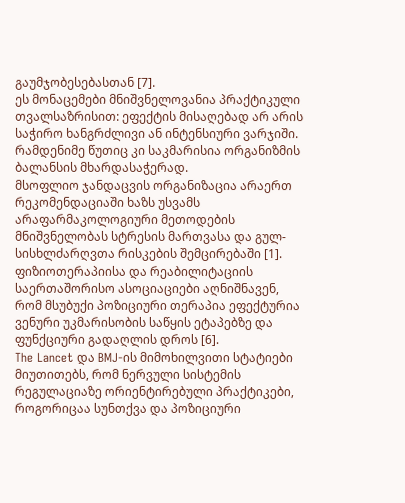გაუმჯობესებასთან [7].
ეს მონაცემები მნიშვნელოვანია პრაქტიკული თვალსაზრისით: ეფექტის მისაღებად არ არის საჭირო ხანგრძლივი ან ინტენსიური ვარჯიში. რამდენიმე წუთიც კი საკმარისია ორგანიზმის ბალანსის მხარდასაჭერად.
მსოფლიო ჯანდაცვის ორგანიზაცია არაერთ რეკომენდაციაში ხაზს უსვამს არაფარმაკოლოგიური მეთოდების მნიშვნელობას სტრესის მართვასა და გულ-სისხლძარღვთა რისკების შემცირებაში [1].
ფიზიოთერაპიისა და რეაბილიტაციის საერთაშორისო ასოციაციები აღნიშნავენ, რომ მსუბუქი პოზიციური თერაპია ეფექტურია ვენური უკმარისობის საწყის ეტაპებზე და ფუნქციური გადაღლის დროს [6].
The Lancet და BMJ-ის მიმოხილვითი სტატიები მიუთითებს, რომ ნერვული სისტემის რეგულაციაზე ორიენტირებული პრაქტიკები, როგორიცაა სუნთქვა და პოზიციური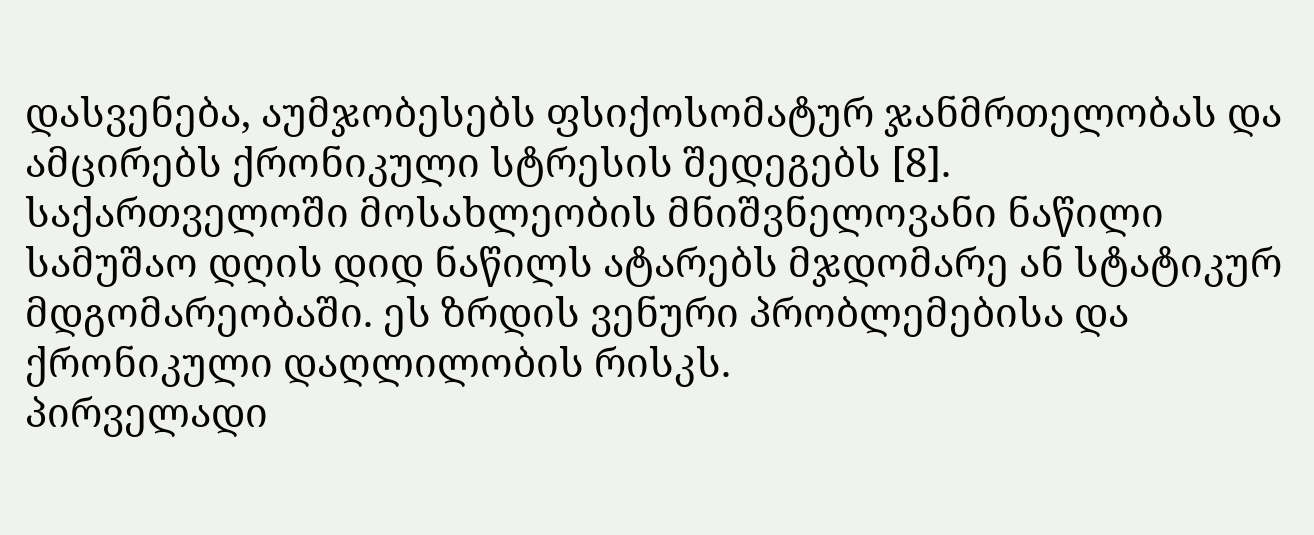დასვენება, აუმჯობესებს ფსიქოსომატურ ჯანმრთელობას და ამცირებს ქრონიკული სტრესის შედეგებს [8].
საქართველოში მოსახლეობის მნიშვნელოვანი ნაწილი სამუშაო დღის დიდ ნაწილს ატარებს მჯდომარე ან სტატიკურ მდგომარეობაში. ეს ზრდის ვენური პრობლემებისა და ქრონიკული დაღლილობის რისკს.
პირველადი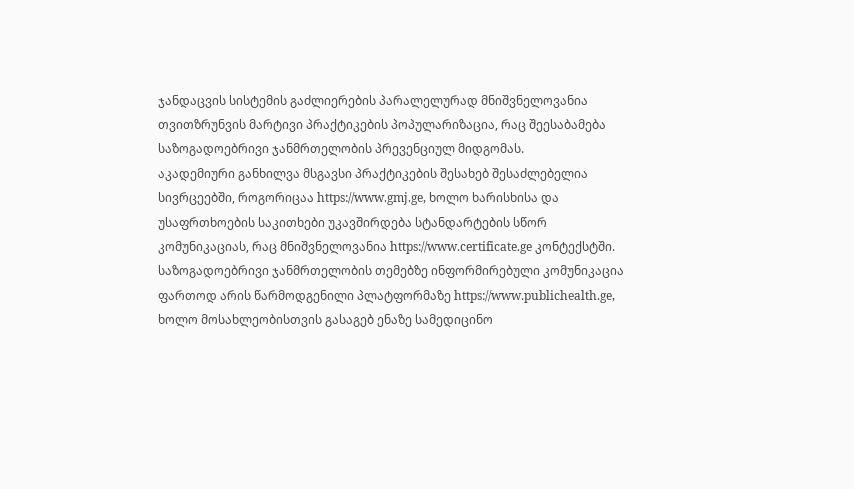ჯანდაცვის სისტემის გაძლიერების პარალელურად მნიშვნელოვანია თვითზრუნვის მარტივი პრაქტიკების პოპულარიზაცია, რაც შეესაბამება საზოგადოებრივი ჯანმრთელობის პრევენციულ მიდგომას.
აკადემიური განხილვა მსგავსი პრაქტიკების შესახებ შესაძლებელია სივრცეებში, როგორიცაა https://www.gmj.ge, ხოლო ხარისხისა და უსაფრთხოების საკითხები უკავშირდება სტანდარტების სწორ კომუნიკაციას, რაც მნიშვნელოვანია https://www.certificate.ge კონტექსტში.
საზოგადოებრივი ჯანმრთელობის თემებზე ინფორმირებული კომუნიკაცია ფართოდ არის წარმოდგენილი პლატფორმაზე https://www.publichealth.ge, ხოლო მოსახლეობისთვის გასაგებ ენაზე სამედიცინო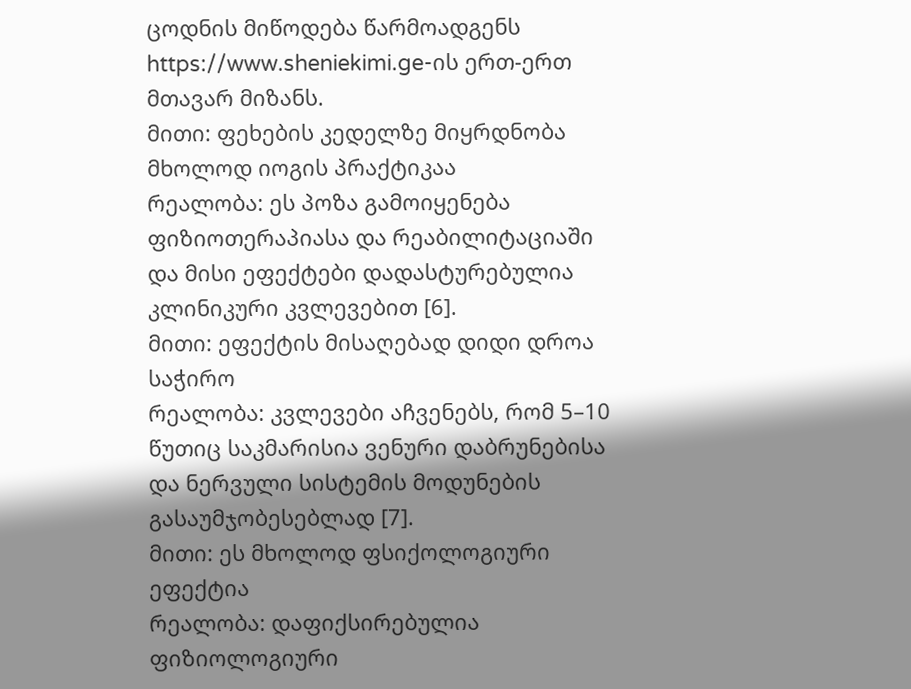ცოდნის მიწოდება წარმოადგენს https://www.sheniekimi.ge-ის ერთ-ერთ მთავარ მიზანს.
მითი: ფეხების კედელზე მიყრდნობა მხოლოდ იოგის პრაქტიკაა
რეალობა: ეს პოზა გამოიყენება ფიზიოთერაპიასა და რეაბილიტაციაში და მისი ეფექტები დადასტურებულია კლინიკური კვლევებით [6].
მითი: ეფექტის მისაღებად დიდი დროა საჭირო
რეალობა: კვლევები აჩვენებს, რომ 5–10 წუთიც საკმარისია ვენური დაბრუნებისა და ნერვული სისტემის მოდუნების გასაუმჯობესებლად [7].
მითი: ეს მხოლოდ ფსიქოლოგიური ეფექტია
რეალობა: დაფიქსირებულია ფიზიოლოგიური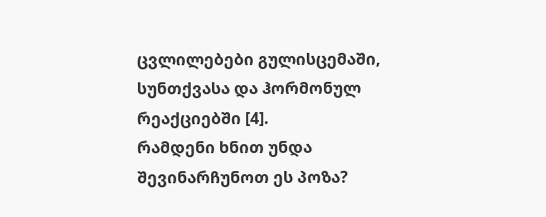ცვლილებები გულისცემაში, სუნთქვასა და ჰორმონულ რეაქციებში [4].
რამდენი ხნით უნდა შევინარჩუნოთ ეს პოზა?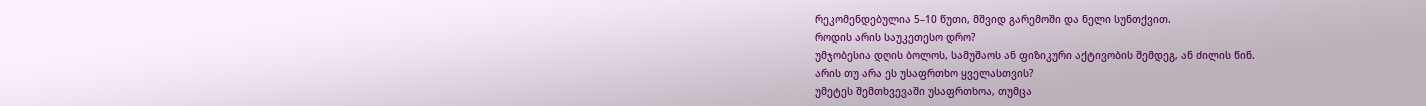რეკომენდებულია 5–10 წუთი, მშვიდ გარემოში და ნელი სუნთქვით.
როდის არის საუკეთესო დრო?
უმჯობესია დღის ბოლოს, სამუშაოს ან ფიზიკური აქტივობის შემდეგ, ან ძილის წინ.
არის თუ არა ეს უსაფრთხო ყველასთვის?
უმეტეს შემთხვევაში უსაფრთხოა, თუმცა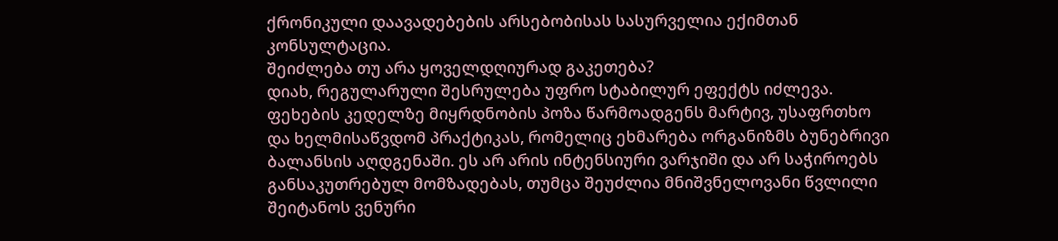ქრონიკული დაავადებების არსებობისას სასურველია ექიმთან კონსულტაცია.
შეიძლება თუ არა ყოველდღიურად გაკეთება?
დიახ, რეგულარული შესრულება უფრო სტაბილურ ეფექტს იძლევა.
ფეხების კედელზე მიყრდნობის პოზა წარმოადგენს მარტივ, უსაფრთხო და ხელმისაწვდომ პრაქტიკას, რომელიც ეხმარება ორგანიზმს ბუნებრივი ბალანსის აღდგენაში. ეს არ არის ინტენსიური ვარჯიში და არ საჭიროებს განსაკუთრებულ მომზადებას, თუმცა შეუძლია მნიშვნელოვანი წვლილი შეიტანოს ვენური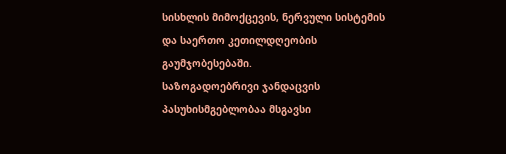სისხლის მიმოქცევის, ნერვული სისტემის და საერთო კეთილდღეობის გაუმჯობესებაში.
საზოგადოებრივი ჯანდაცვის პასუხისმგებლობაა მსგავსი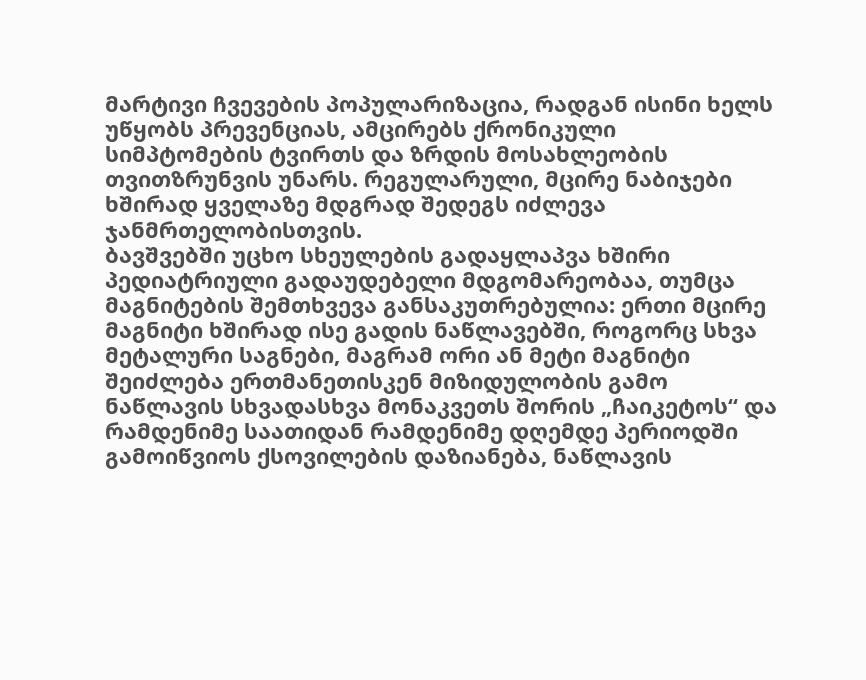მარტივი ჩვევების პოპულარიზაცია, რადგან ისინი ხელს უწყობს პრევენციას, ამცირებს ქრონიკული სიმპტომების ტვირთს და ზრდის მოსახლეობის თვითზრუნვის უნარს. რეგულარული, მცირე ნაბიჯები ხშირად ყველაზე მდგრად შედეგს იძლევა ჯანმრთელობისთვის.
ბავშვებში უცხო სხეულების გადაყლაპვა ხშირი პედიატრიული გადაუდებელი მდგომარეობაა, თუმცა მაგნიტების შემთხვევა განსაკუთრებულია: ერთი მცირე მაგნიტი ხშირად ისე გადის ნაწლავებში, როგორც სხვა მეტალური საგნები, მაგრამ ორი ან მეტი მაგნიტი შეიძლება ერთმანეთისკენ მიზიდულობის გამო ნაწლავის სხვადასხვა მონაკვეთს შორის „ჩაიკეტოს“ და რამდენიმე საათიდან რამდენიმე დღემდე პერიოდში გამოიწვიოს ქსოვილების დაზიანება, ნაწლავის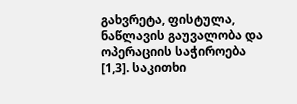გახვრეტა, ფისტულა, ნაწლავის გაუვალობა და ოპერაციის საჭიროება [1,3]. საკითხი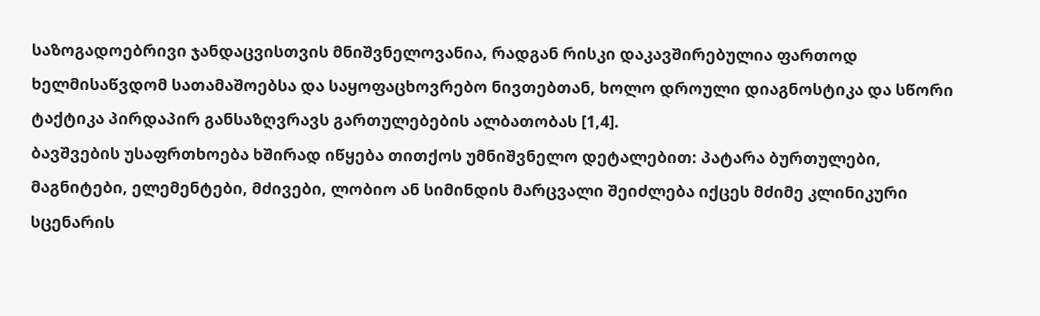საზოგადოებრივი ჯანდაცვისთვის მნიშვნელოვანია, რადგან რისკი დაკავშირებულია ფართოდ ხელმისაწვდომ სათამაშოებსა და საყოფაცხოვრებო ნივთებთან, ხოლო დროული დიაგნოსტიკა და სწორი ტაქტიკა პირდაპირ განსაზღვრავს გართულებების ალბათობას [1,4].
ბავშვების უსაფრთხოება ხშირად იწყება თითქოს უმნიშვნელო დეტალებით: პატარა ბურთულები, მაგნიტები, ელემენტები, მძივები, ლობიო ან სიმინდის მარცვალი შეიძლება იქცეს მძიმე კლინიკური სცენარის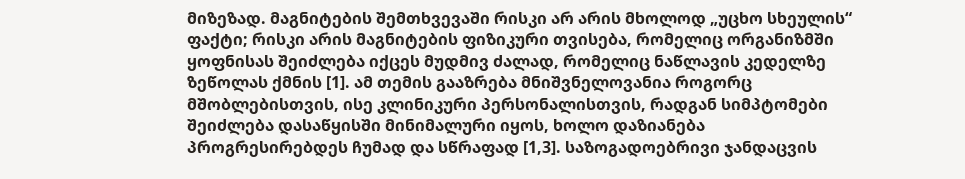მიზეზად. მაგნიტების შემთხვევაში რისკი არ არის მხოლოდ „უცხო სხეულის“ ფაქტი; რისკი არის მაგნიტების ფიზიკური თვისება, რომელიც ორგანიზმში ყოფნისას შეიძლება იქცეს მუდმივ ძალად, რომელიც ნაწლავის კედელზე ზეწოლას ქმნის [1]. ამ თემის გააზრება მნიშვნელოვანია როგორც მშობლებისთვის, ისე კლინიკური პერსონალისთვის, რადგან სიმპტომები შეიძლება დასაწყისში მინიმალური იყოს, ხოლო დაზიანება პროგრესირებდეს ჩუმად და სწრაფად [1,3]. საზოგადოებრივი ჯანდაცვის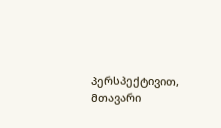პერსპექტივით, მთავარი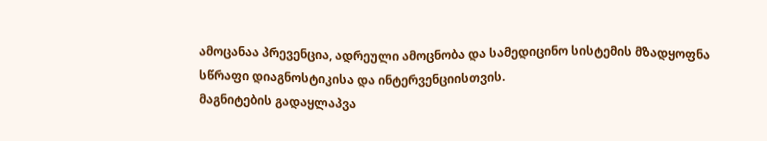ამოცანაა პრევენცია, ადრეული ამოცნობა და სამედიცინო სისტემის მზადყოფნა სწრაფი დიაგნოსტიკისა და ინტერვენციისთვის.
მაგნიტების გადაყლაპვა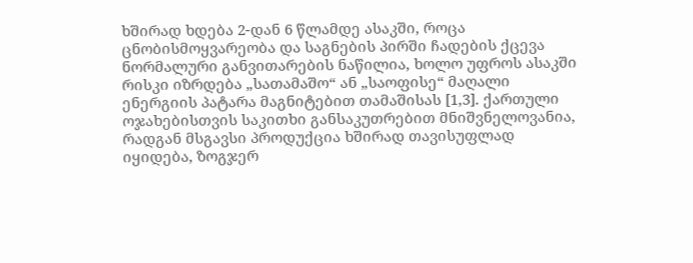ხშირად ხდება 2-დან 6 წლამდე ასაკში, როცა ცნობისმოყვარეობა და საგნების პირში ჩადების ქცევა ნორმალური განვითარების ნაწილია, ხოლო უფროს ასაკში რისკი იზრდება „სათამაშო“ ან „საოფისე“ მაღალი ენერგიის პატარა მაგნიტებით თამაშისას [1,3]. ქართული ოჯახებისთვის საკითხი განსაკუთრებით მნიშვნელოვანია, რადგან მსგავსი პროდუქცია ხშირად თავისუფლად იყიდება, ზოგჯერ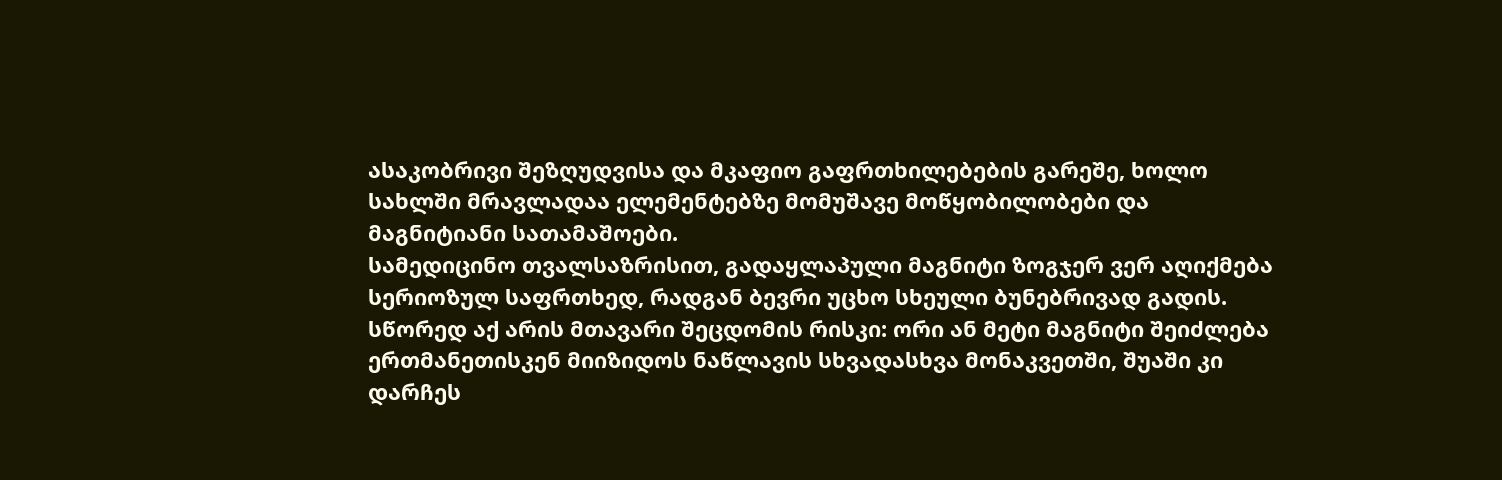ასაკობრივი შეზღუდვისა და მკაფიო გაფრთხილებების გარეშე, ხოლო სახლში მრავლადაა ელემენტებზე მომუშავე მოწყობილობები და მაგნიტიანი სათამაშოები.
სამედიცინო თვალსაზრისით, გადაყლაპული მაგნიტი ზოგჯერ ვერ აღიქმება სერიოზულ საფრთხედ, რადგან ბევრი უცხო სხეული ბუნებრივად გადის. სწორედ აქ არის მთავარი შეცდომის რისკი: ორი ან მეტი მაგნიტი შეიძლება ერთმანეთისკენ მიიზიდოს ნაწლავის სხვადასხვა მონაკვეთში, შუაში კი დარჩეს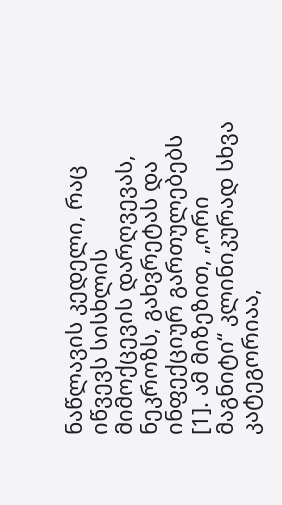ნაწლავის კედელი, რაც იწვევს სისხლის მიმოქცევის დარღვევას, ნეკროზს, გახვრეტას და ინფექციურ გართულებებს [1]. ამ მიზეზით, „ორი მაგნიტი“ კლინიკურად სხვა კატეგორიაა,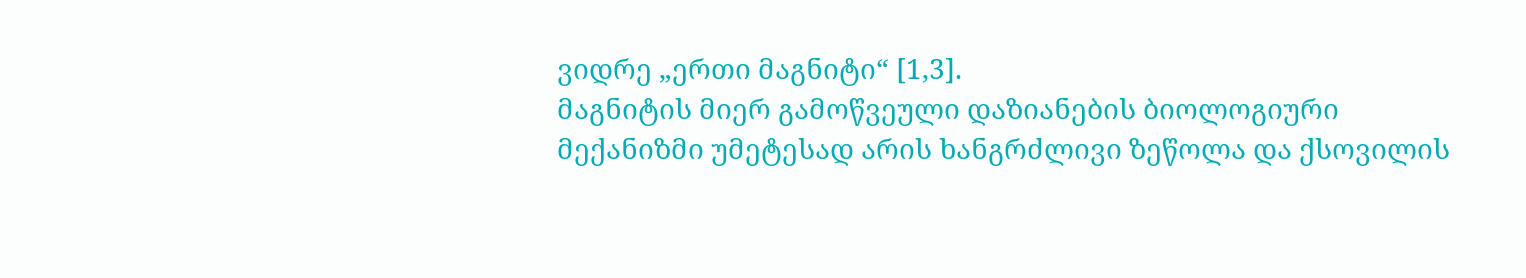ვიდრე „ერთი მაგნიტი“ [1,3].
მაგნიტის მიერ გამოწვეული დაზიანების ბიოლოგიური მექანიზმი უმეტესად არის ხანგრძლივი ზეწოლა და ქსოვილის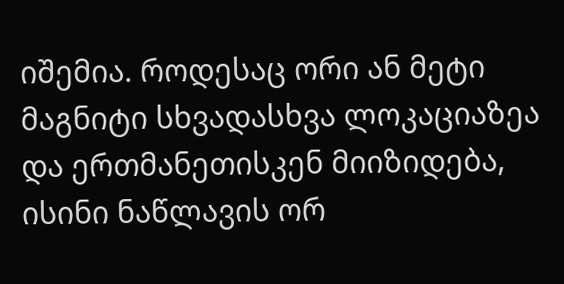იშემია. როდესაც ორი ან მეტი მაგნიტი სხვადასხვა ლოკაციაზეა და ერთმანეთისკენ მიიზიდება, ისინი ნაწლავის ორ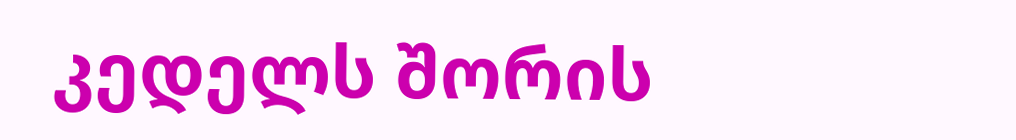კედელს შორის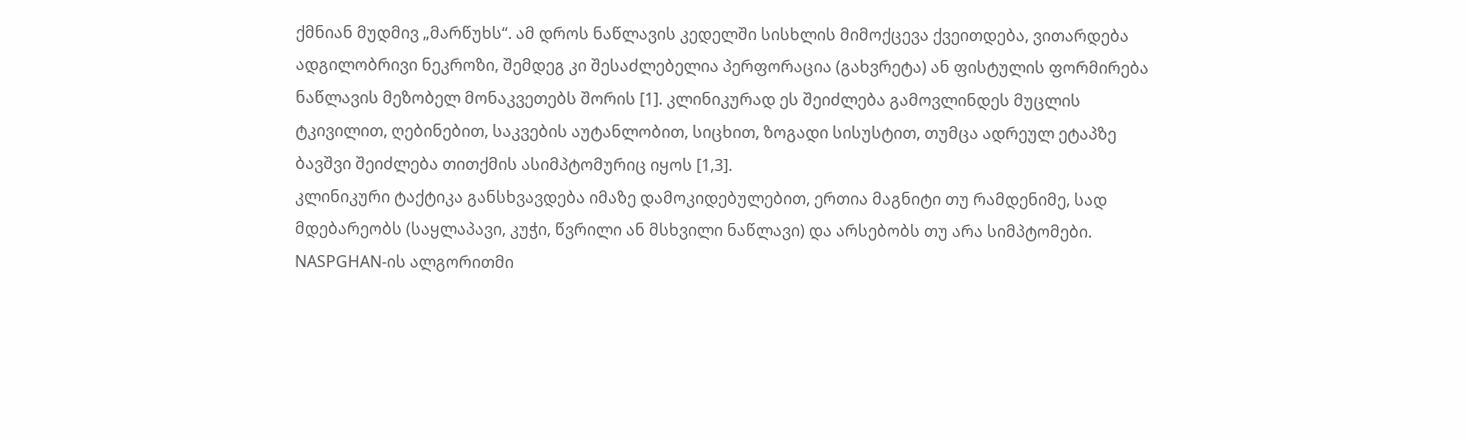ქმნიან მუდმივ „მარწუხს“. ამ დროს ნაწლავის კედელში სისხლის მიმოქცევა ქვეითდება, ვითარდება ადგილობრივი ნეკროზი, შემდეგ კი შესაძლებელია პერფორაცია (გახვრეტა) ან ფისტულის ფორმირება ნაწლავის მეზობელ მონაკვეთებს შორის [1]. კლინიკურად ეს შეიძლება გამოვლინდეს მუცლის ტკივილით, ღებინებით, საკვების აუტანლობით, სიცხით, ზოგადი სისუსტით, თუმცა ადრეულ ეტაპზე ბავშვი შეიძლება თითქმის ასიმპტომურიც იყოს [1,3].
კლინიკური ტაქტიკა განსხვავდება იმაზე დამოკიდებულებით, ერთია მაგნიტი თუ რამდენიმე, სად მდებარეობს (საყლაპავი, კუჭი, წვრილი ან მსხვილი ნაწლავი) და არსებობს თუ არა სიმპტომები. NASPGHAN-ის ალგორითმი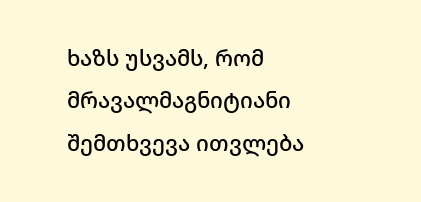ხაზს უსვამს, რომ მრავალმაგნიტიანი შემთხვევა ითვლება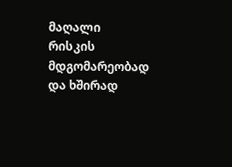მაღალი რისკის მდგომარეობად და ხშირად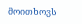მოითხოვს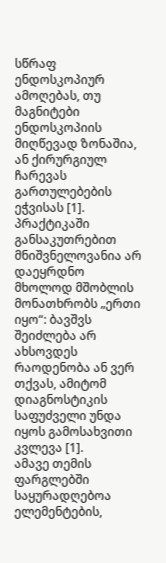სწრაფ ენდოსკოპიურ ამოღებას, თუ მაგნიტები ენდოსკოპიის მიღწევად ზონაშია, ან ქირურგიულ ჩარევას გართულებების ეჭვისას [1]. პრაქტიკაში განსაკუთრებით მნიშვნელოვანია არ დაეყრდნო მხოლოდ მშობლის მონათხრობს „ერთი იყო“: ბავშვს შეიძლება არ ახსოვდეს რაოდენობა ან ვერ თქვას, ამიტომ დიაგნოსტიკის საფუძველი უნდა იყოს გამოსახვითი კვლევა [1].
ამავე თემის ფარგლებში საყურადღებოა ელემენტების,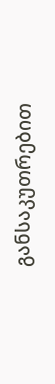განსაკუთრებით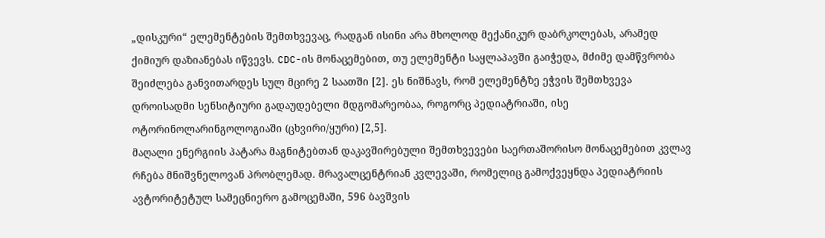„დისკური“ ელემენტების შემთხვევაც, რადგან ისინი არა მხოლოდ მექანიკურ დაბრკოლებას, არამედ ქიმიურ დაზიანებას იწვევს. CDC-ის მონაცემებით, თუ ელემენტი საყლაპავში გაიჭედა, მძიმე დამწვრობა შეიძლება განვითარდეს სულ მცირე 2 საათში [2]. ეს ნიშნავს, რომ ელემენტზე ეჭვის შემთხვევა დროისადმი სენსიტიური გადაუდებელი მდგომარეობაა, როგორც პედიატრიაში, ისე ოტორინოლარინგოლოგიაში (ცხვირი/ყური) [2,5].
მაღალი ენერგიის პატარა მაგნიტებთან დაკავშირებული შემთხვევები საერთაშორისო მონაცემებით კვლავ რჩება მნიშვნელოვან პრობლემად. მრავალცენტრიან კვლევაში, რომელიც გამოქვეყნდა პედიატრიის ავტორიტეტულ სამეცნიერო გამოცემაში, 596 ბავშვის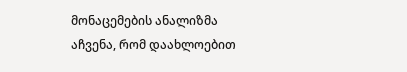მონაცემების ანალიზმა აჩვენა, რომ დაახლოებით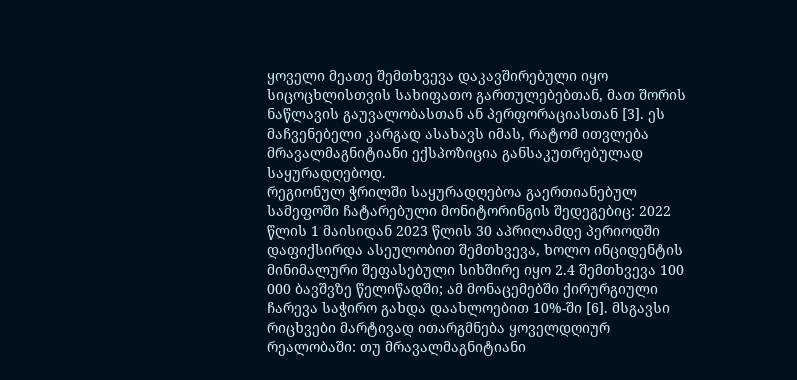ყოველი მეათე შემთხვევა დაკავშირებული იყო სიცოცხლისთვის სახიფათო გართულებებთან, მათ შორის ნაწლავის გაუვალობასთან ან პერფორაციასთან [3]. ეს მაჩვენებელი კარგად ასახავს იმას, რატომ ითვლება მრავალმაგნიტიანი ექსპოზიცია განსაკუთრებულად საყურადღებოდ.
რეგიონულ ჭრილში საყურადღებოა გაერთიანებულ სამეფოში ჩატარებული მონიტორინგის შედეგებიც: 2022 წლის 1 მაისიდან 2023 წლის 30 აპრილამდე პერიოდში დაფიქსირდა ასეულობით შემთხვევა, ხოლო ინციდენტის მინიმალური შეფასებული სიხშირე იყო 2.4 შემთხვევა 100 000 ბავშვზე წელიწადში; ამ მონაცემებში ქირურგიული ჩარევა საჭირო გახდა დაახლოებით 10%-ში [6]. მსგავსი რიცხვები მარტივად ითარგმნება ყოველდღიურ რეალობაში: თუ მრავალმაგნიტიანი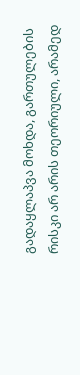გადაყლაპვა მოხდა, გართულების რისკი არ არის თეორიული, არამედ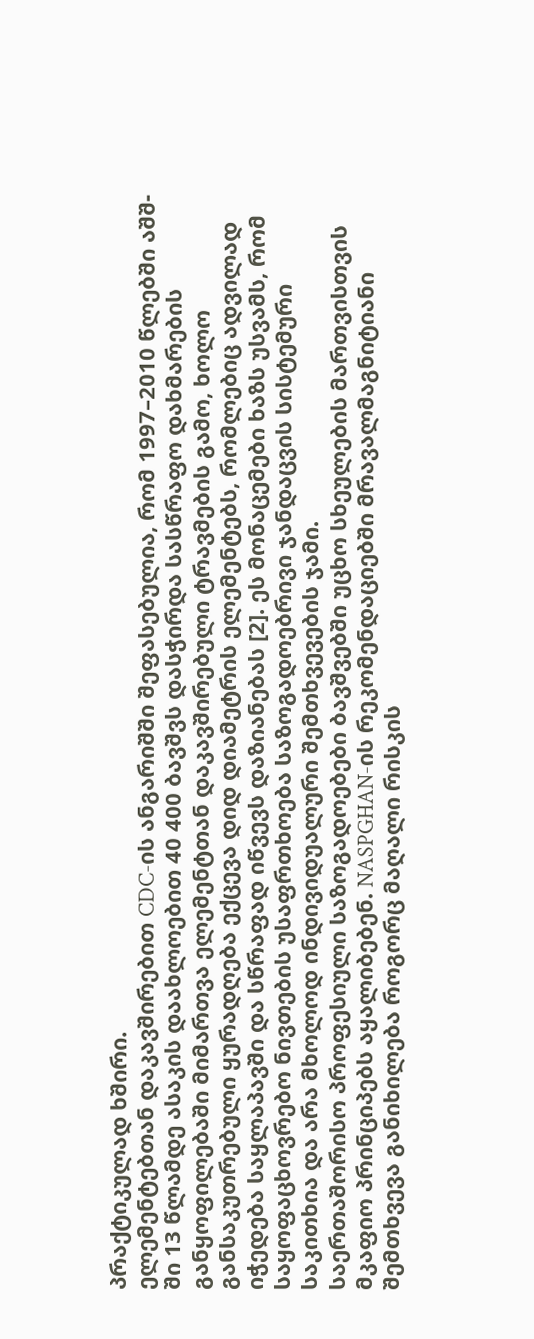პრაქტიკულად ხშირი.
ელემენტებთან დაკავშირებით CDC-ის ანგარიშში შეფასებულია, რომ 1997–2010 წლებში აშშ-ში 13 წლამდე ასაკის დაახლოებით 40 400 ბავშვს დასჭირდა სასწრაფო დახმარების განყოფილებაში მიმართვა ელემენტთან დაკავშირებული ტრავმების გამო, ხოლო განსაკუთრებული ყურადღება ექცევა დიდ დიამეტრის ელემენტებს, რომლებიც ადვილად იჭედება საყლაპავში და სწრაფად იწვევს დაზიანებას [2]. ეს მონაცემები ხაზს უსვამს, რომ საყოფაცხოვრებო ნივთების უსაფრთხოება საზოგადოებრივი ჯანდაცვის სისტემური საკითხია და არა მხოლოდ ინდივიდუალური შემთხვევების ჯამი.
საერთაშორისო პროფესიული საზოგადოებები ბავშვებში უცხო სხეულების მართვისთვის მკაფიო პრინციპებს აყალიბებენ. NASPGHAN-ის რეკომენდაციებში მრავალმაგნიტიანი შემთხვევა განიხილება როგორც მაღალი რისკის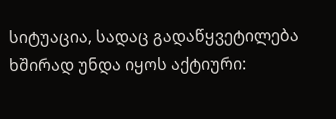სიტუაცია, სადაც გადაწყვეტილება ხშირად უნდა იყოს აქტიური: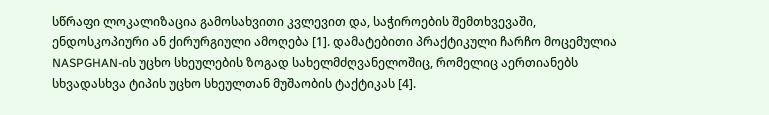სწრაფი ლოკალიზაცია გამოსახვითი კვლევით და, საჭიროების შემთხვევაში, ენდოსკოპიური ან ქირურგიული ამოღება [1]. დამატებითი პრაქტიკული ჩარჩო მოცემულია NASPGHAN-ის უცხო სხეულების ზოგად სახელმძღვანელოშიც, რომელიც აერთიანებს სხვადასხვა ტიპის უცხო სხეულთან მუშაობის ტაქტიკას [4].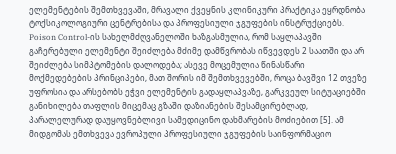ელემენტების შემთხვევაში, მრავალი ქვეყნის კლინიკური პრაქტიკა ეყრდნობა ტოქსიკოლოგიური ცენტრებისა და პროფესიული ჯგუფების ინსტრუქციებს. Poison Control-ის სახელმძღვანელოში ხაზგასმულია, რომ საყლაპავში გაჩერებული ელემენტი შეიძლება მძიმე დამწვრობას იწვევდეს 2 საათში და არ შეიძლება სიმპტომების დალოდება; ასევე მოცემულია წინასწარი მოქმედებების პრინციპები, მათ შორის იმ შემთხვევებში, როცა ბავშვი 12 თვეზე უფროსია და არსებობს ეჭვი ელემენტის გადაყლაპვაზე, გარკვეულ სიტუაციებში განიხილება თაფლის მიცემაც გზაში დაზიანების შესამცირებლად, პარალელურად დაუყოვნებლივი სამედიცინო დახმარების მოძიებით [5]. ამ მიდგომას ემთხვევა ევროპული პროფესიული ჯგუფების საინფორმაციო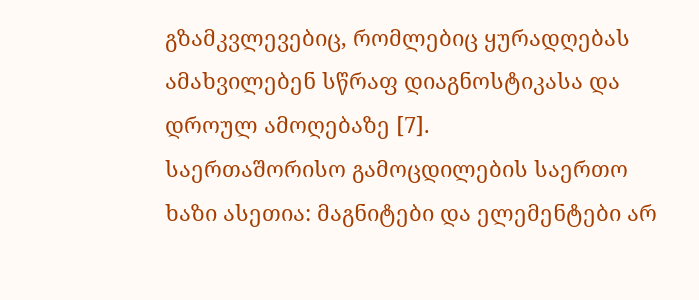გზამკვლევებიც, რომლებიც ყურადღებას ამახვილებენ სწრაფ დიაგნოსტიკასა და დროულ ამოღებაზე [7].
საერთაშორისო გამოცდილების საერთო ხაზი ასეთია: მაგნიტები და ელემენტები არ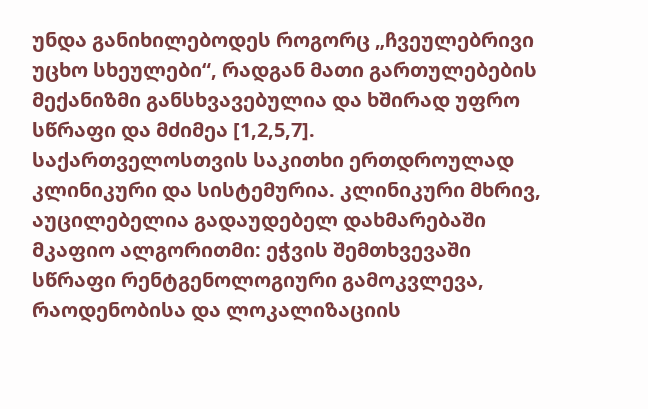უნდა განიხილებოდეს როგორც „ჩვეულებრივი უცხო სხეულები“, რადგან მათი გართულებების მექანიზმი განსხვავებულია და ხშირად უფრო სწრაფი და მძიმეა [1,2,5,7].
საქართველოსთვის საკითხი ერთდროულად კლინიკური და სისტემურია. კლინიკური მხრივ, აუცილებელია გადაუდებელ დახმარებაში მკაფიო ალგორითმი: ეჭვის შემთხვევაში სწრაფი რენტგენოლოგიური გამოკვლევა, რაოდენობისა და ლოკალიზაციის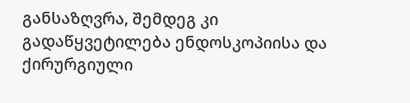განსაზღვრა, შემდეგ კი გადაწყვეტილება ენდოსკოპიისა და ქირურგიული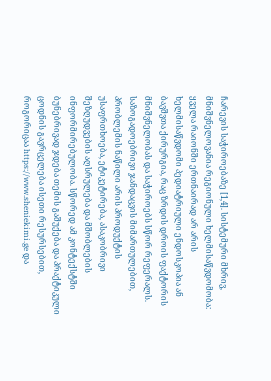ჩარევის საჭიროებაზე [1,4]. სისტემური მხრივ, მნიშვნელოვანია რეგიონული ხელმისაწვდომობა: ყველა რაიონში ერთნაირად არ არის ხელმისაწვდომი პედიატრიული ენდოსკოპია ან ბავშვთა ქირურგია, რაც ზრდის დროის ფაქტორის მნიშვნელობას და საჭიროებს სწორ რეფერალს.
საზოგადოებრივი ჯანდაცვის მიმართულებით, პრობლემის ნაწილი არის პროდუქტის უსაფრთხოება, ეტიკეტირება, ასაკობრივი შეზღუდვების აღსრულება და მშობლების ინფორმირებულობა. სწორედ ამ კონტექსტში ბუნებრივად ჯდება თემის გაშუქება და პრაქტიკული ცოდნის გავრცელება ისეთი რესურსებით, როგორიცაა https://www.sheniekimi.ge და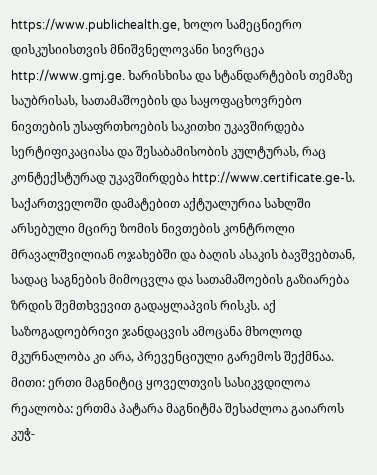https://www.publichealth.ge, ხოლო სამეცნიერო დისკუსიისთვის მნიშვნელოვანი სივრცეა http://www.gmj.ge. ხარისხისა და სტანდარტების თემაზე საუბრისას, სათამაშოების და საყოფაცხოვრებო ნივთების უსაფრთხოების საკითხი უკავშირდება სერტიფიკაციასა და შესაბამისობის კულტურას, რაც კონტექსტურად უკავშირდება http://www.certificate.ge-ს.
საქართველოში დამატებით აქტუალურია სახლში არსებული მცირე ზომის ნივთების კონტროლი მრავალშვილიან ოჯახებში და ბაღის ასაკის ბავშვებთან, სადაც საგნების მიმოცვლა და სათამაშოების გაზიარება ზრდის შემთხვევით გადაყლაპვის რისკს. აქ საზოგადოებრივი ჯანდაცვის ამოცანა მხოლოდ მკურნალობა კი არა, პრევენციული გარემოს შექმნაა.
მითი: ერთი მაგნიტიც ყოველთვის სასიკვდილოა
რეალობა: ერთმა პატარა მაგნიტმა შესაძლოა გაიაროს კუჭ-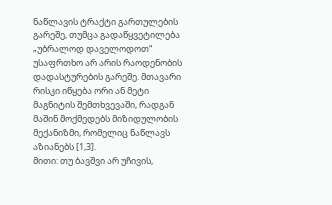ნაწლავის ტრაქტი გართულების გარეშე, თუმცა გადაწყვეტილება „უბრალოდ დაველოდოთ“ უსაფრთხო არ არის რაოდენობის დადასტურების გარეშე. მთავარი რისკი იწყება ორი ან მეტი მაგნიტის შემთხვევაში, რადგან მაშინ მოქმედებს მიზიდულობის მექანიზმი, რომელიც ნაწლავს აზიანებს [1,3].
მითი: თუ ბავშვი არ უჩივის,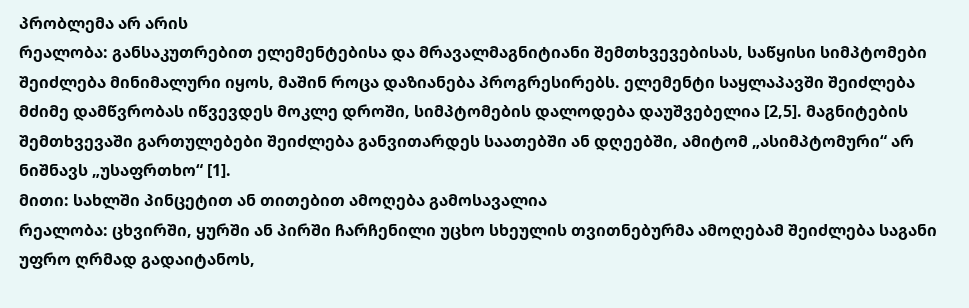პრობლემა არ არის
რეალობა: განსაკუთრებით ელემენტებისა და მრავალმაგნიტიანი შემთხვევებისას, საწყისი სიმპტომები შეიძლება მინიმალური იყოს, მაშინ როცა დაზიანება პროგრესირებს. ელემენტი საყლაპავში შეიძლება მძიმე დამწვრობას იწვევდეს მოკლე დროში, სიმპტომების დალოდება დაუშვებელია [2,5]. მაგნიტების შემთხვევაში გართულებები შეიძლება განვითარდეს საათებში ან დღეებში, ამიტომ „ასიმპტომური“ არ ნიშნავს „უსაფრთხო“ [1].
მითი: სახლში პინცეტით ან თითებით ამოღება გამოსავალია
რეალობა: ცხვირში, ყურში ან პირში ჩარჩენილი უცხო სხეულის თვითნებურმა ამოღებამ შეიძლება საგანი უფრო ღრმად გადაიტანოს,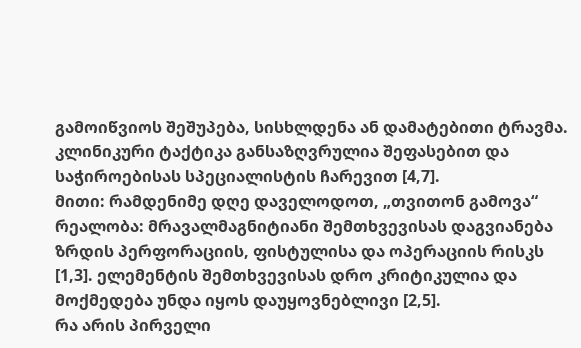გამოიწვიოს შეშუპება, სისხლდენა ან დამატებითი ტრავმა. კლინიკური ტაქტიკა განსაზღვრულია შეფასებით და საჭიროებისას სპეციალისტის ჩარევით [4,7].
მითი: რამდენიმე დღე დაველოდოთ, „თვითონ გამოვა“
რეალობა: მრავალმაგნიტიანი შემთხვევისას დაგვიანება ზრდის პერფორაციის, ფისტულისა და ოპერაციის რისკს [1,3]. ელემენტის შემთხვევისას დრო კრიტიკულია და მოქმედება უნდა იყოს დაუყოვნებლივი [2,5].
რა არის პირველი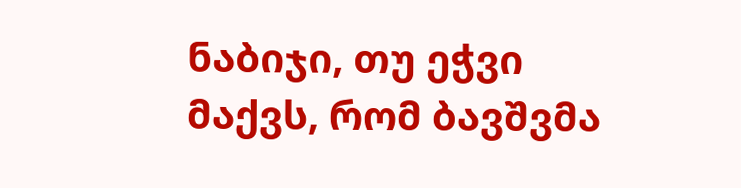ნაბიჯი, თუ ეჭვი მაქვს, რომ ბავშვმა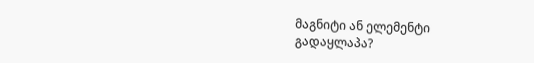მაგნიტი ან ელემენტი გადაყლაპა?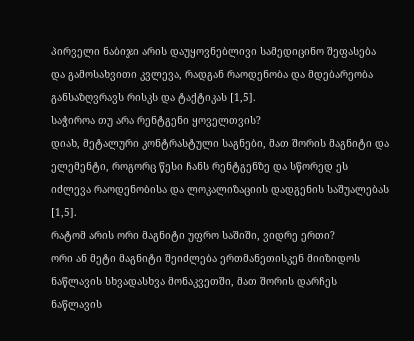პირველი ნაბიჯი არის დაუყოვნებლივი სამედიცინო შეფასება და გამოსახვითი კვლევა, რადგან რაოდენობა და მდებარეობა განსაზღვრავს რისკს და ტაქტიკას [1,5].
საჭიროა თუ არა რენტგენი ყოველთვის?
დიახ, მეტალური კონტრასტული საგნები, მათ შორის მაგნიტი და ელემენტი, როგორც წესი ჩანს რენტგენზე და სწორედ ეს იძლევა რაოდენობისა და ლოკალიზაციის დადგენის საშუალებას [1,5].
რატომ არის ორი მაგნიტი უფრო საშიში, ვიდრე ერთი?
ორი ან მეტი მაგნიტი შეიძლება ერთმანეთისკენ მიიზიდოს ნაწლავის სხვადასხვა მონაკვეთში, მათ შორის დარჩეს ნაწლავის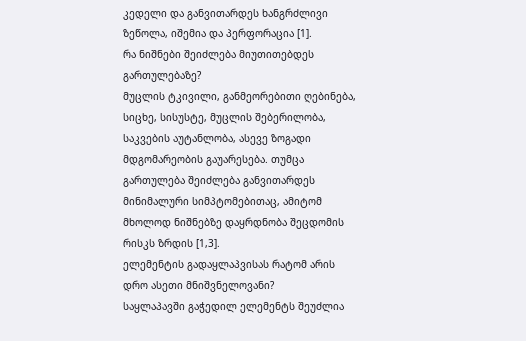კედელი და განვითარდეს ხანგრძლივი ზეწოლა, იშემია და პერფორაცია [1].
რა ნიშნები შეიძლება მიუთითებდეს გართულებაზე?
მუცლის ტკივილი, განმეორებითი ღებინება, სიცხე, სისუსტე, მუცლის შებერილობა, საკვების აუტანლობა, ასევე ზოგადი მდგომარეობის გაუარესება. თუმცა გართულება შეიძლება განვითარდეს მინიმალური სიმპტომებითაც, ამიტომ მხოლოდ ნიშნებზე დაყრდნობა შეცდომის რისკს ზრდის [1,3].
ელემენტის გადაყლაპვისას რატომ არის დრო ასეთი მნიშვნელოვანი?
საყლაპავში გაჭედილ ელემენტს შეუძლია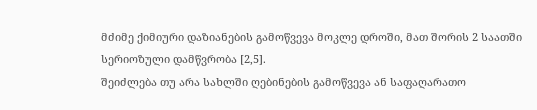მძიმე ქიმიური დაზიანების გამოწვევა მოკლე დროში, მათ შორის 2 საათში სერიოზული დამწვრობა [2,5].
შეიძლება თუ არა სახლში ღებინების გამოწვევა ან საფაღარათო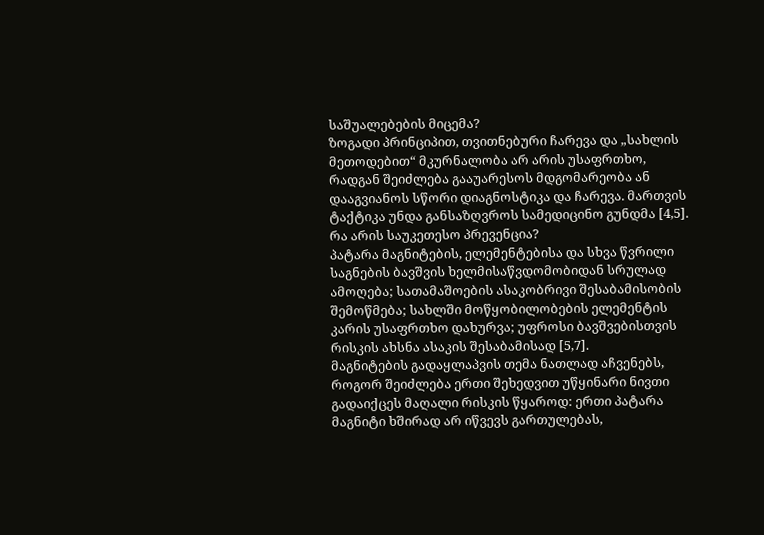საშუალებების მიცემა?
ზოგადი პრინციპით, თვითნებური ჩარევა და „სახლის მეთოდებით“ მკურნალობა არ არის უსაფრთხო, რადგან შეიძლება გააუარესოს მდგომარეობა ან დააგვიანოს სწორი დიაგნოსტიკა და ჩარევა. მართვის ტაქტიკა უნდა განსაზღვროს სამედიცინო გუნდმა [4,5].
რა არის საუკეთესო პრევენცია?
პატარა მაგნიტების, ელემენტებისა და სხვა წვრილი საგნების ბავშვის ხელმისაწვდომობიდან სრულად ამოღება; სათამაშოების ასაკობრივი შესაბამისობის შემოწმება; სახლში მოწყობილობების ელემენტის კარის უსაფრთხო დახურვა; უფროსი ბავშვებისთვის რისკის ახსნა ასაკის შესაბამისად [5,7].
მაგნიტების გადაყლაპვის თემა ნათლად აჩვენებს, როგორ შეიძლება ერთი შეხედვით უწყინარი ნივთი გადაიქცეს მაღალი რისკის წყაროდ: ერთი პატარა მაგნიტი ხშირად არ იწვევს გართულებას,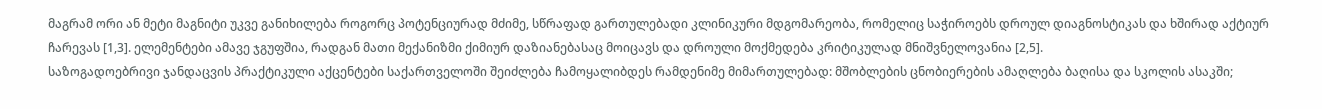მაგრამ ორი ან მეტი მაგნიტი უკვე განიხილება როგორც პოტენციურად მძიმე, სწრაფად გართულებადი კლინიკური მდგომარეობა, რომელიც საჭიროებს დროულ დიაგნოსტიკას და ხშირად აქტიურ ჩარევას [1,3]. ელემენტები ამავე ჯგუფშია, რადგან მათი მექანიზმი ქიმიურ დაზიანებასაც მოიცავს და დროული მოქმედება კრიტიკულად მნიშვნელოვანია [2,5].
საზოგადოებრივი ჯანდაცვის პრაქტიკული აქცენტები საქართველოში შეიძლება ჩამოყალიბდეს რამდენიმე მიმართულებად: მშობლების ცნობიერების ამაღლება ბაღისა და სკოლის ასაკში;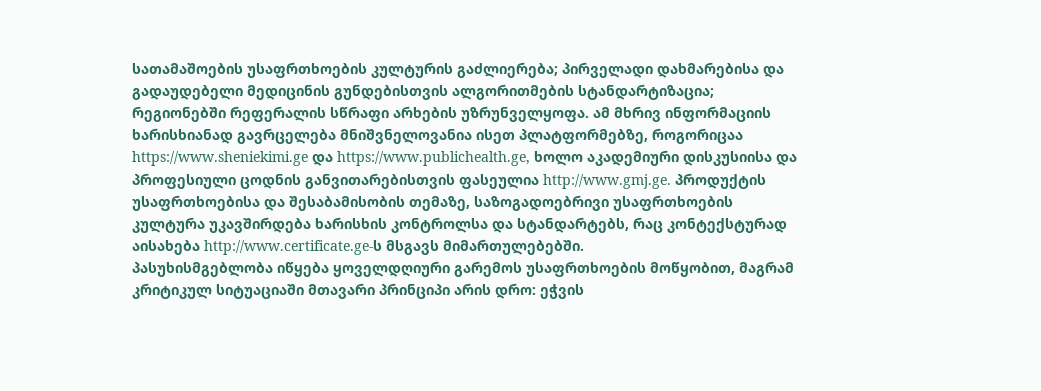სათამაშოების უსაფრთხოების კულტურის გაძლიერება; პირველადი დახმარებისა და გადაუდებელი მედიცინის გუნდებისთვის ალგორითმების სტანდარტიზაცია; რეგიონებში რეფერალის სწრაფი არხების უზრუნველყოფა. ამ მხრივ ინფორმაციის ხარისხიანად გავრცელება მნიშვნელოვანია ისეთ პლატფორმებზე, როგორიცაა https://www.sheniekimi.ge და https://www.publichealth.ge, ხოლო აკადემიური დისკუსიისა და პროფესიული ცოდნის განვითარებისთვის ფასეულია http://www.gmj.ge. პროდუქტის უსაფრთხოებისა და შესაბამისობის თემაზე, საზოგადოებრივი უსაფრთხოების კულტურა უკავშირდება ხარისხის კონტროლსა და სტანდარტებს, რაც კონტექსტურად აისახება http://www.certificate.ge-ს მსგავს მიმართულებებში.
პასუხისმგებლობა იწყება ყოველდღიური გარემოს უსაფრთხოების მოწყობით, მაგრამ კრიტიკულ სიტუაციაში მთავარი პრინციპი არის დრო: ეჭვის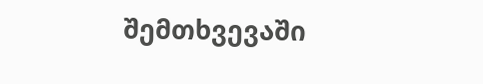შემთხვევაში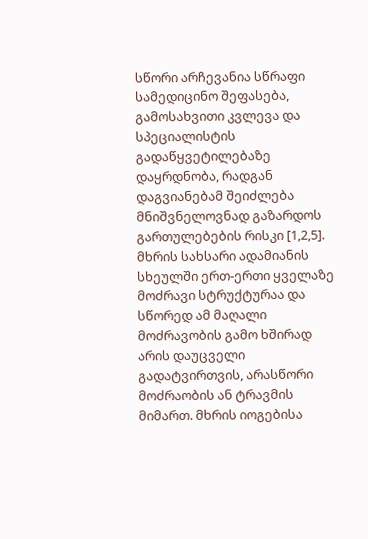სწორი არჩევანია სწრაფი სამედიცინო შეფასება, გამოსახვითი კვლევა და სპეციალისტის გადაწყვეტილებაზე დაყრდნობა, რადგან დაგვიანებამ შეიძლება მნიშვნელოვნად გაზარდოს გართულებების რისკი [1,2,5].
მხრის სახსარი ადამიანის სხეულში ერთ-ერთი ყველაზე მოძრავი სტრუქტურაა და სწორედ ამ მაღალი მოძრავობის გამო ხშირად არის დაუცველი გადატვირთვის, არასწორი მოძრაობის ან ტრავმის მიმართ. მხრის იოგებისა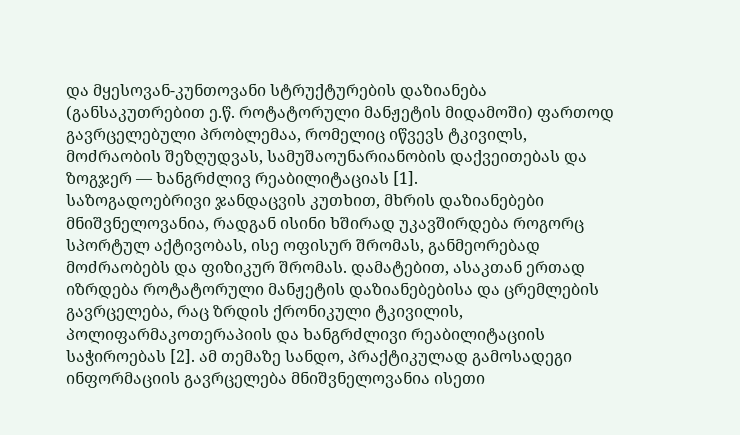და მყესოვან-კუნთოვანი სტრუქტურების დაზიანება (განსაკუთრებით ე.წ. როტატორული მანჟეტის მიდამოში) ფართოდ გავრცელებული პრობლემაა, რომელიც იწვევს ტკივილს, მოძრაობის შეზღუდვას, სამუშაოუნარიანობის დაქვეითებას და ზოგჯერ — ხანგრძლივ რეაბილიტაციას [1].
საზოგადოებრივი ჯანდაცვის კუთხით, მხრის დაზიანებები მნიშვნელოვანია, რადგან ისინი ხშირად უკავშირდება როგორც სპორტულ აქტივობას, ისე ოფისურ შრომას, განმეორებად მოძრაობებს და ფიზიკურ შრომას. დამატებით, ასაკთან ერთად იზრდება როტატორული მანჟეტის დაზიანებებისა და ცრემლების გავრცელება, რაც ზრდის ქრონიკული ტკივილის, პოლიფარმაკოთერაპიის და ხანგრძლივი რეაბილიტაციის საჭიროებას [2]. ამ თემაზე სანდო, პრაქტიკულად გამოსადეგი ინფორმაციის გავრცელება მნიშვნელოვანია ისეთი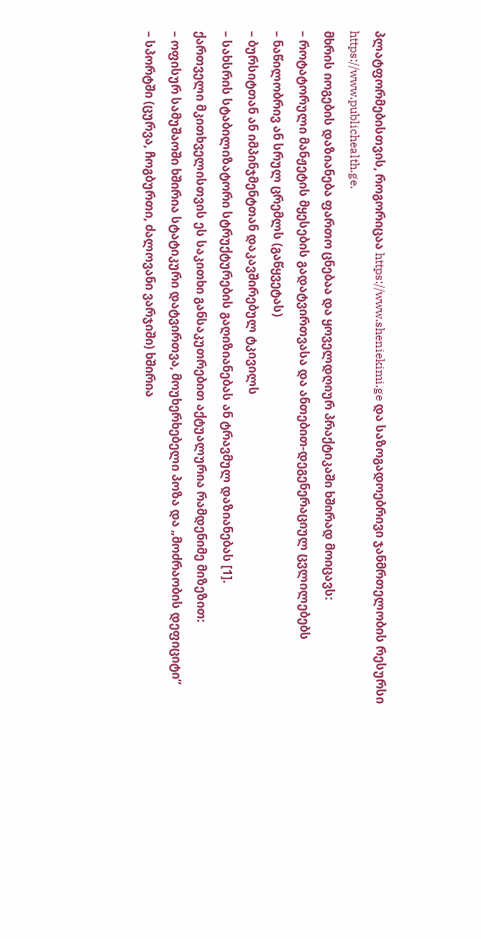პლატფორმებისთვის, როგორიცაა https://www.sheniekimi.ge და საზოგადოებრივი ჯანმრთელობის რესურსი https://www.publichealth.ge.
მხრის იოგების დაზიანება ფართო ცნებაა და ყოველდღიურ პრაქტიკაში ხშირად მოიცავს:
– როტატორული მანჟეტის მყესების გადატვირთვასა და ანთებით-დეგენერაციულ ცვლილებებს
– ნაწილობრივ ან სრულ ცრემლს (გაწყვეტას)
– ბურსიტთან ან იმპინჯმენტთან დაკავშირებულ ტკივილს
– სახსრის სტაბილიზატორი სტრუქტურების გაღიზიანებას ან ტრავმულ დაზიანებას [1].
ქართველი მკითხველისთვის ეს საკითხი განსაკუთრებით აქტუალურია რამდენიმე მიზეზით:
– ოფისურ სამუშაოში ხშირია სტატიკური დატვირთვა, მოუხერხებელი პოზა და „მოძრაობის დეფიციტი“
– სპორტში (ცურვა, ჩოგბურთი, ძალოვანი ვარჯიში) ხშირია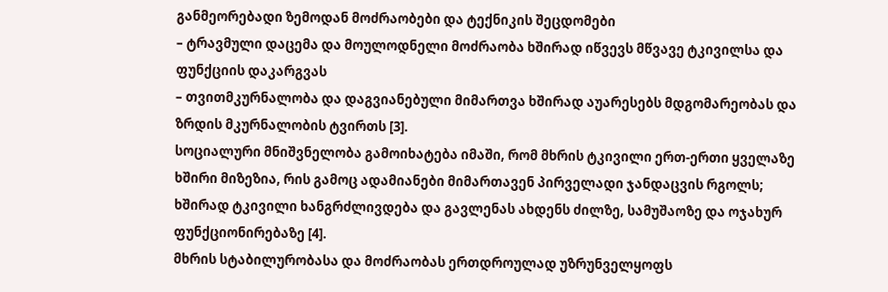განმეორებადი ზემოდან მოძრაობები და ტექნიკის შეცდომები
– ტრავმული დაცემა და მოულოდნელი მოძრაობა ხშირად იწვევს მწვავე ტკივილსა და ფუნქციის დაკარგვას
– თვითმკურნალობა და დაგვიანებული მიმართვა ხშირად აუარესებს მდგომარეობას და ზრდის მკურნალობის ტვირთს [3].
სოციალური მნიშვნელობა გამოიხატება იმაში, რომ მხრის ტკივილი ერთ-ერთი ყველაზე ხშირი მიზეზია, რის გამოც ადამიანები მიმართავენ პირველადი ჯანდაცვის რგოლს; ხშირად ტკივილი ხანგრძლივდება და გავლენას ახდენს ძილზე, სამუშაოზე და ოჯახურ ფუნქციონირებაზე [4].
მხრის სტაბილურობასა და მოძრაობას ერთდროულად უზრუნველყოფს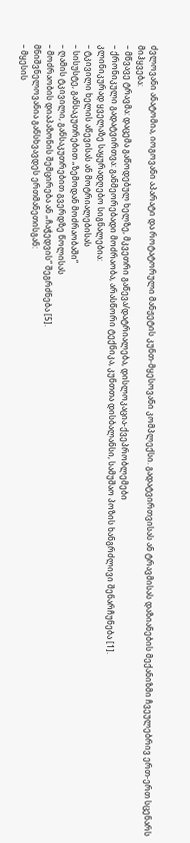ძვლოვანი ანატომია, იოგოვანი აპარატი და როტატორული მანჟეტის კუნთ-მყესოვანი კომპლექსი. გადატვირთვისას ან ტრავმისას დაზიანების მექანიზმი ჩვეულებრივ ერთ-ერთ სცენარს მიჰყვება:
– მწვავე ტრავმა: დაცემა გაწოდებულ ხელზე, მკვეთრი გაწევა/დატრიალება, დისლოკაცია-ქვეპრობლემები
– ქრონიკული გადატვირთვა: განმეორებადი მოძრაობა, არასწორი ტექნიკა, კუნთთა დისბალანსი, სამუშაო პოზის ხანგრძლივი შენარჩუნება [1].
კლინიკურად ყველაზე საყურადღებო სიგნალებია:
– ტკივილი ხელის აწევისას ან მოტრიალებისას
– სისუსტე, განსაკუთრებით „ზემოდან მოძრაობაში“
– ღამის ტკივილი, განსაკუთრებით გვერდზე წოლისას
– მოძრაობის დიაპაზონის შემცირება ან „ჩაჭედვის“ შეგრძნება [5].
მნიშვნელოვანია განსხვავდეს ერთმანეთისგან:
– მყესის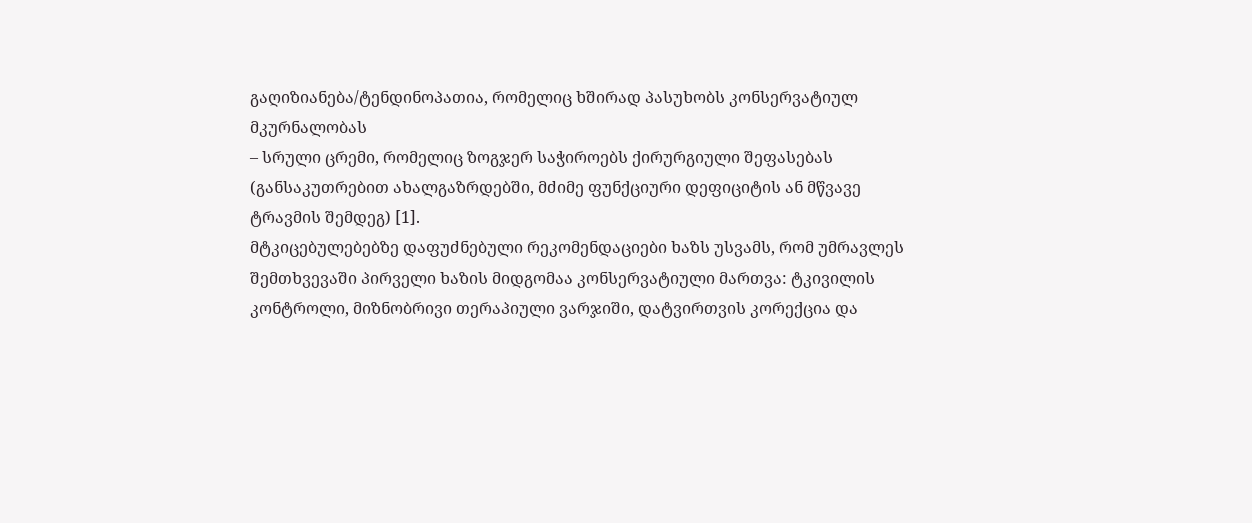გაღიზიანება/ტენდინოპათია, რომელიც ხშირად პასუხობს კონსერვატიულ მკურნალობას
– სრული ცრემი, რომელიც ზოგჯერ საჭიროებს ქირურგიული შეფასებას (განსაკუთრებით ახალგაზრდებში, მძიმე ფუნქციური დეფიციტის ან მწვავე ტრავმის შემდეგ) [1].
მტკიცებულებებზე დაფუძნებული რეკომენდაციები ხაზს უსვამს, რომ უმრავლეს შემთხვევაში პირველი ხაზის მიდგომაა კონსერვატიული მართვა: ტკივილის კონტროლი, მიზნობრივი თერაპიული ვარჯიში, დატვირთვის კორექცია და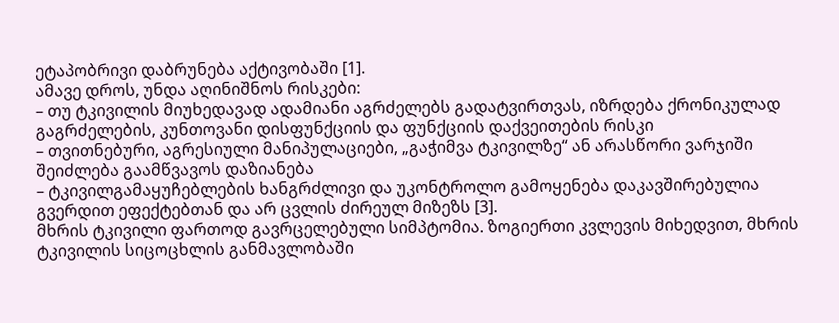ეტაპობრივი დაბრუნება აქტივობაში [1].
ამავე დროს, უნდა აღინიშნოს რისკები:
– თუ ტკივილის მიუხედავად ადამიანი აგრძელებს გადატვირთვას, იზრდება ქრონიკულად გაგრძელების, კუნთოვანი დისფუნქციის და ფუნქციის დაქვეითების რისკი
– თვითნებური, აგრესიული მანიპულაციები, „გაჭიმვა ტკივილზე“ ან არასწორი ვარჯიში შეიძლება გაამწვავოს დაზიანება
– ტკივილგამაყუჩებლების ხანგრძლივი და უკონტროლო გამოყენება დაკავშირებულია გვერდით ეფექტებთან და არ ცვლის ძირეულ მიზეზს [3].
მხრის ტკივილი ფართოდ გავრცელებული სიმპტომია. ზოგიერთი კვლევის მიხედვით, მხრის ტკივილის სიცოცხლის განმავლობაში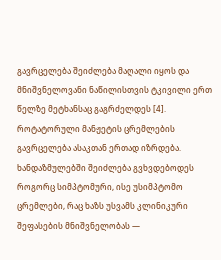გავრცელება შეიძლება მაღალი იყოს და მნიშვნელოვანი ნაწილისთვის ტკივილი ერთ წელზე მეტხანსაც გაგრძელდეს [4].
როტატორული მანჟეტის ცრემლების გავრცელება ასაკთან ერთად იზრდება. ხანდაზმულებში შეიძლება გვხვდებოდეს როგორც სიმპტომური, ისე უსიმპტომო ცრემლები, რაც ხაზს უსვამს კლინიკური შეფასების მნიშვნელობას —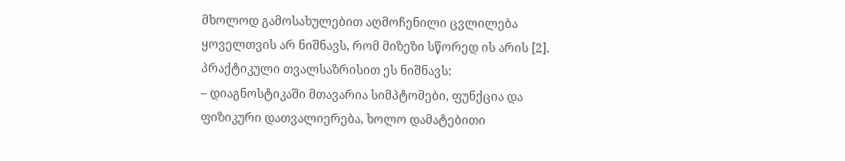მხოლოდ გამოსახულებით აღმოჩენილი ცვლილება ყოველთვის არ ნიშნავს, რომ მიზეზი სწორედ ის არის [2].
პრაქტიკული თვალსაზრისით ეს ნიშნავს:
– დიაგნოსტიკაში მთავარია სიმპტომები, ფუნქცია და ფიზიკური დათვალიერება, ხოლო დამატებითი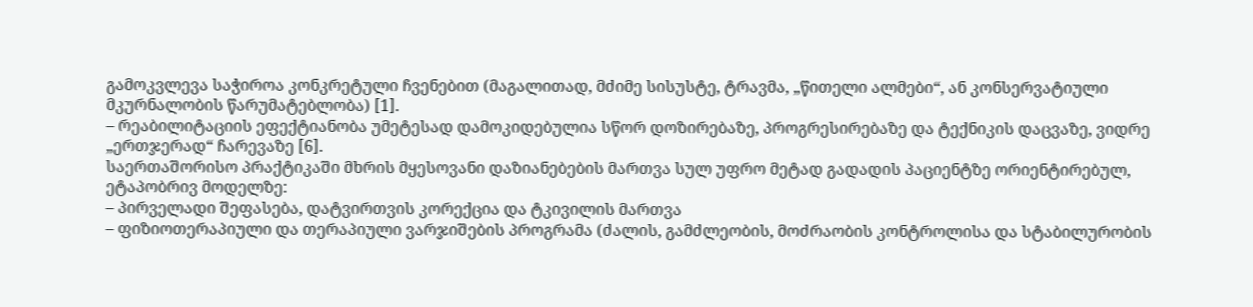გამოკვლევა საჭიროა კონკრეტული ჩვენებით (მაგალითად, მძიმე სისუსტე, ტრავმა, „წითელი ალმები“, ან კონსერვატიული მკურნალობის წარუმატებლობა) [1].
– რეაბილიტაციის ეფექტიანობა უმეტესად დამოკიდებულია სწორ დოზირებაზე, პროგრესირებაზე და ტექნიკის დაცვაზე, ვიდრე „ერთჯერად“ ჩარევაზე [6].
საერთაშორისო პრაქტიკაში მხრის მყესოვანი დაზიანებების მართვა სულ უფრო მეტად გადადის პაციენტზე ორიენტირებულ, ეტაპობრივ მოდელზე:
– პირველადი შეფასება, დატვირთვის კორექცია და ტკივილის მართვა
– ფიზიოთერაპიული და თერაპიული ვარჯიშების პროგრამა (ძალის, გამძლეობის, მოძრაობის კონტროლისა და სტაბილურობის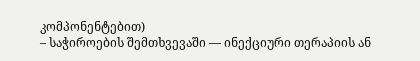კომპონენტებით)
– საჭიროების შემთხვევაში — ინექციური თერაპიის ან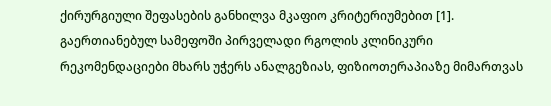ქირურგიული შეფასების განხილვა მკაფიო კრიტერიუმებით [1].
გაერთიანებულ სამეფოში პირველადი რგოლის კლინიკური რეკომენდაციები მხარს უჭერს ანალგეზიას, ფიზიოთერაპიაზე მიმართვას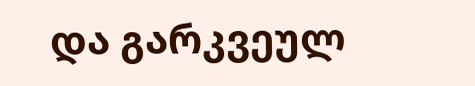და გარკვეულ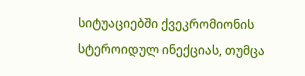სიტუაციებში ქვეკრომიონის სტეროიდულ ინექციას, თუმცა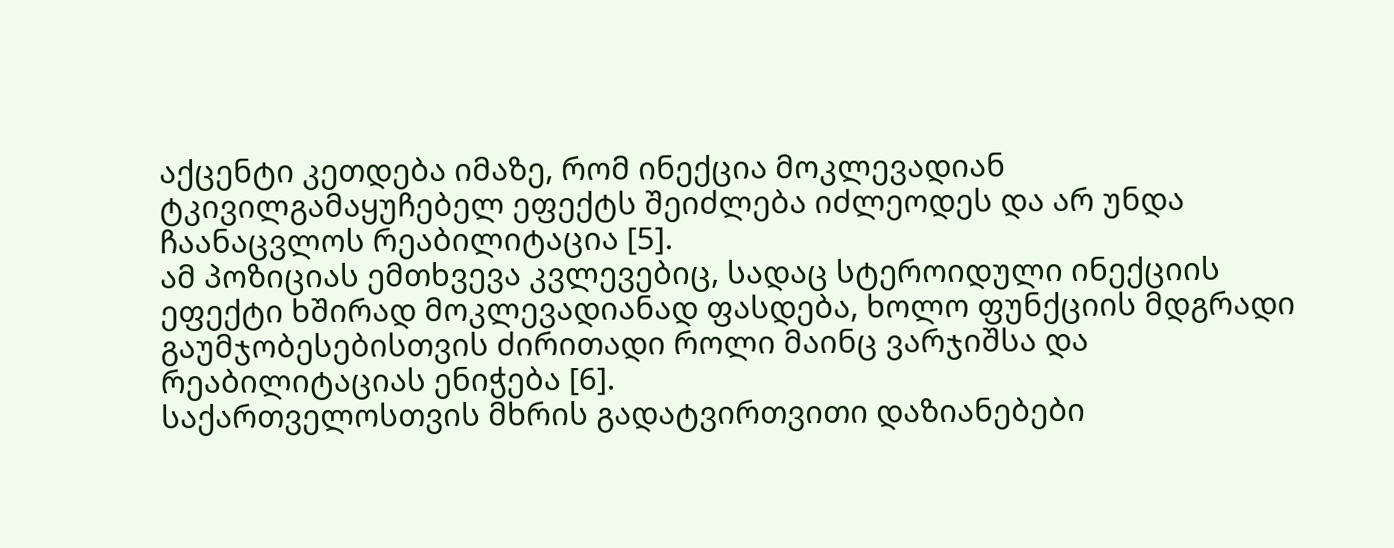აქცენტი კეთდება იმაზე, რომ ინექცია მოკლევადიან ტკივილგამაყუჩებელ ეფექტს შეიძლება იძლეოდეს და არ უნდა ჩაანაცვლოს რეაბილიტაცია [5].
ამ პოზიციას ემთხვევა კვლევებიც, სადაც სტეროიდული ინექციის ეფექტი ხშირად მოკლევადიანად ფასდება, ხოლო ფუნქციის მდგრადი გაუმჯობესებისთვის ძირითადი როლი მაინც ვარჯიშსა და რეაბილიტაციას ენიჭება [6].
საქართველოსთვის მხრის გადატვირთვითი დაზიანებები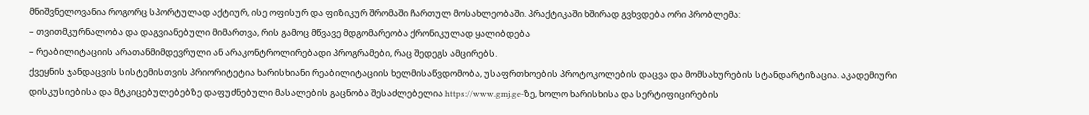მნიშვნელოვანია როგორც სპორტულად აქტიურ, ისე ოფისურ და ფიზიკურ შრომაში ჩართულ მოსახლეობაში. პრაქტიკაში ხშირად გვხვდება ორი პრობლემა:
– თვითმკურნალობა და დაგვიანებული მიმართვა, რის გამოც მწვავე მდგომარეობა ქრონიკულად ყალიბდება
– რეაბილიტაციის არათანმიმდევრული ან არაკონტროლირებადი პროგრამები, რაც შედეგს ამცირებს.
ქვეყნის ჯანდაცვის სისტემისთვის პრიორიტეტია ხარისხიანი რეაბილიტაციის ხელმისაწვდომობა, უსაფრთხოების პროტოკოლების დაცვა და მომსახურების სტანდარტიზაცია. აკადემიური დისკუსიებისა და მტკიცებულებებზე დაფუძნებული მასალების გაცნობა შესაძლებელია https://www.gmj.ge-ზე, ხოლო ხარისხისა და სერტიფიცირების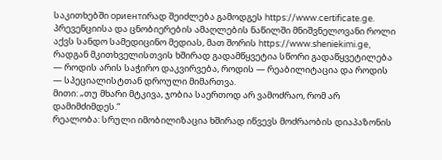საკითხებში ориентირად შეიძლება გამოდგეს https://www.certificate.ge.
პრევენციისა და ცნობიერების ამაღლების ნაწილში მნიშვნელოვანი როლი აქვს სანდო სამედიცინო მედიას, მათ შორის https://www.sheniekimi.ge, რადგან მკითხველისთვის ხშირად გადამწყვეტია სწორი გადაწყვეტილება — როდის არის საჭირო დაკვირვება, როდის — რეაბილიტაცია და როდის — სპეციალისტთან დროული მიმართვა.
მითი: „თუ მხარი მტკივა, ჯობია საერთოდ არ ვამოძრაო, რომ არ დამიმძიმდეს.“
რეალობა: სრული იმობილიზაცია ხშირად იწვევს მოძრაობის დიაპაზონის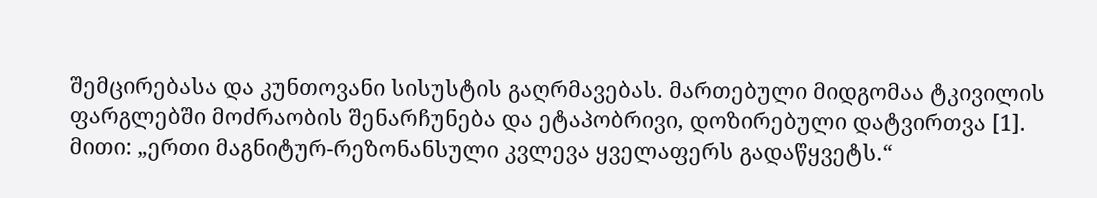შემცირებასა და კუნთოვანი სისუსტის გაღრმავებას. მართებული მიდგომაა ტკივილის ფარგლებში მოძრაობის შენარჩუნება და ეტაპობრივი, დოზირებული დატვირთვა [1].
მითი: „ერთი მაგნიტურ-რეზონანსული კვლევა ყველაფერს გადაწყვეტს.“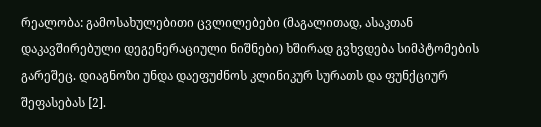რეალობა: გამოსახულებითი ცვლილებები (მაგალითად, ასაკთან დაკავშირებული დეგენერაციული ნიშნები) ხშირად გვხვდება სიმპტომების გარეშეც. დიაგნოზი უნდა დაეფუძნოს კლინიკურ სურათს და ფუნქციურ შეფასებას [2].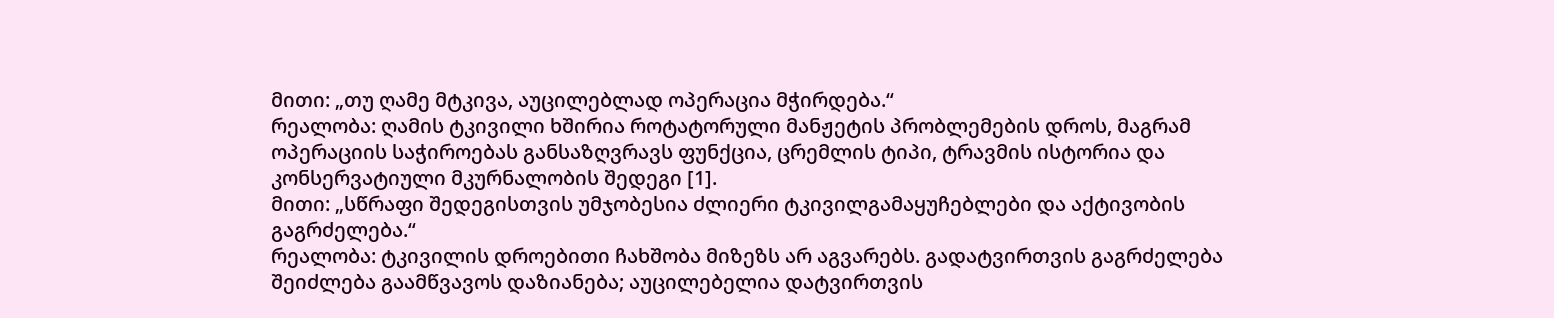მითი: „თუ ღამე მტკივა, აუცილებლად ოპერაცია მჭირდება.“
რეალობა: ღამის ტკივილი ხშირია როტატორული მანჟეტის პრობლემების დროს, მაგრამ ოპერაციის საჭიროებას განსაზღვრავს ფუნქცია, ცრემლის ტიპი, ტრავმის ისტორია და კონსერვატიული მკურნალობის შედეგი [1].
მითი: „სწრაფი შედეგისთვის უმჯობესია ძლიერი ტკივილგამაყუჩებლები და აქტივობის გაგრძელება.“
რეალობა: ტკივილის დროებითი ჩახშობა მიზეზს არ აგვარებს. გადატვირთვის გაგრძელება შეიძლება გაამწვავოს დაზიანება; აუცილებელია დატვირთვის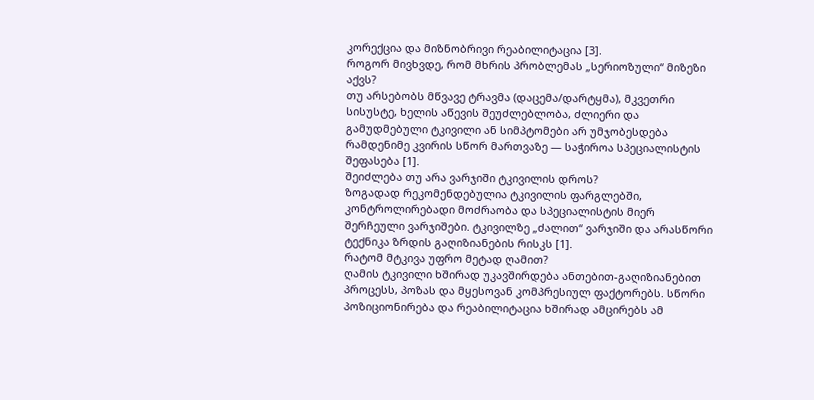კორექცია და მიზნობრივი რეაბილიტაცია [3].
როგორ მივხვდე, რომ მხრის პრობლემას „სერიოზული“ მიზეზი აქვს?
თუ არსებობს მწვავე ტრავმა (დაცემა/დარტყმა), მკვეთრი სისუსტე, ხელის აწევის შეუძლებლობა, ძლიერი და გამუდმებული ტკივილი ან სიმპტომები არ უმჯობესდება რამდენიმე კვირის სწორ მართვაზე — საჭიროა სპეციალისტის შეფასება [1].
შეიძლება თუ არა ვარჯიში ტკივილის დროს?
ზოგადად რეკომენდებულია ტკივილის ფარგლებში, კონტროლირებადი მოძრაობა და სპეციალისტის მიერ შერჩეული ვარჯიშები. ტკივილზე „ძალით“ ვარჯიში და არასწორი ტექნიკა ზრდის გაღიზიანების რისკს [1].
რატომ მტკივა უფრო მეტად ღამით?
ღამის ტკივილი ხშირად უკავშირდება ანთებით-გაღიზიანებით პროცესს, პოზას და მყესოვან კომპრესიულ ფაქტორებს. სწორი პოზიციონირება და რეაბილიტაცია ხშირად ამცირებს ამ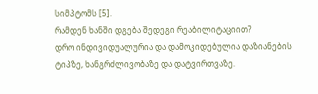სიმპტომს [5].
რამდენ ხანში დგება შედეგი რეაბილიტაციით?
დრო ინდივიდუალურია და დამოკიდებულია დაზიანების ტიპზე, ხანგრძლივობაზე და დატვირთვაზე.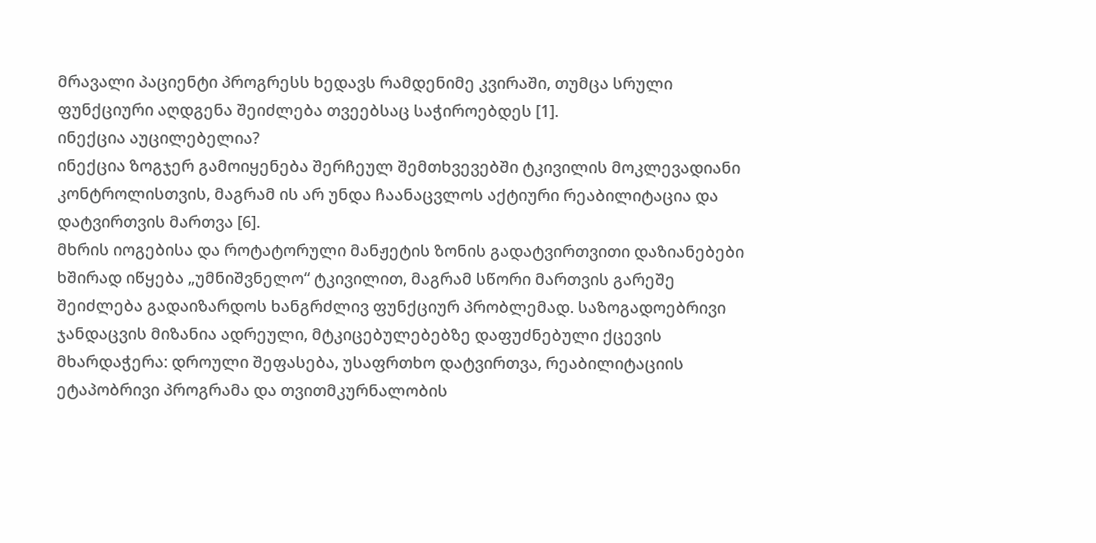მრავალი პაციენტი პროგრესს ხედავს რამდენიმე კვირაში, თუმცა სრული ფუნქციური აღდგენა შეიძლება თვეებსაც საჭიროებდეს [1].
ინექცია აუცილებელია?
ინექცია ზოგჯერ გამოიყენება შერჩეულ შემთხვევებში ტკივილის მოკლევადიანი კონტროლისთვის, მაგრამ ის არ უნდა ჩაანაცვლოს აქტიური რეაბილიტაცია და დატვირთვის მართვა [6].
მხრის იოგებისა და როტატორული მანჟეტის ზონის გადატვირთვითი დაზიანებები ხშირად იწყება „უმნიშვნელო“ ტკივილით, მაგრამ სწორი მართვის გარეშე შეიძლება გადაიზარდოს ხანგრძლივ ფუნქციურ პრობლემად. საზოგადოებრივი ჯანდაცვის მიზანია ადრეული, მტკიცებულებებზე დაფუძნებული ქცევის მხარდაჭერა: დროული შეფასება, უსაფრთხო დატვირთვა, რეაბილიტაციის ეტაპობრივი პროგრამა და თვითმკურნალობის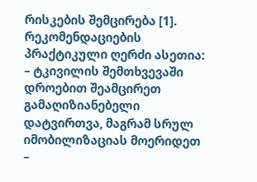რისკების შემცირება [1].
რეკომენდაციების პრაქტიკული ღერძი ასეთია:
– ტკივილის შემთხვევაში დროებით შეამცირეთ გამაღიზიანებელი დატვირთვა, მაგრამ სრულ იმობილიზაციას მოერიდეთ
–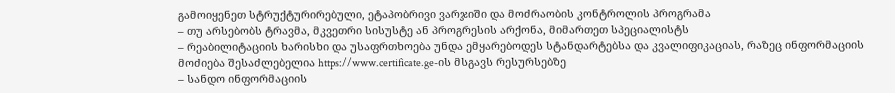გამოიყენეთ სტრუქტურირებული, ეტაპობრივი ვარჯიში და მოძრაობის კონტროლის პროგრამა
– თუ არსებობს ტრავმა, მკვეთრი სისუსტე ან პროგრესის არქონა, მიმართეთ სპეციალისტს
– რეაბილიტაციის ხარისხი და უსაფრთხოება უნდა ემყარებოდეს სტანდარტებსა და კვალიფიკაციას, რაზეც ინფორმაციის მოძიება შესაძლებელია https://www.certificate.ge-ის მსგავს რესურსებზე
– სანდო ინფორმაციის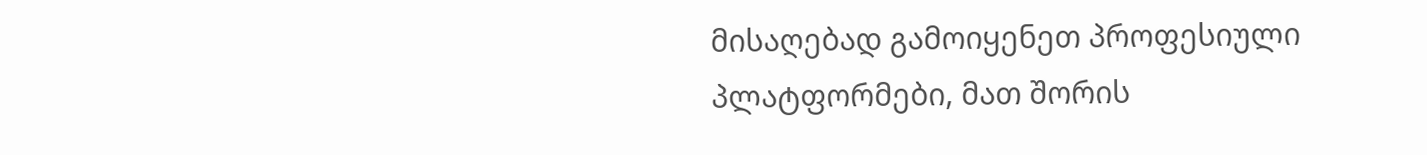მისაღებად გამოიყენეთ პროფესიული პლატფორმები, მათ შორის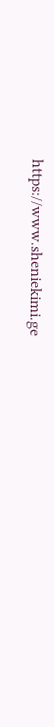https://www.sheniekimi.ge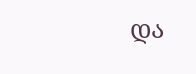და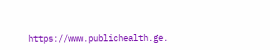https://www.publichealth.ge.